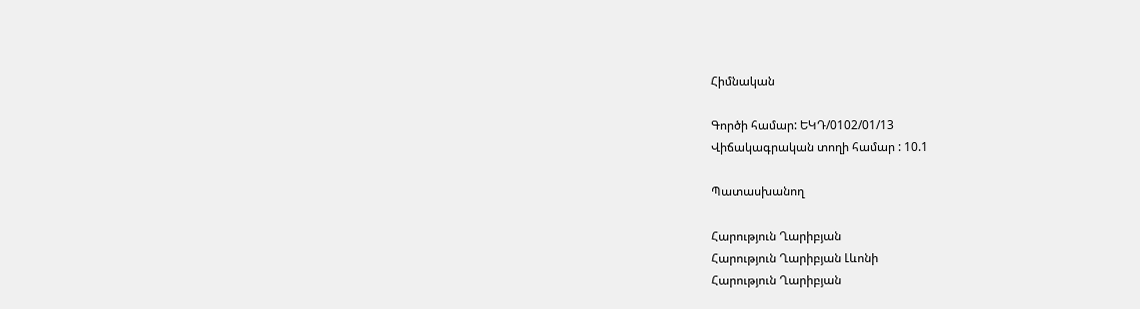Հիմնական

Գործի համար: ԵԿԴ/0102/01/13
Վիճակագրական տողի համար : 10.1

Պատասխանող

Հարություն Ղարիբյան
Հարություն Ղարիբյան Լևոնի
Հարություն Ղարիբյան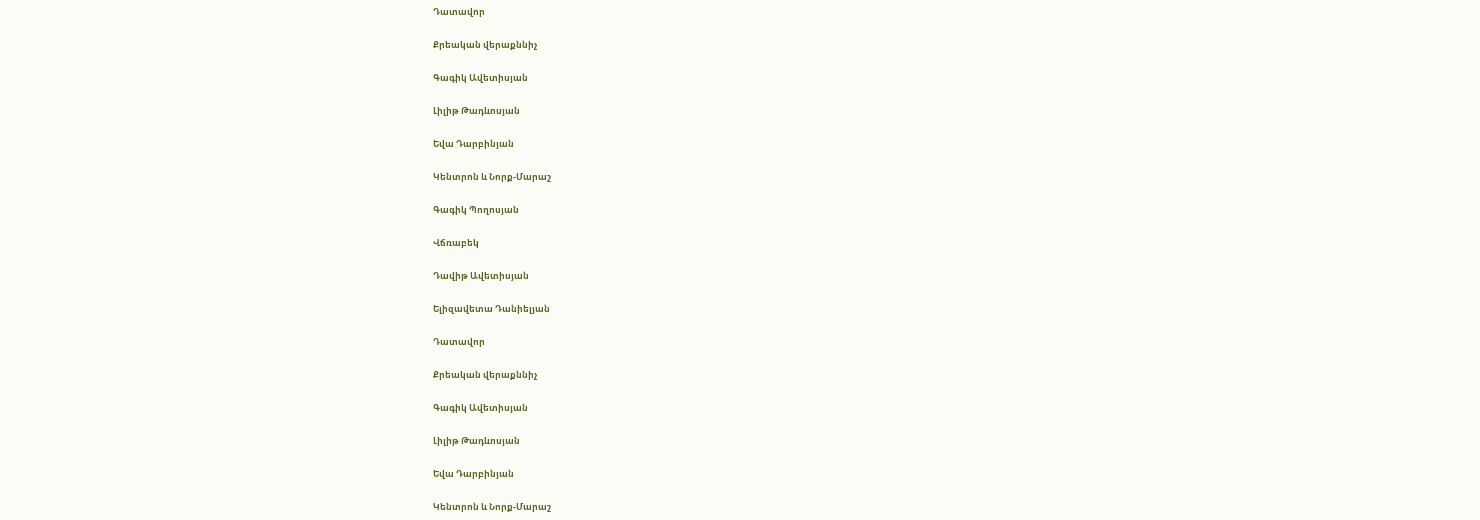Դատավոր

Քրեական վերաքննիչ

Գագիկ Ավետիսյան

Լիլիթ Թադևոսյան

Եվա Դարբինյան

Կենտրոն և Նորք-Մարաշ

Գագիկ Պողոսյան

Վճռաբեկ

Դավիթ Ավետիսյան

Ելիզավետա Դանիելյան

Դատավոր

Քրեական վերաքննիչ

Գագիկ Ավետիսյան

Լիլիթ Թադևոսյան

Եվա Դարբինյան

Կենտրոն և Նորք-Մարաշ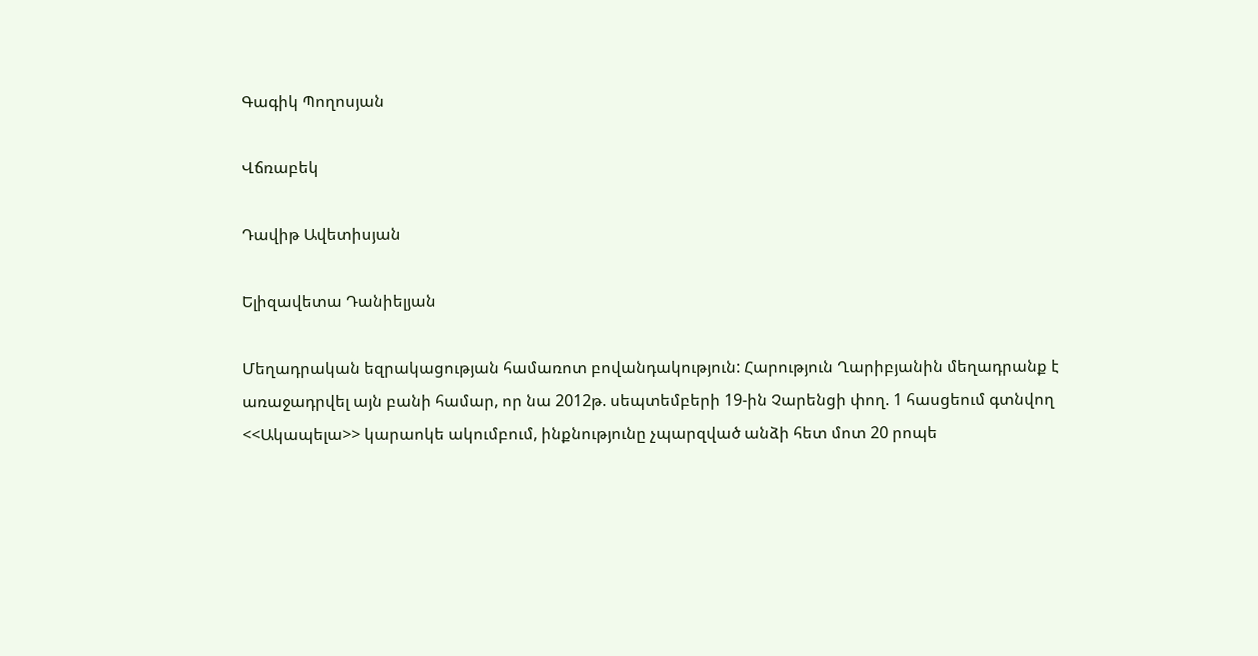Գագիկ Պողոսյան

Վճռաբեկ

Դավիթ Ավետիսյան

Ելիզավետա Դանիելյան

Մեղադրական եզրակացության համառոտ բովանդակություն: Հարություն Ղարիբյանին մեղադրանք է առաջադրվել այն բանի համար, որ նա 2012թ. սեպտեմբերի 19-ին Չարենցի փող. 1 հասցեում գտնվող <<Ակապելա>> կարաոկե ակումբում, ինքնությունը չպարզված անձի հետ մոտ 20 րոպե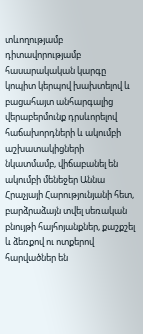տևողությամբ դիտավորությամբ հասարակական կարգը կոպիտ կերպով խախտելով և բացահայտ անհարգալից վերաբերմունք դրսևորելով հաճախորդների և ակումբի աշխատակիցների նկատմամբ, վիճաբանել են ակումբի մենեջեր Աննա Հրաչյայի Հարությունյանի հետ, բարձրաձայն տվել սեռական բնույթի հայհոյանքներ, քաշքշել և ձեռքով ու ոտքերով հարվածներ են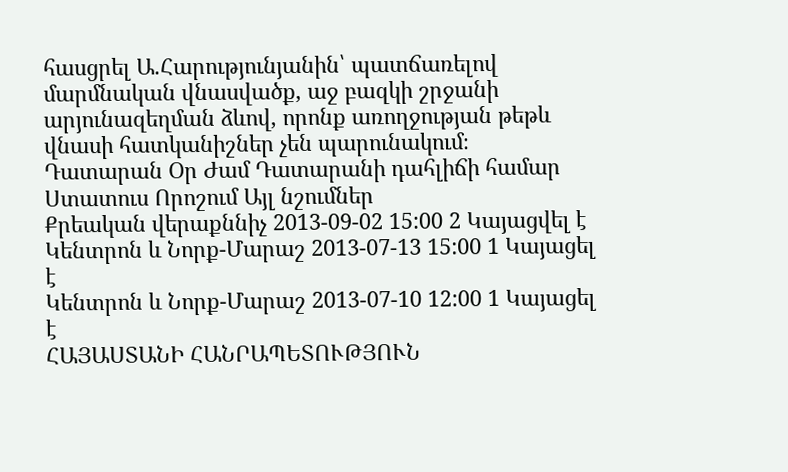հասցրել Ա.Հարությունյանին՝ պատճառելով մարմնական վնասվածք, աջ բազկի շրջանի արյունազեղման ձևով, որոնք առողջության թեթև վնասի հատկանիշներ չեն պարունակում։
Դատարան Օր Ժամ Դատարանի դահլիճի համար Ստատուս Որոշում Այլ նշումներ
Քրեական վերաքննիչ 2013-09-02 15:00 2 Կայացվել է
Կենտրոն և Նորք-Մարաշ 2013-07-13 15:00 1 Կայացել է
Կենտրոն և Նորք-Մարաշ 2013-07-10 12:00 1 Կայացել է
ՀԱՅԱՍՏԱՆԻ ՀԱՆՐԱՊԵՏՈՒԹՅՈՒՆ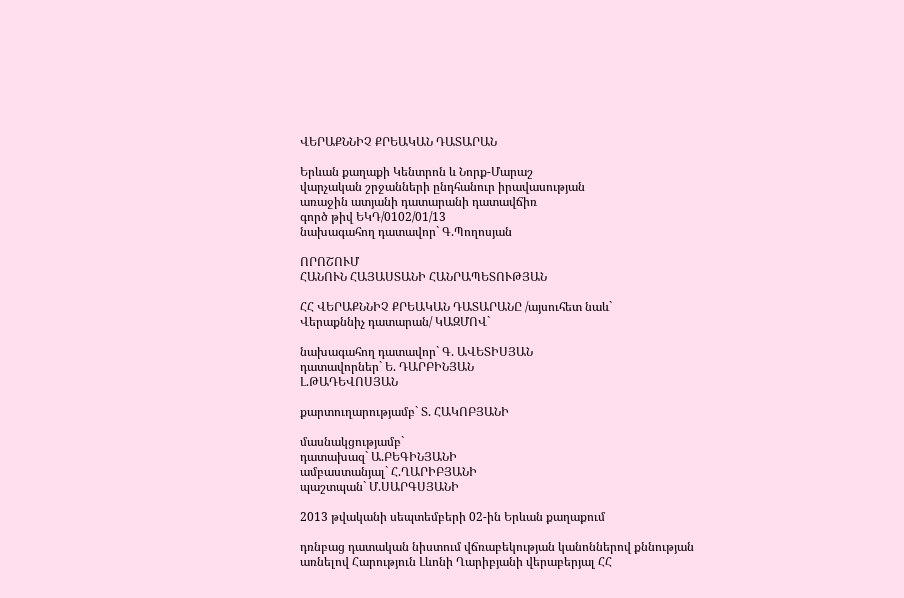ՎԵՐԱՔՆՆԻՉ ՔՐԵԱԿԱՆ ԴԱՏԱՐԱՆ

Երևան քաղաքի Կենտրոն և Նորք-Մարաշ
վարչական շրջանների ընդհանուր իրավասության
առաջին ատյանի դատարանի դատավճիռ
գործ թիվ ԵԿԴ/0102/01/13
նախագահող դատավոր` Գ.Պողոսյան

ՈՐՈՇՈՒՄ
ՀԱՆՈՒՆ ՀԱՅԱՍՏԱՆԻ ՀԱՆՐԱՊԵՏՈՒԹՅԱՆ

ՀՀ ՎԵՐԱՔՆՆԻՉ ՔՐԵԱԿԱՆ ԴԱՏԱՐԱՆԸ /այսուհետ նաև`
Վերաքննիչ դատարան/ ԿԱԶՄՈՎ`

նախագահող դատավոր` Գ. ԱՎԵՏԻՍՅԱՆ
դատավորներ` Ե. ԴԱՐԲԻՆՅԱՆ
Լ.ԹԱԴԵՎՈՍՅԱՆ

քարտուղարությամբ` Տ. ՀԱԿՈԲՅԱՆԻ

մասնակցությամբ`
դատախազ` Ա.ԲԵԳԻՆՅԱՆԻ
ամբաստանյալ` Հ.ՂԱՐԻԲՅԱՆԻ
պաշտպան` Մ.ՍԱՐԳՍՅԱՆԻ

2013 թվականի սեպտեմբերի 02-ին Երևան քաղաքում

դռնբաց դատական նիստում վճռաբեկության կանոններով քննության առնելով Հարություն Լևոնի Ղարիբյանի վերաբերյալ ՀՀ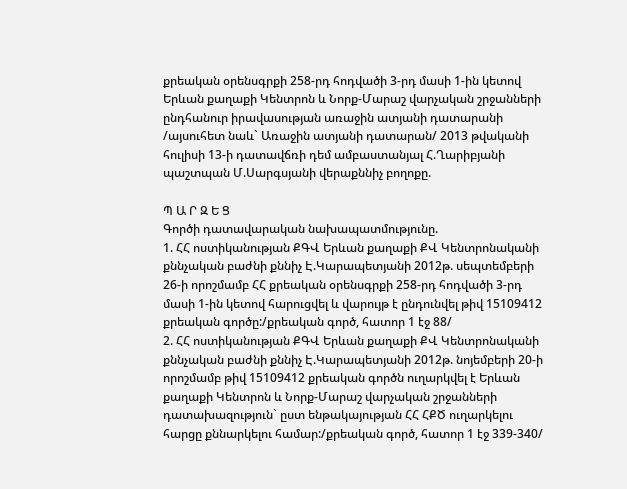քրեական օրենսգրքի 258-րդ հոդվածի 3-րդ մասի 1-ին կետով Երևան քաղաքի Կենտրոն և Նորք-Մարաշ վարչական շրջանների ընդհանուր իրավասության առաջին ատյանի դատարանի /այսուհետ նաև` Առաջին ատյանի դատարան/ 2013 թվականի հուլիսի 13-ի դատավճռի դեմ ամբաստանյալ Հ.Ղարիբյանի պաշտպան Մ.Սարգսյանի վերաքննիչ բողոքը.

Պ Ա Ր Զ Ե Ց
Գործի դատավարական նախապատմությունը.
1. ՀՀ ոստիկանության ՔԳՎ Երևան քաղաքի ՔՎ Կենտրոնականի քննչական բաժնի քննիչ Է.Կարապետյանի 2012թ. սեպտեմբերի 26-ի որոշմամբ ՀՀ քրեական օրենսգրքի 258-րդ հոդվածի 3-րդ մասի 1-ին կետով հարուցվել և վարույթ է ընդունվել թիվ 15109412 քրեական գործը:/քրեական գործ, հատոր 1 էջ 88/
2. ՀՀ ոստիկանության ՔԳՎ Երևան քաղաքի ՔՎ Կենտրոնականի քննչական բաժնի քննիչ Է.Կարապետյանի 2012թ. նոյեմբերի 20-ի որոշմամբ թիվ 15109412 քրեական գործն ուղարկվել է Երևան քաղաքի Կենտրոն և Նորք-Մարաշ վարչական շրջանների դատախազություն` ըստ ենթակայության ՀՀ ՀՔԾ ուղարկելու հարցը քննարկելու համար:/քրեական գործ, հատոր 1 էջ 339-340/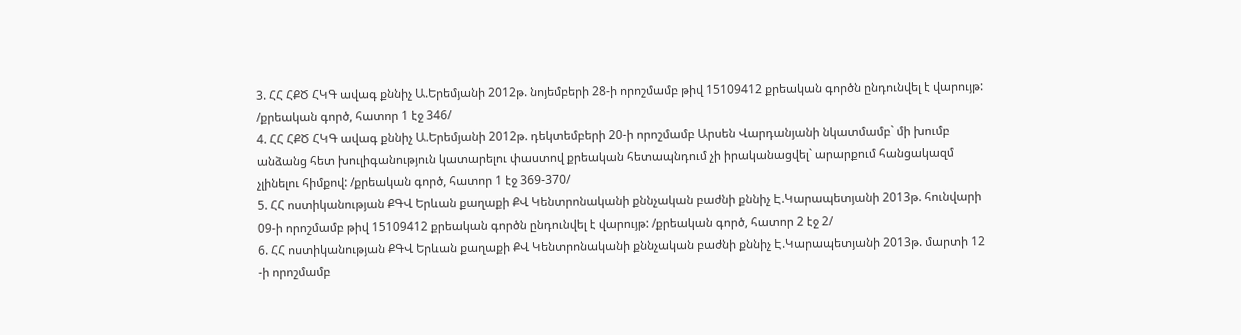3. ՀՀ ՀՔԾ ՀԿԳ ավագ քննիչ Ա.Երեմյանի 2012թ. նոյեմբերի 28-ի որոշմամբ թիվ 15109412 քրեական գործն ընդունվել է վարույթ: /քրեական գործ, հատոր 1 էջ 346/
4. ՀՀ ՀՔԾ ՀԿԳ ավագ քննիչ Ա.Երեմյանի 2012թ. դեկտեմբերի 20-ի որոշմամբ Արսեն Վարդանյանի նկատմամբ` մի խումբ անձանց հետ խուլիգանություն կատարելու փաստով քրեական հետապնդում չի իրականացվել` արարքում հանցակազմ չլինելու հիմքով: /քրեական գործ, հատոր 1 էջ 369-370/
5. ՀՀ ոստիկանության ՔԳՎ Երևան քաղաքի ՔՎ Կենտրոնականի քննչական բաժնի քննիչ Է.Կարապետյանի 2013թ. հունվարի 09-ի որոշմամբ թիվ 15109412 քրեական գործն ընդունվել է վարույթ: /քրեական գործ, հատոր 2 էջ 2/
6. ՀՀ ոստիկանության ՔԳՎ Երևան քաղաքի ՔՎ Կենտրոնականի քննչական բաժնի քննիչ Է.Կարապետյանի 2013թ. մարտի 12 -ի որոշմամբ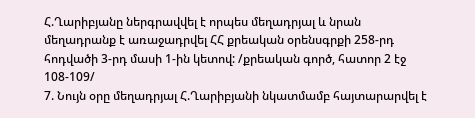Հ.Ղարիբյանը ներգրավվել է որպես մեղադրյալ և նրան մեղադրանք է առաջադրվել ՀՀ քրեական օրենսգրքի 258-րդ հոդվածի 3-րդ մասի 1-ին կետով: /քրեական գործ, հատոր 2 էջ 108-109/
7. Նույն օրը մեղադրյալ Հ.Ղարիբյանի նկատմամբ հայտարարվել է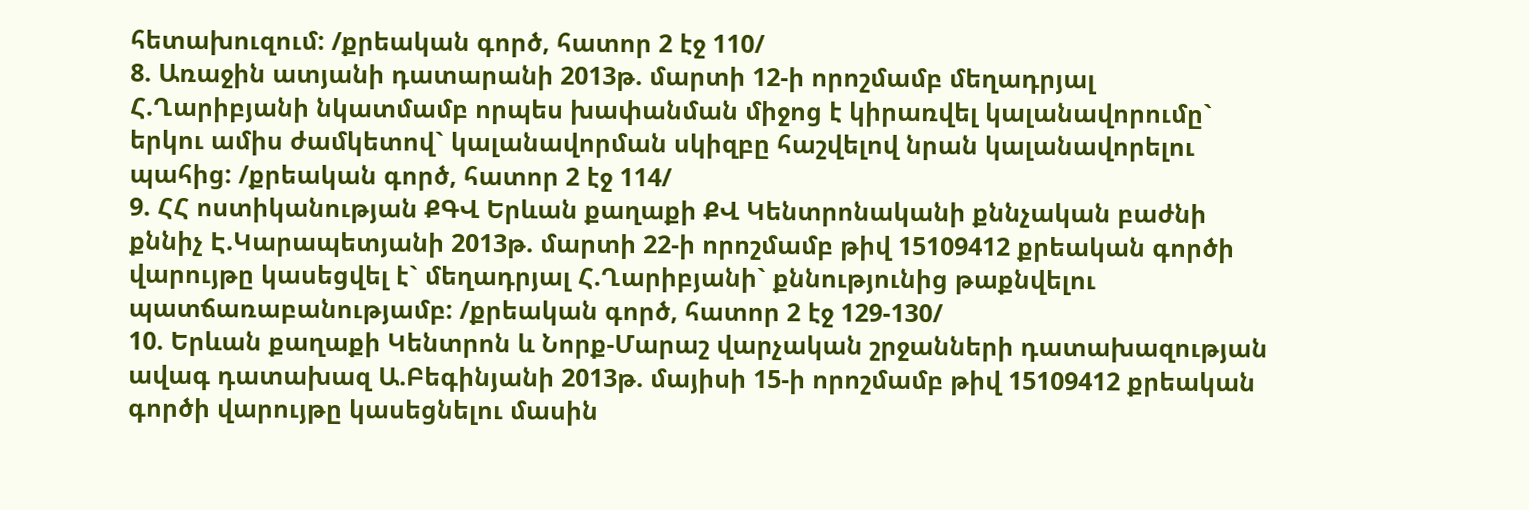հետախուզում: /քրեական գործ, հատոր 2 էջ 110/
8. Առաջին ատյանի դատարանի 2013թ. մարտի 12-ի որոշմամբ մեղադրյալ Հ.Ղարիբյանի նկատմամբ որպես խափանման միջոց է կիրառվել կալանավորումը` երկու ամիս ժամկետով` կալանավորման սկիզբը հաշվելով նրան կալանավորելու պահից: /քրեական գործ, հատոր 2 էջ 114/
9. ՀՀ ոստիկանության ՔԳՎ Երևան քաղաքի ՔՎ Կենտրոնականի քննչական բաժնի քննիչ Է.Կարապետյանի 2013թ. մարտի 22-ի որոշմամբ թիվ 15109412 քրեական գործի վարույթը կասեցվել է` մեղադրյալ Հ.Ղարիբյանի` քննությունից թաքնվելու պատճառաբանությամբ: /քրեական գործ, հատոր 2 էջ 129-130/
10. Երևան քաղաքի Կենտրոն և Նորք-Մարաշ վարչական շրջանների դատախազության ավագ դատախազ Ա.Բեգինյանի 2013թ. մայիսի 15-ի որոշմամբ թիվ 15109412 քրեական գործի վարույթը կասեցնելու մասին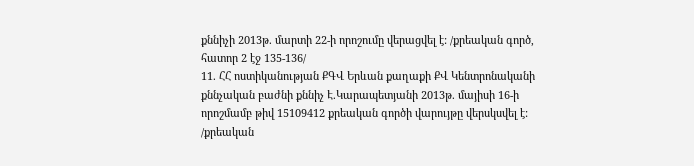քննիչի 2013թ. մարտի 22-ի որոշումը վերացվել է: /քրեական գործ, հատոր 2 էջ 135-136/
11. ՀՀ ոստիկանության ՔԳՎ Երևան քաղաքի ՔՎ Կենտրոնականի քննչական բաժնի քննիչ Է.Կարապետյանի 2013թ. մայիսի 16-ի որոշմամբ թիվ 15109412 քրեական գործի վարույթը վերսկսվել է: /քրեական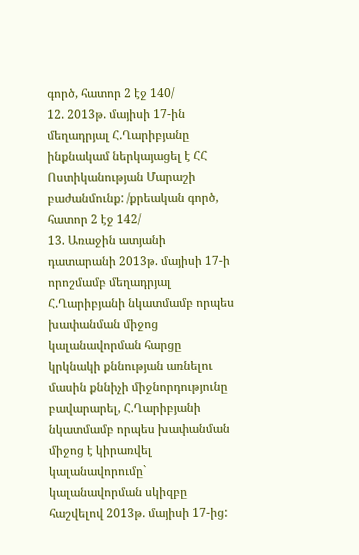գործ, հատոր 2 էջ 140/
12. 2013թ. մայիսի 17-ին մեղադրյալ Հ.Ղարիբյանը ինքնակամ ներկայացել է ՀՀ Ոստիկանության Մարաշի բաժանմունք: /քրեական գործ, հատոր 2 էջ 142/
13. Առաջին ատյանի դատարանի 2013թ. մայիսի 17-ի որոշմամբ մեղադրյալ Հ.Ղարիբյանի նկատմամբ որպես խափանման միջոց կալանավորման հարցը կրկնակի քննության առնելու մասին քննիչի միջնորդությունը բավարարել, Հ.Ղարիբյանի նկատմամբ որպես խափանման միջոց է կիրառվել կալանավորումը` կալանավորման սկիզբը հաշվելով 2013թ. մայիսի 17-ից: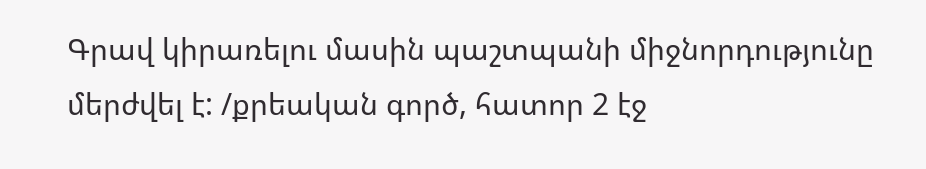Գրավ կիրառելու մասին պաշտպանի միջնորդությունը մերժվել է: /քրեական գործ, հատոր 2 էջ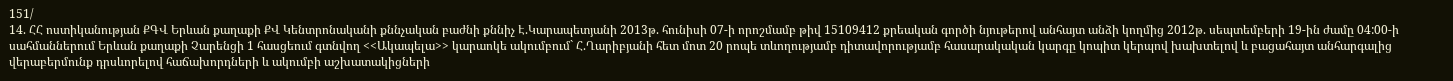151/
14. ՀՀ ոստիկանության ՔԳՎ Երևան քաղաքի ՔՎ Կենտրոնականի քննչական բաժնի քննիչ Է.Կարապետյանի 2013թ. հունիսի 07-ի որոշմամբ թիվ 15109412 քրեական գործի նյութերով անհայտ անձի կողմից 2012թ. սեպտեմբերի 19-ին ժամը 04:00-ի սահմաններում Երևան քաղաքի Չարենցի 1 հասցեում գտնվող <<Ակապելա>> կարաոկե ակումբում` Հ.Ղարիբյանի հետ մոտ 20 րոպե տևողությամբ դիտավորությամբ հասարակական կարգը կոպիտ կերպով խախտելով և բացահայտ անհարգալից վերաբերմունք դրսևորելով հաճախորդների և ակումբի աշխատակիցների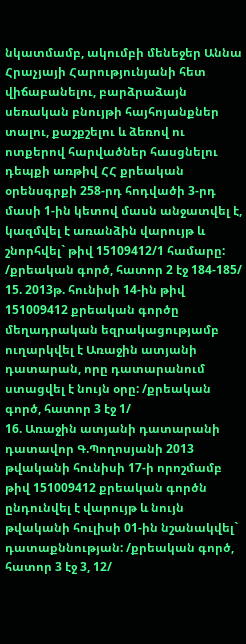նկատմամբ, ակումբի մենեջեր Աննա Հրաչյայի Հարությունյանի հետ վիճաբանելու, բարձրաձայն սեռական բնույթի հայհոյանքներ տալու, քաշքշելու և ձեռով ու ոտքերով հարվածներ հասցնելու դեպքի առթիվ ՀՀ քրեական օրենսգրքի 258-րդ հոդվածի 3-րդ մասի 1-ին կետով մասն անջատվել է, կազմվել է առանձին վարույթ և շնորհվել` թիվ 15109412/1 համարը: /քրեական գործ, հատոր 2 էջ 184-185/
15. 2013թ. հունիսի 14-ին թիվ 151009412 քրեական գործը մեղադրական եզրակացությամբ ուղարկվել է Առաջին ատյանի դատարան, որը դատարանում ստացվել է նույն օրը: /քրեական գործ, հատոր 3 էջ 1/
16. Առաջին ատյանի դատարանի դատավոր Գ.Պողոսյանի 2013 թվականի հունիսի 17-ի որոշմամբ թիվ 151009412 քրեական գործն ընդունվել է վարույթ և նույն թվականի հուլիսի 01-ին նշանակվել` դատաքննության: /քրեական գործ, հատոր 3 էջ 3, 12/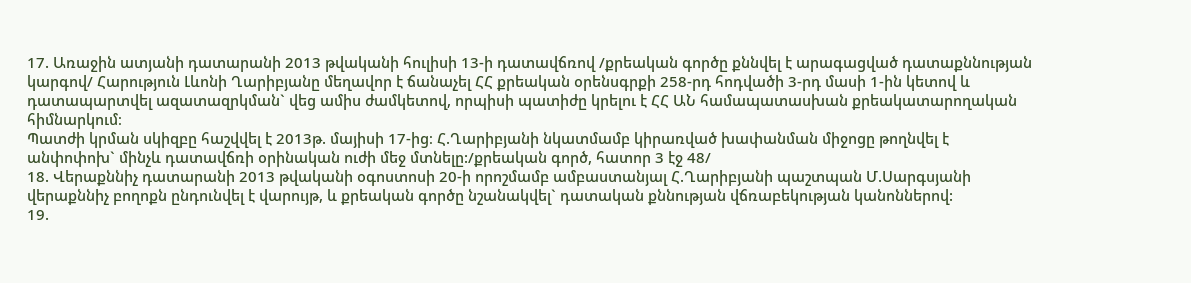17. Առաջին ատյանի դատարանի 2013 թվականի հուլիսի 13-ի դատավճռով /քրեական գործը քննվել է արագացված դատաքննության կարգով/ Հարություն Լևոնի Ղարիբյանը մեղավոր է ճանաչել ՀՀ քրեական օրենսգրքի 258-րդ հոդվածի 3-րդ մասի 1-ին կետով և դատապարտվել ազատազրկման` վեց ամիս ժամկետով, որպիսի պատիժը կրելու է ՀՀ ԱՆ համապատասխան քրեակատարողական հիմնարկում։
Պատժի կրման սկիզբը հաշվվել է 2013թ. մայիսի 17-ից։ Հ.Ղարիբյանի նկատմամբ կիրառված խափանման միջոցը թողնվել է անփոփոխ` մինչև դատավճռի օրինական ուժի մեջ մտնելը:/քրեական գործ, հատոր 3 էջ 48/
18. Վերաքննիչ դատարանի 2013 թվականի օգոստոսի 20-ի որոշմամբ ամբաստանյալ Հ.Ղարիբյանի պաշտպան Մ.Սարգսյանի վերաքննիչ բողոքն ընդունվել է վարույթ, և քրեական գործը նշանակվել` դատական քննության վճռաբեկության կանոններով:
19.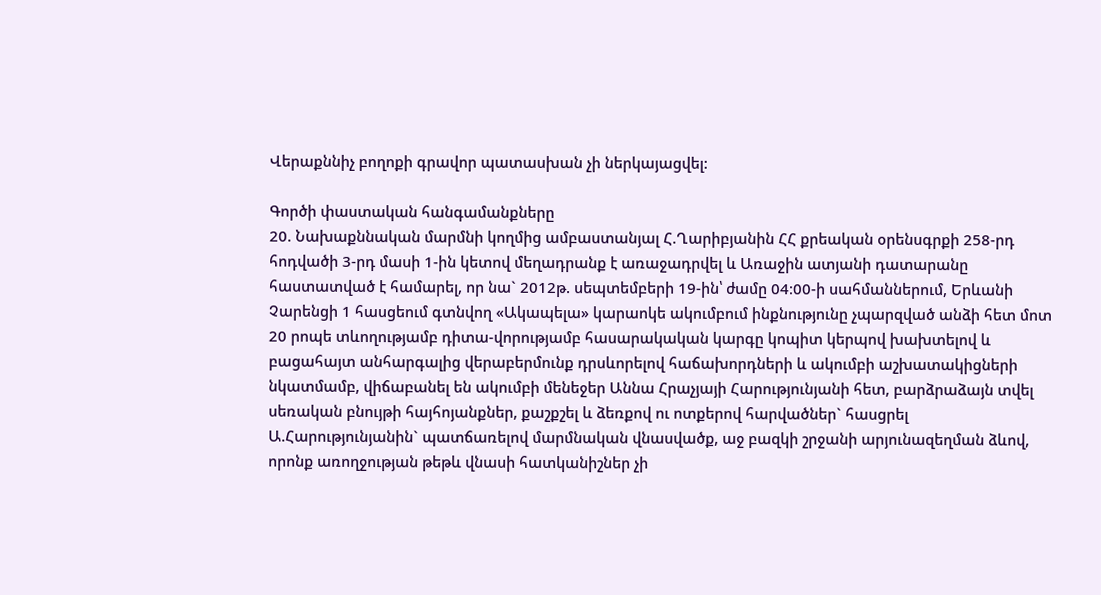Վերաքննիչ բողոքի գրավոր պատասխան չի ներկայացվել:

Գործի փաստական հանգամանքները
20. Նախաքննական մարմնի կողմից ամբաստանյալ Հ.Ղարիբյանին ՀՀ քրեական օրենսգրքի 258-րդ հոդվածի 3-րդ մասի 1-ին կետով մեղադրանք է առաջադրվել և Առաջին ատյանի դատարանը հաստատված է համարել, որ նա` 2012թ. սեպտեմբերի 19-ին՝ ժամը 04։00-ի սահմաններում, Երևանի Չարենցի 1 հասցեում գտնվող «Ակապելա» կարաոկե ակումբում ինքնությունը չպարզված անձի հետ մոտ 20 րոպե տևողությամբ դիտա-վորությամբ հասարակական կարգը կոպիտ կերպով խախտելով և բացահայտ անհարգալից վերաբերմունք դրսևորելով հաճախորդների և ակումբի աշխատակիցների նկատմամբ, վիճաբանել են ակումբի մենեջեր Աննա Հրաչյայի Հարությունյանի հետ, բարձրաձայն տվել սեռական բնույթի հայհոյանքներ, քաշքշել և ձեռքով ու ոտքերով հարվածներ` հասցրել Ա.Հարությունյանին` պատճառելով մարմնական վնասվածք, աջ բազկի շրջանի արյունազեղման ձևով, որոնք առողջության թեթև վնասի հատկանիշներ չի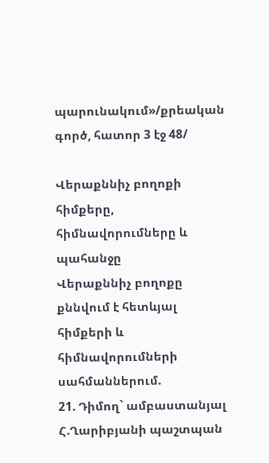պարունակում»/քրեական գործ, հատոր 3 էջ 48/

Վերաքննիչ բողոքի հիմքերը, հիմնավորումները և պահանջը
Վերաքննիչ բողոքը քննվում է հետևյալ հիմքերի և հիմնավորումների սահմաններում.
21. Դիմող` ամբաստանյալ Հ.Ղարիբյանի պաշտպան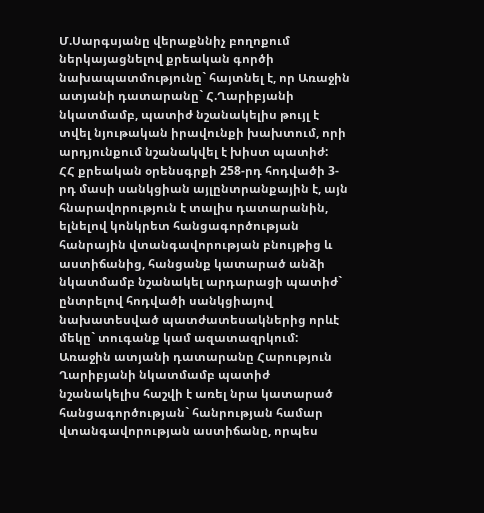Մ.Սարգսյանը վերաքննիչ բողոքում ներկայացնելով քրեական գործի նախապատմությունը` հայտնել է, որ Առաջին ատյանի դատարանը` Հ.Ղարիբյանի նկատմամբ, պատիժ նշանակելիս թույլ է տվել նյութական իրավունքի խախտում, որի արդյունքում նշանակվել է խիստ պատիժ:
ՀՀ քրեական օրենսգրքի 258-րդ հոդվածի 3-րդ մասի սանկցիան այլընտրանքային է, այն հնարավորություն է տալիս դատարանին, ելնելով կոնկրետ հանցագործության հանրային վտանգավորության բնույթից և աստիճանից, հանցանք կատարած անձի նկատմամբ նշանակել արդարացի պատիժ` ընտրելով հոդվածի սանկցիայով նախատեսված պատժատեսակներից որևէ մեկը` տուգանք կամ ազատազրկում:
Առաջին ատյանի դատարանը Հարություն Ղարիբյանի նկատմամբ պատիժ նշանակելիս հաշվի է առել նրա կատարած հանցագործության` հանրության համար վտանգավորության աստիճանը, որպես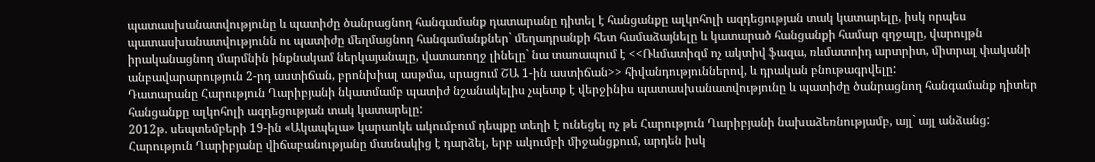պատասխանատվությունը և պատիժը ծանրացնող հանգամանք դատարանը դիտել է հանցանքը ալկոհոլի ազդեցության տակ կատարելը, իսկ որպես պատասխանատվությունն ու պատիժը մեղմացնող հանգամանքներ` մեղադրանքի հետ համաձայնելը և կատարած հանցանքի համար զղջալը, վարույթն իրականացնող մարմնին ինքնակամ ներկայանալը, վատառողջ լինելը` նա տառապում է <<Ռևմատիզմ ոչ ակտիվ ֆազա, ռևմատոիդ արտրիտ, միտրալ փականի անբավարարություն 2-րդ աստիճան, բրոնխիալ ասթմա, սրացում ՇԱ 1-ին աստիճան>> հիվանդություններով, և դրական բնութագրվելը:
Դատարանը Հարություն Ղարիբյանի նկատմամբ պատիժ նշանակելիս չպետք է վերջինիս պատասխանատվությունը և պատիժը ծանրացնող հանգամանք դիտեր հանցանքը ալկոհոլի ազդեցության տակ կատարելը:
2012թ. սեպտեմբերի 19-ին «Ակապելա» կարաոկե ակումբում դեպքը տեղի է ունեցել ոչ թե Հարություն Ղարիբյանի նախաձեռնությամբ, այլ` այլ անձանց:
Հարություն Ղարիբյանը վիճաբանությանը մասնակից է դարձել, երբ ակումբի միջանցքում, արդեն իսկ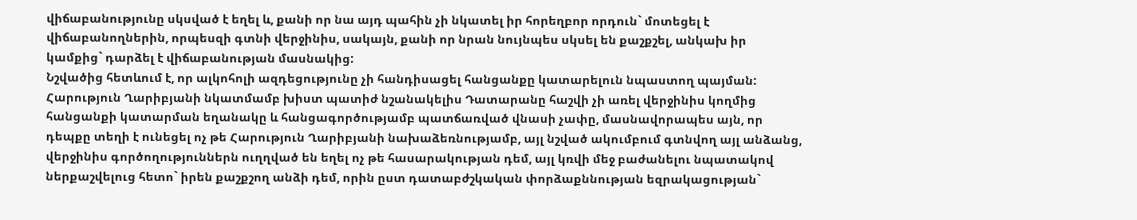վիճաբանությունը սկսված է եղել և, քանի որ նա այդ պահին չի նկատել իր հորեղբոր որդուն` մոտեցել է վիճաբանողներին, որպեսզի գտնի վերջինիս, սակայն, քանի որ նրան նույնպես սկսել են քաշքշել, անկախ իր կամքից` դարձել է վիճաբանության մասնակից:
Նշվածից հետևում է, որ ալկոհոլի ազդեցությունը չի հանդիսացել հանցանքը կատարելուն նպաստող պայման:
Հարություն Ղարիբյանի նկատմամբ խիստ պատիժ նշանակելիս Դատարանը հաշվի չի առել վերջինիս կողմից հանցանքի կատարման եղանակը և հանցագործությամբ պատճառված վնասի չափը, մասնավորապես այն, որ դեպքը տեղի է ունեցել ոչ թե Հարություն Ղարիբյանի նախաձեռնությամբ, այլ նշված ակումբում գտնվող այլ անձանց, վերջինիս գործողություններն ուղղված են եղել ոչ թե հասարակության դեմ, այլ կռվի մեջ բաժանելու նպատակով ներքաշվելուց հետո` իրեն քաշքշող անձի դեմ, որին ըստ դատաբժշկական փորձաքննության եզրակացության`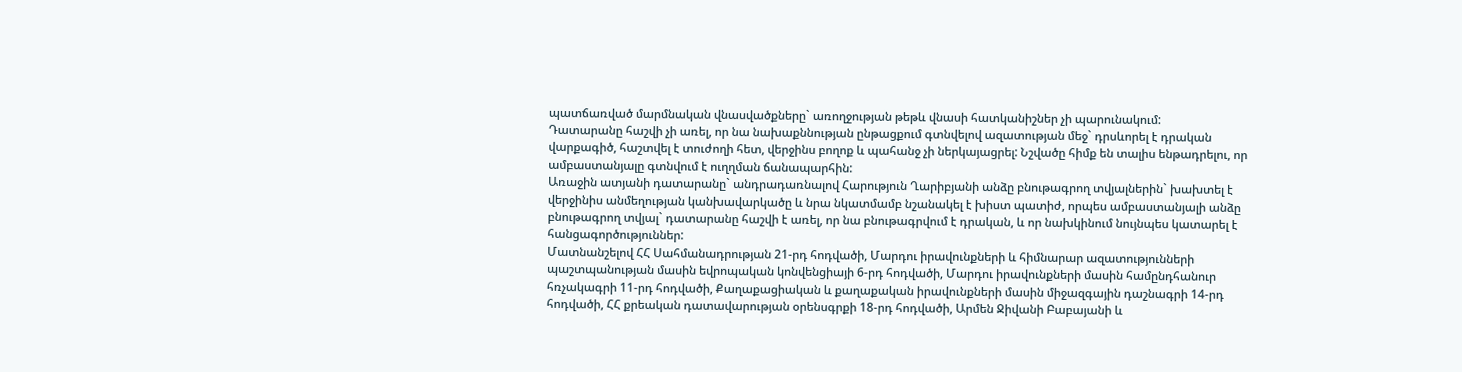պատճառված մարմնական վնասվածքները` առողջության թեթև վնասի հատկանիշներ չի պարունակում:
Դատարանը հաշվի չի առել, որ նա նախաքննության ընթացքում գտնվելով ազատության մեջ` դրսևորել է դրական վարքագիծ, հաշտվել է տուժողի հետ, վերջինս բողոք և պահանջ չի ներկայացրել: Նշվածը հիմք են տալիս ենթադրելու, որ ամբաստանյալը գտնվում է ուղղման ճանապարհին:
Առաջին ատյանի դատարանը` անդրադառնալով Հարություն Ղարիբյանի անձը բնութագրող տվյալներին` խախտել է վերջինիս անմեղության կանխավարկածը և նրա նկատմամբ նշանակել է խիստ պատիժ, որպես ամբաստանյալի անձը բնութագրող տվյալ` դատարանը հաշվի է առել, որ նա բնութագրվում է դրական, և որ նախկինում նույնպես կատարել է հանցագործություններ:
Մատնանշելով ՀՀ Սահմանադրության 21-րդ հոդվածի, Մարդու իրավունքների և հիմնարար ազատությունների պաշտպանության մասին եվրոպական կոնվենցիայի 6-րդ հոդվածի, Մարդու իրավունքների մասին համընդհանուր հռչակագրի 11-րդ հոդվածի, Քաղաքացիական և քաղաքական իրավունքների մասին միջազգային դաշնագրի 14-րդ հոդվածի, ՀՀ քրեական դատավարության օրենսգրքի 18-րդ հոդվածի, Արմեն Ջիվանի Բաբայանի և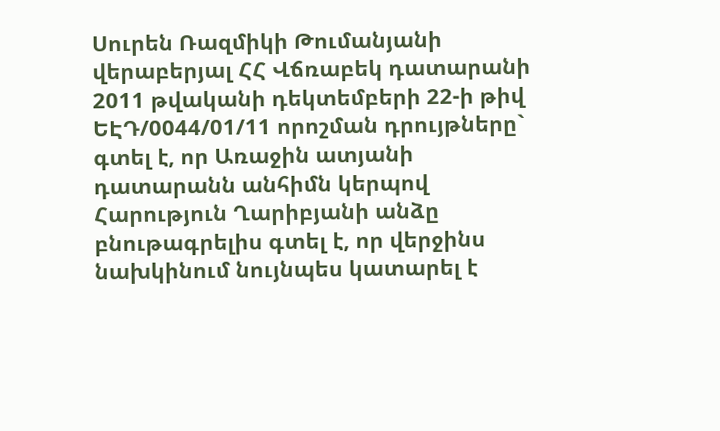Սուրեն Ռազմիկի Թումանյանի վերաբերյալ ՀՀ Վճռաբեկ դատարանի 2011 թվականի դեկտեմբերի 22-ի թիվ ԵԷԴ/0044/01/11 որոշման դրույթները` գտել է, որ Առաջին ատյանի դատարանն անհիմն կերպով Հարություն Ղարիբյանի անձը բնութագրելիս գտել է, որ վերջինս նախկինում նույնպես կատարել է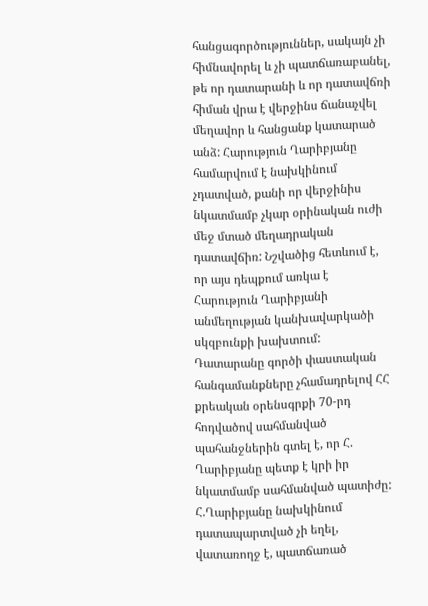հանցագործություններ, սակայն չի հիմնավորել և չի պատճառաբանել, թե որ դատարանի և որ դատավճռի հիման վրա է վերջինս ճանաչվել մեղավոր և հանցանք կատարած անձ: Հարություն Ղարիբյանը համարվում է նախկինում չդատված, քանի որ վերջինիս նկատմամբ չկար օրինական ուժի մեջ մտած մեղադրական դատավճիռ: Նշվածից հետևում է, որ այս դեպքում առկա է Հարություն Ղարիբյանի անմեղության կանխավարկածի սկզբունքի խախտում:
Դատարանը գործի փաստական հանգամանքները չհամադրելով ՀՀ քրեական օրենսգրքի 70-րդ հոդվածով սահմանված պահանջներին գտել է, որ Հ. Ղարիբյանը պետք է կրի իր նկատմամբ սահմանված պատիժը:
Հ.Ղարիբյանը նախկինում դատապարտված չի եղել, վատառողջ է, պատճառած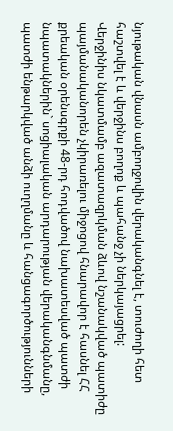նյութական վնասն ամբողջովին վերականգնել է, տուժողի հետ հաշտվել է և վերջինս բողոք և պահանջ չի ներկայացրել:
Վերջինիս նկատմամբ ազատազրկման ձևով նշանակված պատիժը պայմանականորեն չկիրառելու միջոցով հնարավոր է հասնել ՀՀ քրեական օրենսգրքի 48-րդ հոդվածով նախատեսված պատժի նպատակներին` սոցիալական արդարության վերականգնմանը, պատժի ենթարկված անձի ուղղմանը և հանցագործությունների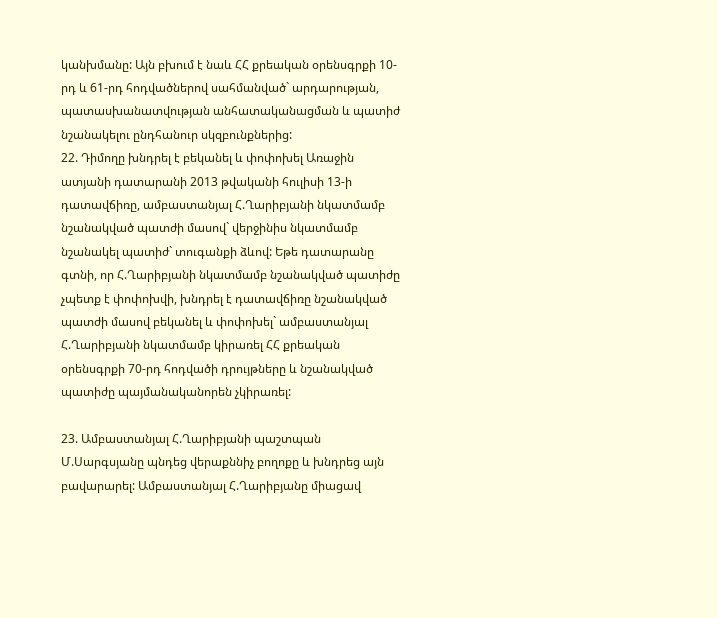կանխմանը: Այն բխում է նաև ՀՀ քրեական օրենսգրքի 10-րդ և 61-րդ հոդվածներով սահմանված` արդարության, պատասխանատվության անհատականացման և պատիժ նշանակելու ընդհանուր սկզբունքներից:
22. Դիմողը խնդրել է բեկանել և փոփոխել Առաջին ատյանի դատարանի 2013 թվականի հուլիսի 13-ի դատավճիռը, ամբաստանյալ Հ.Ղարիբյանի նկատմամբ նշանակված պատժի մասով` վերջինիս նկատմամբ նշանակել պատիժ` տուգանքի ձևով: Եթե դատարանը գտնի, որ Հ.Ղարիբյանի նկատմամբ նշանակված պատիժը չպետք է փոփոխվի, խնդրել է դատավճիռը նշանակված պատժի մասով բեկանել և փոփոխել` ամբաստանյալ Հ.Ղարիբյանի նկատմամբ կիրառել ՀՀ քրեական օրենսգրքի 70-րդ հոդվածի դրույթները և նշանակված պատիժը պայմանականորեն չկիրառել:

23. Ամբաստանյալ Հ.Ղարիբյանի պաշտպան Մ.Սարգսյանը պնդեց վերաքննիչ բողոքը և խնդրեց այն բավարարել: Ամբաստանյալ Հ.Ղարիբյանը միացավ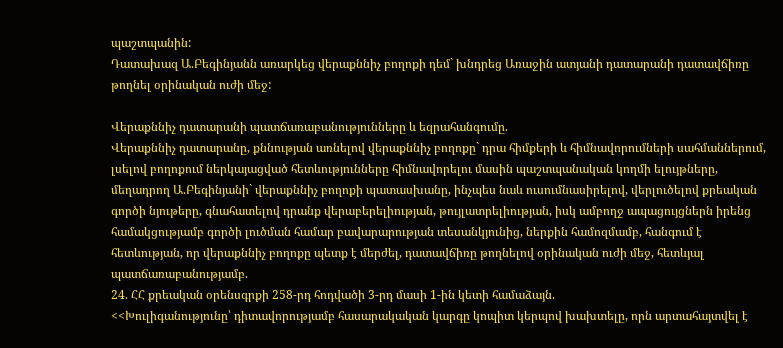պաշտպանին:
Դատախազ Ա.Բեգինյանն առարկեց վերաքննիչ բողոքի դեմ` խնդրեց Առաջին ատյանի դատարանի դատավճիռը թողնել օրինական ուժի մեջ:

Վերաքննիչ դատարանի պատճառաբանությունները և եզրահանգումը.
Վերաքննիչ դատարանը, քննության առնելով վերաքննիչ բողոքը` դրա հիմքերի և հիմնավորումների սահմաններում, լսելով բողոքում ներկայացված հետևությունները հիմնավորելու մասին պաշտպանական կողմի ելույթները, մեղադրող Ա.Բեգինյանի` վերաքննիչ բողոքի պատասխանը, ինչպես նաև ուսումնասիրելով, վերլուծելով քրեական գործի նյութերը, գնահատելով դրանք վերաբերելիության, թույլատրելիության, իսկ ամբողջ ապացույցներն իրենց համակցությամբ գործի լուծման համար բավարարության տեսանկյունից, ներքին համոզմամբ, հանգում է հետևության, որ վերաքննիչ բողոքը պետք է մերժել, դատավճիռը թողնելով օրինական ուժի մեջ, հետևյալ պատճառաբանությամբ.
24. ՀՀ քրեական օրենսգրքի 258-րդ հոդվածի 3-րդ մասի 1-ին կետի համաձայն.
<<Խուլիգանությունը՝ դիտավորությամբ հասարակական կարգը կոպիտ կերպով խախտելը, որն արտահայտվել է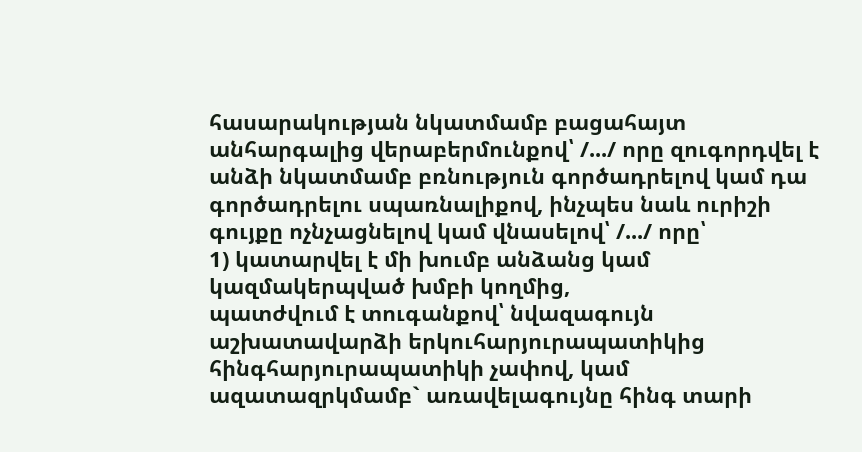հասարակության նկատմամբ բացահայտ անհարգալից վերաբերմունքով՝ /.../ որը զուգորդվել է անձի նկատմամբ բռնություն գործադրելով կամ դա գործադրելու սպառնալիքով, ինչպես նաև ուրիշի գույքը ոչնչացնելով կամ վնասելով՝ /.../ որը՝
1) կատարվել է մի խումբ անձանց կամ կազմակերպված խմբի կողմից,
պատժվում է տուգանքով՝ նվազագույն աշխատավարձի երկուհարյուրապատիկից հինգհարյուրապատիկի չափով, կամ ազատազրկմամբ` առավելագույնը հինգ տարի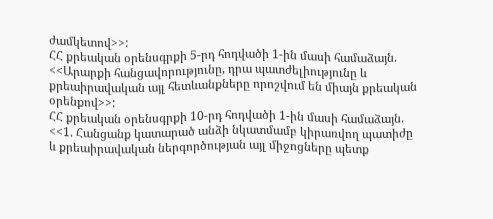ժամկետով>>:
ՀՀ քրեական օրենսգրքի 5-րդ հոդվածի 1-ին մասի համաձայն. <<Արարքի հանցավորությունը, դրա պատժելիությունը և քրեաիրավական այլ հետևանքները որոշվում են միայն քրեական օրենքով>>:
ՀՀ քրեական օրենսգրքի 10-րդ հոդվածի 1-ին մասի համաձայն. <<1. Հանցանք կատարած անձի նկատմամբ կիրառվող պատիժը և քրեաիրավական ներգործության այլ միջոցները պետք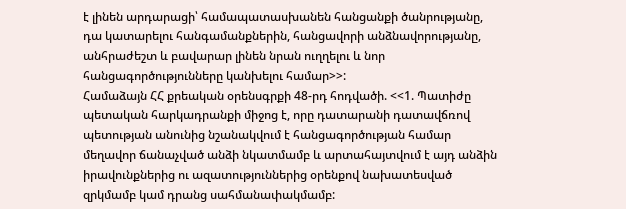է լինեն արդարացի՝ համապատասխանեն հանցանքի ծանրությանը, դա կատարելու հանգամանքներին, հանցավորի անձնավորությանը, անհրաժեշտ և բավարար լինեն նրան ուղղելու և նոր հանցագործությունները կանխելու համար>>:
Համաձայն ՀՀ քրեական օրենսգրքի 48-րդ հոդվածի. <<1. Պատիժը պետական հարկադրանքի միջոց է, որը դատարանի դատավճռով պետության անունից նշանակվում է հանցագործության համար մեղավոր ճանաչված անձի նկատմամբ և արտահայտվում է այդ անձին իրավունքներից ու ազատություններից օրենքով նախատեսված զրկմամբ կամ դրանց սահմանափակմամբ: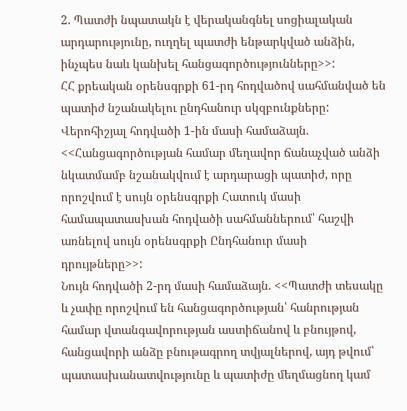2. Պատժի նպատակն է վերականգնել սոցիալական արդարությունը, ուղղել պատժի ենթարկված անձին, ինչպես նաև կանխել հանցագործությունները>>:
ՀՀ քրեական օրենսգրքի 61-րդ հոդվածով սահմանված են պատիժ նշանակելու ընդհանուր սկզբունքները:
Վերոհիշյալ հոդվածի 1-ին մասի համաձայն. <<Հանցագործության համար մեղավոր ճանաչված անձի նկատմամբ նշանակվում է արդարացի պատիժ, որը որոշվում է սույն օրենսգրքի Հատուկ մասի համապատասխան հոդվածի սահմաններում՝ հաշվի առնելով սույն օրենսգրքի Ընդհանուր մասի դրույթները>>:
Նույն հոդվածի 2-րդ մասի համաձայն. <<Պատժի տեսակը և չափը որոշվում են հանցագործության՝ հանրության համար վտանգավորության աստիճանով և բնույթով, հանցավորի անձը բնութագրող տվյալներով, այդ թվում՝ պատասխանատվությունը և պատիժը մեղմացնող կամ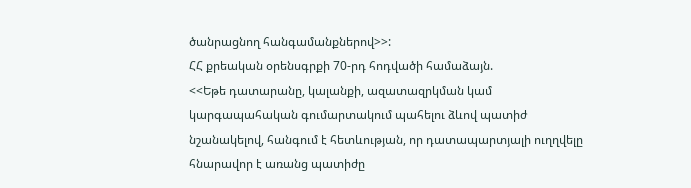ծանրացնող հանգամանքներով>>:
ՀՀ քրեական օրենսգրքի 70-րդ հոդվածի համաձայն.
<<Եթե դատարանը, կալանքի, ազատազրկման կամ կարգապահական գումարտակում պահելու ձևով պատիժ նշանակելով, հանգում է հետևության, որ դատապարտյալի ուղղվելը հնարավոր է առանց պատիժը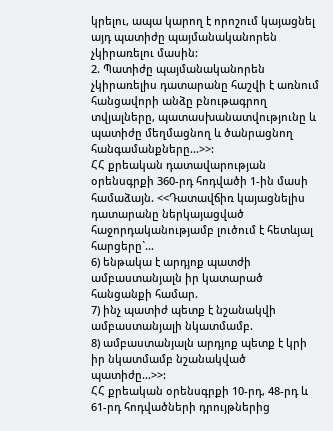կրելու, ապա կարող է որոշում կայացնել այդ պատիժը պայմանականորեն չկիրառելու մասին:
2. Պատիժը պայմանականորեն չկիրառելիս դատարանը հաշվի է առնում հանցավորի անձը բնութագրող տվյալները, պատասխանատվությունը և պատիժը մեղմացնող և ծանրացնող հանգամանքները…>>:
ՀՀ քրեական դատավարության օրենսգրքի 360-րդ հոդվածի 1-ին մասի համաձայն. <<Դատավճիռ կայացնելիս դատարանը ներկայացված հաջորդականությամբ լուծում է հետևյալ հարցերը`…
6) ենթակա է արդյոք պատժի ամբաստանյալն իր կատարած հանցանքի համար.
7) ինչ պատիժ պետք է նշանակվի ամբաստանյալի նկատմամբ.
8) ամբաստանյալն արդյոք պետք է կրի իր նկատմամբ նշանակված պատիժը…>>:
ՀՀ քրեական օրենսգրքի 10-րդ, 48-րդ և 61-րդ հոդվածների դրույթներից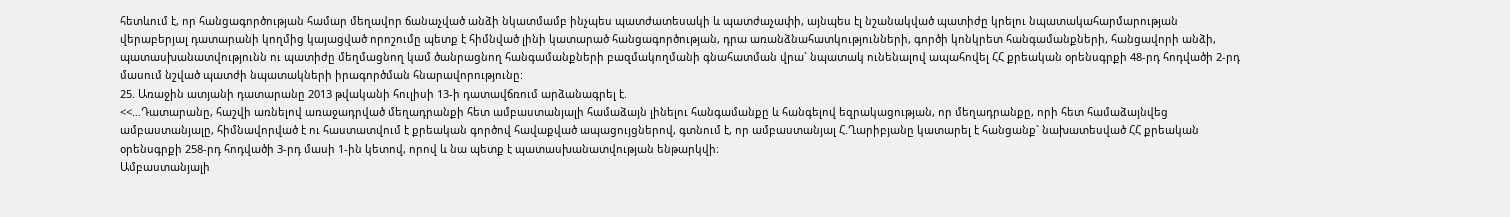հետևում է, որ հանցագործության համար մեղավոր ճանաչված անձի նկատմամբ ինչպես պատժատեսակի և պատժաչափի, այնպես էլ նշանակված պատիժը կրելու նպատակահարմարության վերաբերյալ դատարանի կողմից կայացված որոշումը պետք է հիմնված լինի կատարած հանցագործության, դրա առանձնահատկությունների, գործի կոնկրետ հանգամանքների, հանցավորի անձի, պատասխանատվությունն ու պատիժը մեղմացնող կամ ծանրացնող հանգամանքների բազմակողմանի գնահատման վրա` նպատակ ունենալով ապահովել ՀՀ քրեական օրենսգրքի 48-րդ հոդվածի 2-րդ մասում նշված պատժի նպատակների իրագործման հնարավորությունը:
25. Առաջին ատյանի դատարանը 2013 թվականի հուլիսի 13-ի դատավճռում արձանագրել է.
<<…Դատարանը, հաշվի առնելով առաջադրված մեղադրանքի հետ ամբաստանյալի համաձայն լինելու հանգամանքը և հանգելով եզրակացության, որ մեղադրանքը, որի հետ համաձայնվեց ամբաստանյալը, հիմնավորված է ու հաստատվում է քրեական գործով հավաքված ապացույցներով, գտնում է, որ ամբաստանյալ Հ.Ղարիբյանը կատարել է հանցանք` նախատեսված ՀՀ քրեական օրենսգրքի 258-րդ հոդվածի 3-րդ մասի 1-ին կետով, որով և նա պետք է պատասխանատվության ենթարկվի։
Ամբաստանյալի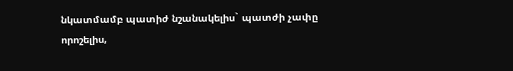նկատմամբ պատիժ նշանակելիս` պատժի չափը որոշելիս,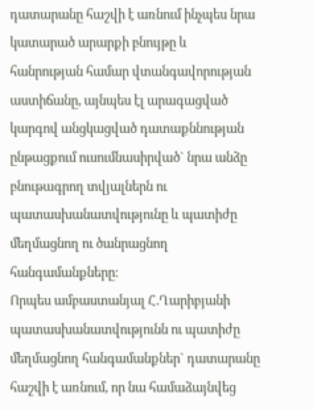դատարանը հաշվի է առնում ինչպես նրա կատարած արարքի բնույթը և հանրության համար վտանգավորության աստիճանը, այնպես էլ արագացված կարգով անցկացված դատաքննության ընթացքում ուսումնասիրված` նրա անձը բնութագրող տվյալներն ու պատասխանատվությունը և պատիժը մեղմացնող ու ծանրացնող հանգամանքները։
Որպես ամբաստանյալ Հ.Ղարիբյանի պատասխանատվությունն ու պատիժը մեղմացնող հանգամանքներ` դատարանը հաշվի է առնում, որ նա համաձայնվեց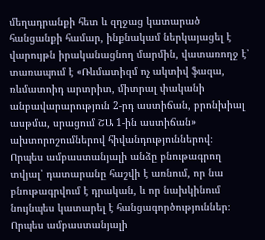մեղադրանքի հետ և զղջաց կատարած հանցանքի համար, ինքնակամ ներկայացել է վարույթն իրականացնող մարմին, վատառողջ է՝ տառապում է «Ռևմատիզմ ոչ ակտիվ ֆազա, ռևմատոիդ արտրիտ, միտրալ փականի անբավարարություն 2-րդ աստիճան, բրոնխիալ ասթմա, սրացում ՇԱ 1-ին աստիճան» ախտորոշումներով հիվանդություններով։
Որպես ամբաստանյալի անձը բնութագրող տվյալ՝ դատարանը հաշվի է առնում, որ նա բնութագրվում է դրական, և որ նախկինում նույնպես կատարել է հանցագործություններ։
Որպես ամբաստանյալի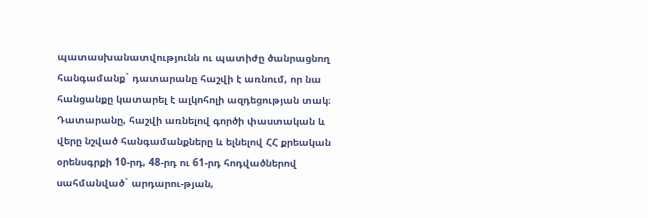պատասխանատվությունն ու պատիժը ծանրացնող հանգամանք` դատարանը հաշվի է առնում, որ նա հանցանքը կատարել է ալկոհոլի ազդեցության տակ։
Դատարանը, հաշվի առնելով գործի փաստական և վերը նշված հանգամանքները և ելնելով ՀՀ քրեական օրենսգրքի 10-րդ, 48-րդ ու 61-րդ հոդվածներով սահմանված` արդարու-թյան,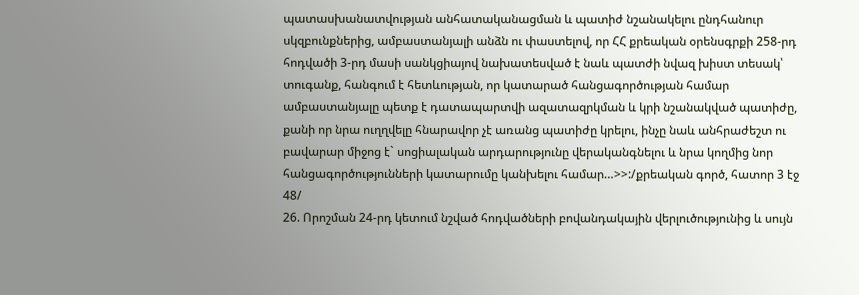պատասխանատվության անհատականացման և պատիժ նշանակելու ընդհանուր սկզբունքներից, ամբաստանյալի անձն ու փաստելով, որ ՀՀ քրեական օրենսգրքի 258-րդ հոդվածի 3-րդ մասի սանկցիայով նախատեսված է նաև պատժի նվազ խիստ տեսակ՝ տուգանք, հանգում է հետևության, որ կատարած հանցագործության համար ամբաստանյալը պետք է դատապարտվի ազատազրկման և կրի նշանակված պատիժը, քանի որ նրա ուղղվելը հնարավոր չէ առանց պատիժը կրելու, ինչը նաև անհրաժեշտ ու բավարար միջոց է` սոցիալական արդարությունը վերականգնելու և նրա կողմից նոր հանցագործությունների կատարումը կանխելու համար…>>:/քրեական գործ, հատոր 3 էջ 48/
26. Որոշման 24-րդ կետում նշված հոդվածների բովանդակային վերլուծությունից և սույն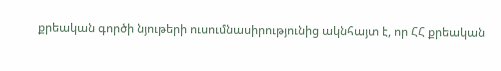քրեական գործի նյութերի ուսումնասիրությունից ակնհայտ է, որ ՀՀ քրեական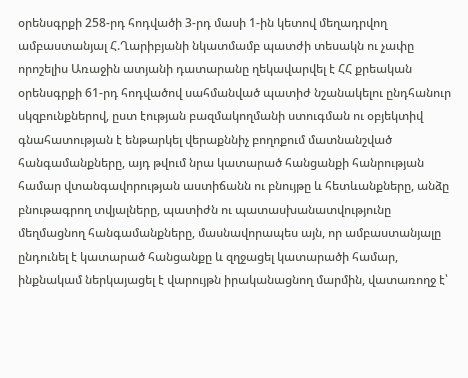օրենսգրքի 258-րդ հոդվածի 3-րդ մասի 1-ին կետով մեղադրվող ամբաստանյալ Հ.Ղարիբյանի նկատմամբ պատժի տեսակն ու չափը որոշելիս Առաջին ատյանի դատարանը ղեկավարվել է ՀՀ քրեական օրենսգրքի 61-րդ հոդվածով սահմանված պատիժ նշանակելու ընդհանուր սկզբունքներով, ըստ էության բազմակողմանի ստուգման ու օբյեկտիվ գնահատության է ենթարկել վերաքննիչ բողոքում մատնանշված հանգամանքները, այդ թվում նրա կատարած հանցանքի հանրության համար վտանգավորության աստիճանն ու բնույթը և հետևանքները, անձը բնութագրող տվյալները, պատիժն ու պատասխանատվությունը մեղմացնող հանգամանքները, մասնավորապես այն, որ ամբաստանյալը ընդունել է կատարած հանցանքը և զղջացել կատարածի համար, ինքնակամ ներկայացել է վարույթն իրականացնող մարմին, վատառողջ է՝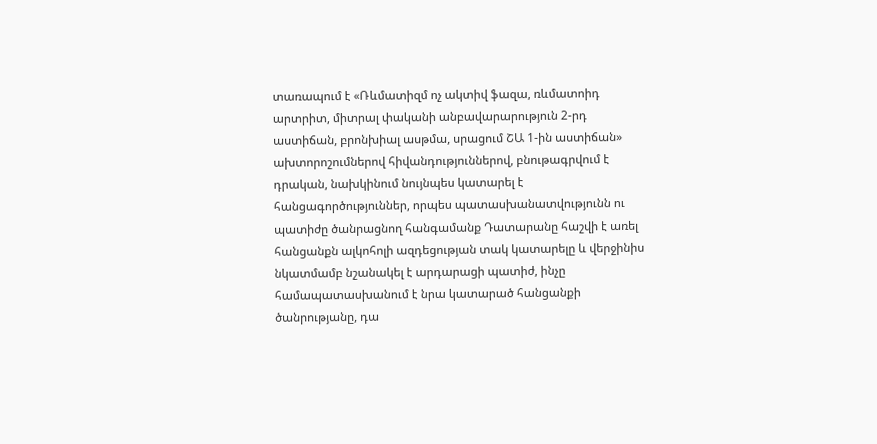տառապում է «Ռևմատիզմ ոչ ակտիվ ֆազա, ռևմատոիդ արտրիտ, միտրալ փականի անբավարարություն 2-րդ աստիճան, բրոնխիալ ասթմա, սրացում ՇԱ 1-ին աստիճան» ախտորոշումներով հիվանդություններով, բնութագրվում է դրական, նախկինում նույնպես կատարել է հանցագործություններ, որպես պատասխանատվությունն ու պատիժը ծանրացնող հանգամանք Դատարանը հաշվի է առել հանցանքն ալկոհոլի ազդեցության տակ կատարելը և վերջինիս նկատմամբ նշանակել է արդարացի պատիժ, ինչը համապատասխանում է նրա կատարած հանցանքի ծանրությանը, դա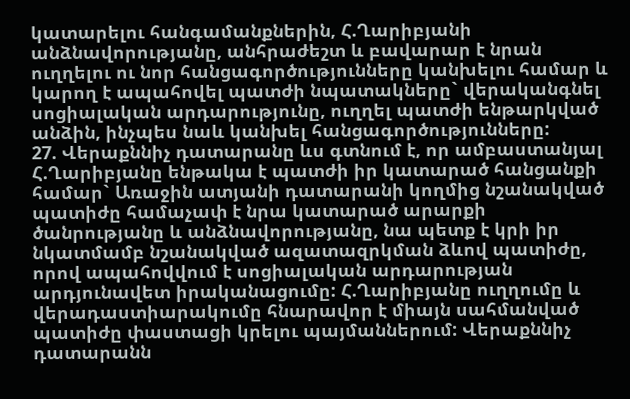կատարելու հանգամանքներին, Հ.Ղարիբյանի անձնավորությանը, անհրաժեշտ և բավարար է նրան ուղղելու ու նոր հանցագործությունները կանխելու համար և կարող է ապահովել պատժի նպատակները` վերականգնել սոցիալական արդարությունը, ուղղել պատժի ենթարկված անձին, ինչպես նաև կանխել հանցագործությունները:
27. Վերաքննիչ դատարանը ևս գտնում է, որ ամբաստանյալ Հ.Ղարիբյանը ենթակա է պատժի իր կատարած հանցանքի համար` Առաջին ատյանի դատարանի կողմից նշանակված պատիժը համաչափ է նրա կատարած արարքի ծանրությանը և անձնավորությանը, նա պետք է կրի իր նկատմամբ նշանակված ազատազրկման ձևով պատիժը, որով ապահովվում է սոցիալական արդարության արդյունավետ իրականացումը: Հ.Ղարիբյանը ուղղումը և վերադաստիարակումը հնարավոր է միայն սահմանված պատիժը փաստացի կրելու պայմաններում: Վերաքննիչ դատարանն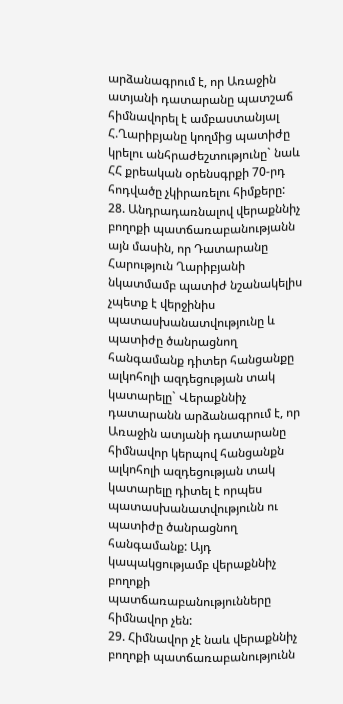արձանագրում է, որ Առաջին ատյանի դատարանը պատշաճ հիմնավորել է ամբաստանյալ Հ.Ղարիբյանը կողմից պատիժը կրելու անհրաժեշտությունը` նաև ՀՀ քրեական օրենսգրքի 70-րդ հոդվածը չկիրառելու հիմքերը:
28. Անդրադառնալով վերաքննիչ բողոքի պատճառաբանությանն այն մասին, որ Դատարանը Հարություն Ղարիբյանի նկատմամբ պատիժ նշանակելիս չպետք է վերջինիս պատասխանատվությունը և պատիժը ծանրացնող հանգամանք դիտեր հանցանքը ալկոհոլի ազդեցության տակ կատարելը` Վերաքննիչ դատարանն արձանագրում է, որ Առաջին ատյանի դատարանը հիմնավոր կերպով հանցանքն ալկոհոլի ազդեցության տակ կատարելը դիտել է որպես պատասխանատվությունն ու պատիժը ծանրացնող հանգամանք: Այդ կապակցությամբ վերաքննիչ բողոքի պատճառաբանությունները հիմնավոր չեն:
29. Հիմնավոր չէ նաև վերաքննիչ բողոքի պատճառաբանությունն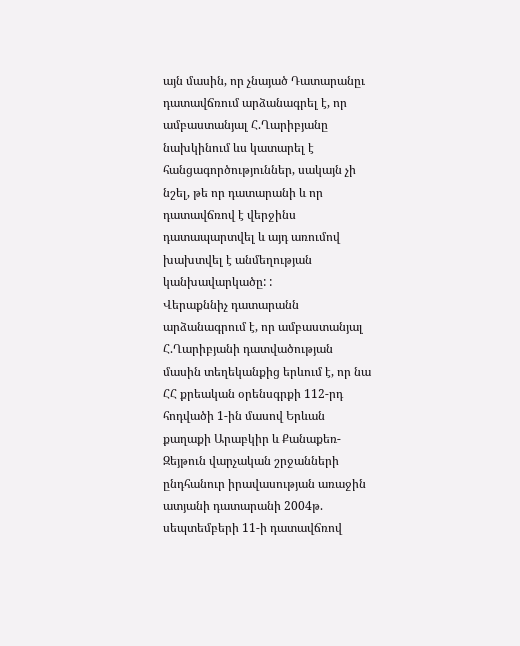այն մասին, որ չնայած Դատարանըւ դատավճռում արձանագրել է, որ ամբաստանյալ Հ.Ղարիբյանը նախկինում ևս կատարել է հանցագործություններ, սակայն չի նշել, թե որ դատարանի և որ դատավճռով է վերջինս դատապարտվել և այդ առումով խախտվել է անմեղության կանխավարկածը: :
Վերաքննիչ դատարանն արձանագրում է, որ ամբաստանյալ Հ.Ղարիբյանի դատվածության մասին տեղեկանքից երևում է, որ նա ՀՀ քրեական օրենսգրքի 112-րդ հոդվածի 1-ին մասով Երևան քաղաքի Արաբկիր և Քանաքեռ-Զեյթուն վարչական շրջանների ընդհանուր իրավասության առաջին ատյանի դատարանի 2004թ. սեպտեմբերի 11-ի դատավճռով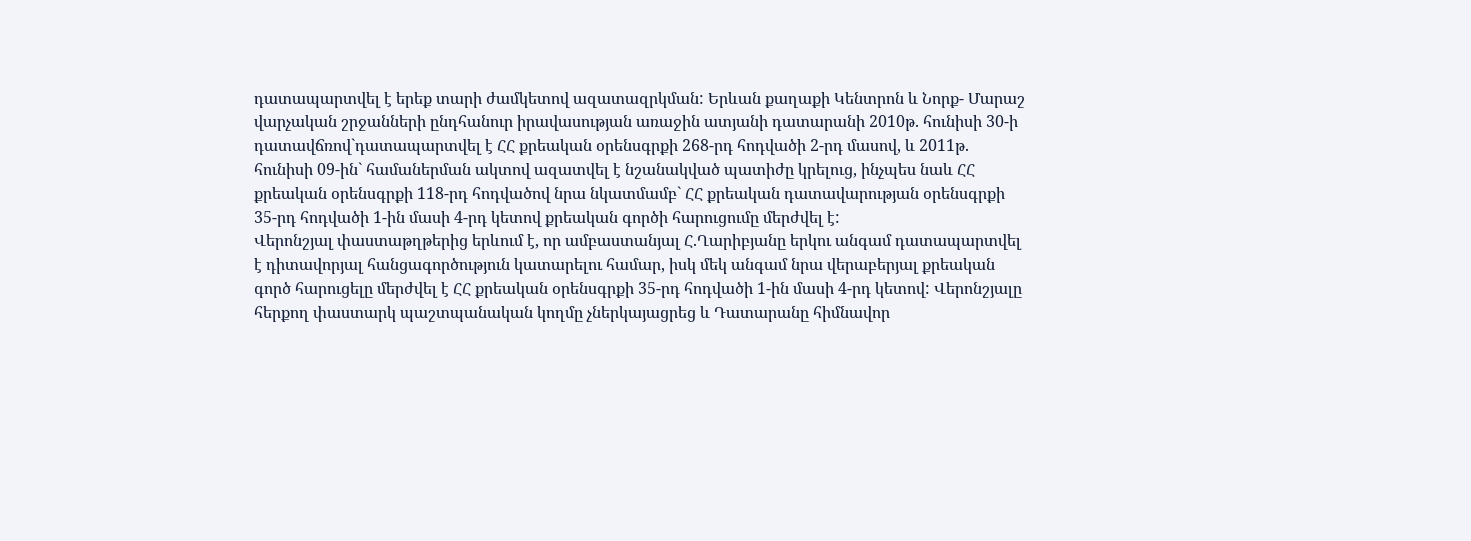դատապարտվել է երեք տարի ժամկետով ազատազրկման: Երևան քաղաքի Կենտրոն և Նորք- Մարաշ վարչական շրջանների ընդհանուր իրավասության առաջին ատյանի դատարանի 2010թ. հունիսի 30-ի դատավճռով`դատապարտվել է ՀՀ քրեական օրենսգրքի 268-րդ հոդվածի 2-րդ մասով, և 2011թ. հունիսի 09-ին` համաներման ակտով ազատվել է նշանակված պատիժը կրելուց, ինչպես նաև ՀՀ քրեական օրենսգրքի 118-րդ հոդվածով նրա նկատմամբ` ՀՀ քրեական դատավարության օրենսգրքի 35-րդ հոդվածի 1-ին մասի 4-րդ կետով քրեական գործի հարուցումը մերժվել է:
Վերոնշյալ փաստաթղթերից երևում է, որ ամբաստանյալ Հ.Ղարիբյանը երկու անգամ դատապարտվել է դիտավորյալ հանցագործություն կատարելու համար, իսկ մեկ անգամ նրա վերաբերյալ քրեական գործ հարուցելը մերժվել է ՀՀ քրեական օրենսգրքի 35-րդ հոդվածի 1-ին մասի 4-րդ կետով: Վերոնշյալը հերքող փաստարկ պաշտպանական կողմը չներկայացրեց և Դատարանը հիմնավոր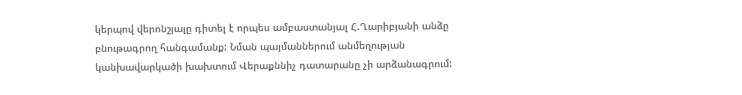կերպով վերոնշյալը դիտել է որպես ամբաստանյալ Հ.Ղարիբյանի անձը բնութագրող հանգամանք: Նման պայմաններում անմեղության կանխավարկածի խախտում Վերաքննիչ դատարանը չի արձանագրում: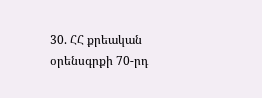30. ՀՀ քրեական օրենսգրքի 70-րդ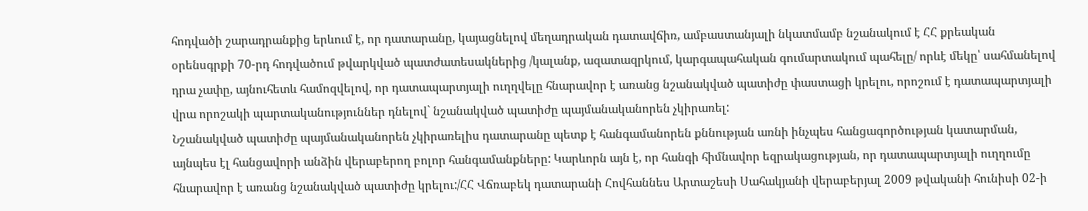հոդվածի շարադրանքից երևում է, որ դատարանը, կայացնելով մեղադրական դատավճիռ, ամբաստանյալի նկատմամբ նշանակում է ՀՀ քրեական օրենսգրքի 70-րդ հոդվածում թվարկված պատժատեսակներից /կալանք, ազատազրկում, կարգապահական գումարտակում պահելը/ որևէ մեկը՝ սահմանելով դրա չափը, այնուհետև համոզվելով, որ դատապարտյալի ուղղվելը հնարավոր է առանց նշանակված պատիժը փաստացի կրելու, որոշում է դատապարտյալի վրա որոշակի պարտականություններ դնելով` նշանակված պատիժը պայմանականորեն չկիրառել:
Նշանակված պատիժը պայմանականորեն չկիրառելիս դատարանը պետք է հանգամանորեն քննության առնի ինչպես հանցագործության կատարման, այնպես էլ հանցավորի անձին վերաբերող բոլոր հանգամանքները: Կարևորն այն է, որ հանգի հիմնավոր եզրակացության, որ դատապարտյալի ուղղումը հնարավոր է առանց նշանակված պատիժը կրելու:/ՀՀ Վճռաբեկ դատարանի Հովհաննես Արտաշեսի Սահակյանի վերաբերյալ 2009 թվականի հունիսի 02-ի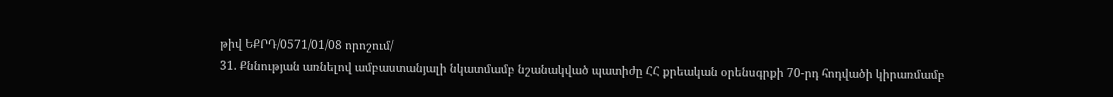թիվ ԵՔՐԴ/0571/01/08 որոշում/
31. Քննության առնելով ամբաստանյալի նկատմամբ նշանակված պատիժը ՀՀ քրեական օրենսգրքի 70-րդ հոդվածի կիրառմամբ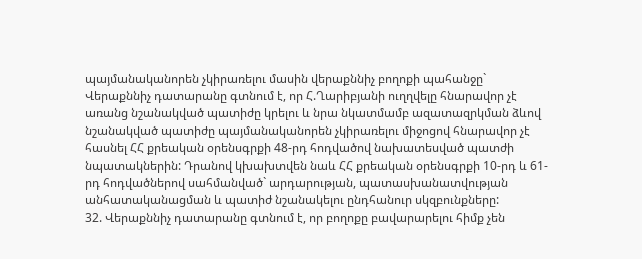պայմանականորեն չկիրառելու մասին վերաքննիչ բողոքի պահանջը` Վերաքննիչ դատարանը գտնում է, որ Հ.Ղարիբյանի ուղղվելը հնարավոր չէ առանց նշանակված պատիժը կրելու և նրա նկատմամբ ազատազրկման ձևով նշանակված պատիժը պայմանականորեն չկիրառելու միջոցով հնարավոր չէ հասնել ՀՀ քրեական օրենսգրքի 48-րդ հոդվածով նախատեսված պատժի նպատակներին: Դրանով կխախտվեն նաև ՀՀ քրեական օրենսգրքի 10-րդ և 61-րդ հոդվածներով սահմանված` արդարության, պատասխանատվության անհատականացման և պատիժ նշանակելու ընդհանուր սկզբունքները:
32. Վերաքննիչ դատարանը գտնում է, որ բողոքը բավարարելու հիմք չեն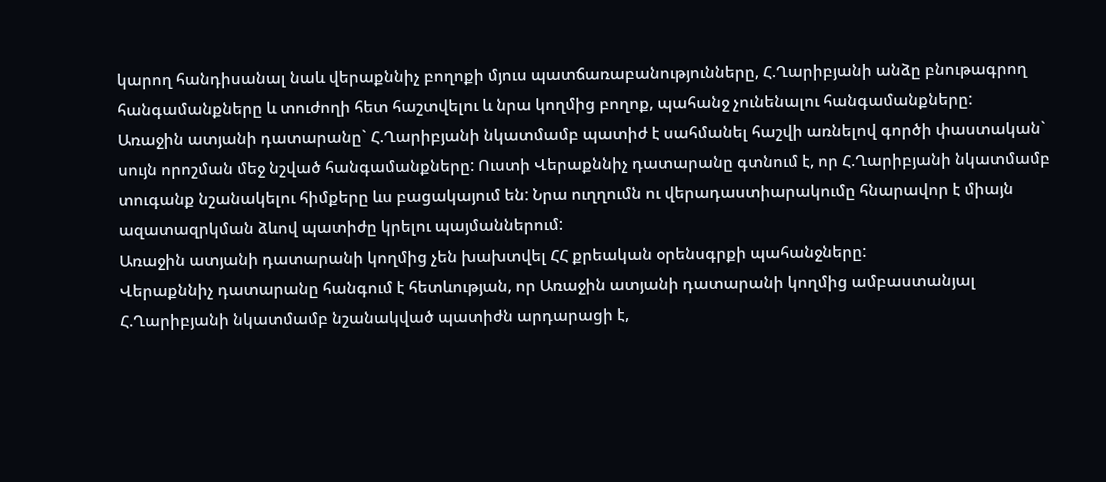կարող հանդիսանալ նաև վերաքննիչ բողոքի մյուս պատճառաբանությունները, Հ.Ղարիբյանի անձը բնութագրող հանգամանքները և տուժողի հետ հաշտվելու և նրա կողմից բողոք, պահանջ չունենալու հանգամանքները:
Առաջին ատյանի դատարանը` Հ.Ղարիբյանի նկատմամբ պատիժ է սահմանել հաշվի առնելով գործի փաստական` սույն որոշման մեջ նշված հանգամանքները: Ուստի Վերաքննիչ դատարանը գտնում է, որ Հ.Ղարիբյանի նկատմամբ տուգանք նշանակելու հիմքերը ևս բացակայում են: Նրա ուղղումն ու վերադաստիարակումը հնարավոր է միայն ազատազրկման ձևով պատիժը կրելու պայմաններում:
Առաջին ատյանի դատարանի կողմից չեն խախտվել ՀՀ քրեական օրենսգրքի պահանջները:
Վերաքննիչ դատարանը հանգում է հետևության, որ Առաջին ատյանի դատարանի կողմից ամբաստանյալ Հ.Ղարիբյանի նկատմամբ նշանակված պատիժն արդարացի է,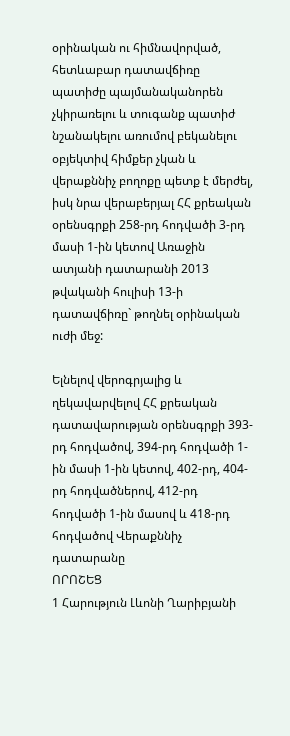օրինական ու հիմնավորված, հետևաբար դատավճիռը պատիժը պայմանականորեն չկիրառելու և տուգանք պատիժ նշանակելու առումով բեկանելու օբյեկտիվ հիմքեր չկան և վերաքննիչ բողոքը պետք է մերժել, իսկ նրա վերաբերյալ ՀՀ քրեական օրենսգրքի 258-րդ հոդվածի 3-րդ մասի 1-ին կետով Առաջին ատյանի դատարանի 2013 թվականի հուլիսի 13-ի դատավճիռը` թողնել օրինական ուժի մեջ:

Ելնելով վերոգրյալից և ղեկավարվելով ՀՀ քրեական դատավարության օրենսգրքի 393-րդ հոդվածով, 394-րդ հոդվածի 1-ին մասի 1-ին կետով, 402-րդ, 404-րդ հոդվածներով, 412-րդ հոդվածի 1-ին մասով և 418-րդ հոդվածով Վերաքննիչ դատարանը
ՈՐՈՇԵՑ
1 Հարություն Լևոնի Ղարիբյանի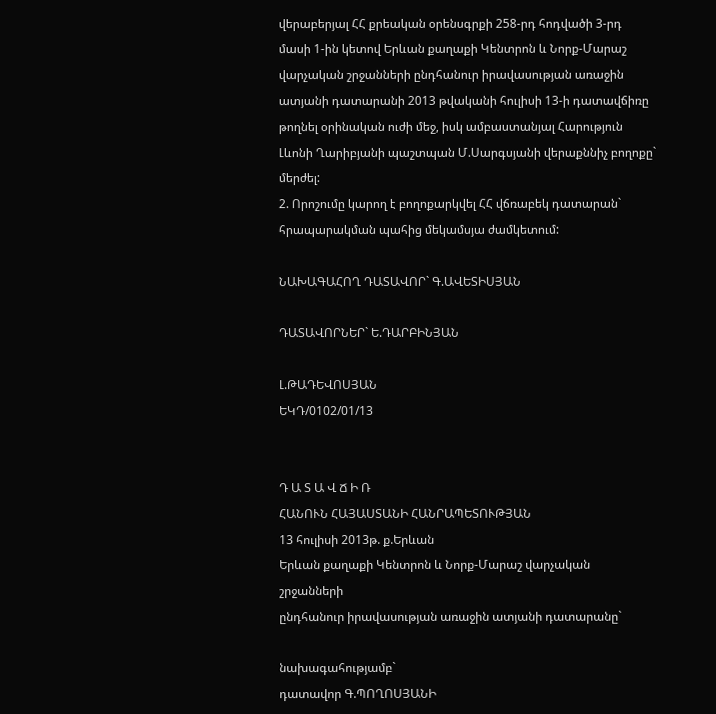վերաբերյալ ՀՀ քրեական օրենսգրքի 258-րդ հոդվածի 3-րդ մասի 1-ին կետով Երևան քաղաքի Կենտրոն և Նորք-Մարաշ վարչական շրջանների ընդհանուր իրավասության առաջին ատյանի դատարանի 2013 թվականի հուլիսի 13-ի դատավճիռը թողնել օրինական ուժի մեջ, իսկ ամբաստանյալ Հարություն Լևոնի Ղարիբյանի պաշտպան Մ.Սարգսյանի վերաքննիչ բողոքը` մերժել:
2. Որոշումը կարող է բողոքարկվել ՀՀ վճռաբեկ դատարան` հրապարակման պահից մեկամսյա ժամկետում:

ՆԱԽԱԳԱՀՈՂ ԴԱՏԱՎՈՐ` Գ.ԱՎԵՏԻՍՅԱՆ

ԴԱՏԱՎՈՐՆԵՐ` Ե.ԴԱՐԲԻՆՅԱՆ

Լ.ԹԱԴԵՎՈՍՅԱՆ
ԵԿԴ/0102/01/13


Դ Ա Տ Ա Վ Ճ Ի Ռ
ՀԱՆՈՒՆ ՀԱՅԱՍՏԱՆԻ ՀԱՆՐԱՊԵՏՈՒԹՅԱՆ
13 հուլիսի 2013թ. ք.Երևան
Երևան քաղաքի Կենտրոն և Նորք-Մարաշ վարչական շրջանների
ընդհանուր իրավասության առաջին ատյանի դատարանը`

նախագահությամբ`
դատավոր Գ.ՊՈՂՈՍՅԱՆԻ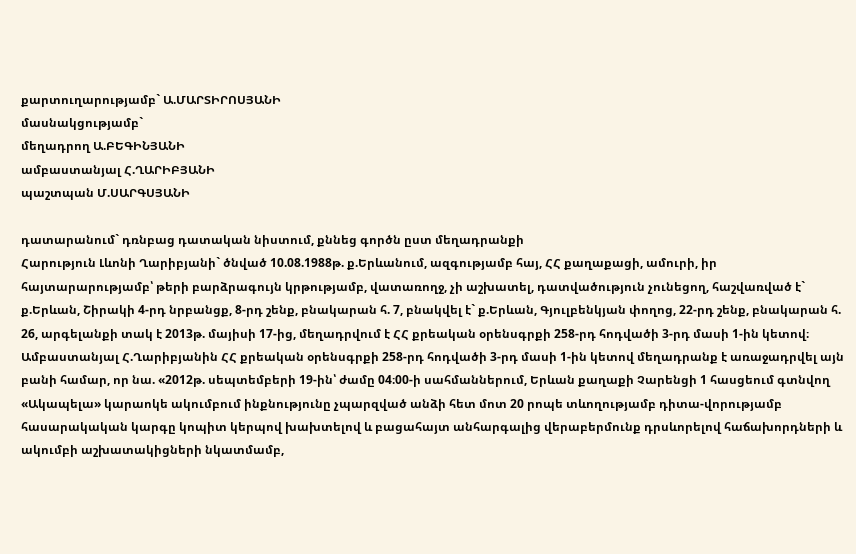քարտուղարությամբ` Ա.ՄԱՐՏԻՐՈՍՅԱՆԻ
մասնակցությամբ`
մեղադրող Ա.ԲԵԳԻՆՅԱՆԻ
ամբաստանյալ Հ.ՂԱՐԻԲՅԱՆԻ
պաշտպան Մ.ՍԱՐԳՍՅԱՆԻ

դատարանում` դռնբաց դատական նիստում, քննեց գործն ըստ մեղադրանքի
Հարություն Լևոնի Ղարիբյանի` ծնված 10.08.1988թ. ք.Երևանում, ազգությամբ հայ, ՀՀ քաղաքացի, ամուրի, իր հայտարարությամբ՝ թերի բարձրագույն կրթությամբ, վատառողջ, չի աշխատել, դատվածություն չունեցող, հաշվառված է` ք.Երևան, Շիրակի 4-րդ նրբանցք, 8-րդ շենք, բնակարան հ. 7, բնակվել է` ք.Երևան, Գյուլբենկյան փողոց, 22-րդ շենք, բնակարան հ. 26, արգելանքի տակ է 2013թ. մայիսի 17-ից, մեղադրվում է ՀՀ քրեական օրենսգրքի 258-րդ հոդվածի 3-րդ մասի 1-ին կետով։
Ամբաստանյալ Հ.Ղարիբյանին ՀՀ քրեական օրենսգրքի 258-րդ հոդվածի 3-րդ մասի 1-ին կետով մեղադրանք է առաջադրվել այն բանի համար, որ նա. «2012թ. սեպտեմբերի 19-ին՝ ժամը 04։00-ի սահմաններում, Երևան քաղաքի Չարենցի 1 հասցեում գտնվող «Ակապելա» կարաոկե ակումբում ինքնությունը չպարզված անձի հետ մոտ 20 րոպե տևողությամբ դիտա-վորությամբ հասարակական կարգը կոպիտ կերպով խախտելով և բացահայտ անհարգալից վերաբերմունք դրսևորելով հաճախորդների և ակումբի աշխատակիցների նկատմամբ,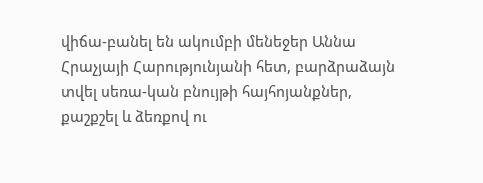վիճա-բանել են ակումբի մենեջեր Աննա Հրաչյայի Հարությունյանի հետ, բարձրաձայն տվել սեռա-կան բնույթի հայհոյանքներ, քաշքշել և ձեռքով ու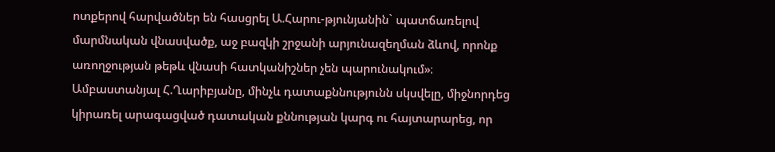ոտքերով հարվածներ են հասցրել Ա.Հարու-թյունյանին` պատճառելով մարմնական վնասվածք, աջ բազկի շրջանի արյունազեղման ձևով, որոնք առողջության թեթև վնասի հատկանիշներ չեն պարունակում»։
Ամբաստանյալ Հ.Ղարիբյանը, մինչև դատաքննությունն սկսվելը, միջնորդեց կիրառել արագացված դատական քննության կարգ ու հայտարարեց, որ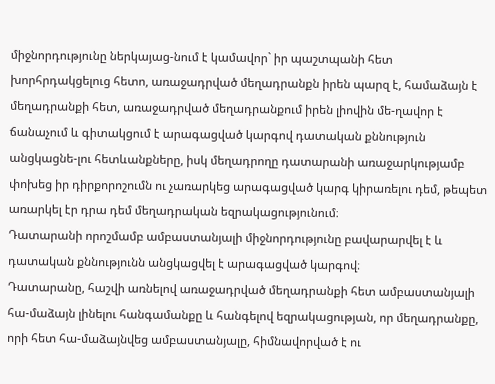միջնորդությունը ներկայաց-նում է կամավոր` իր պաշտպանի հետ խորհրդակցելուց հետո, առաջադրված մեղադրանքն իրեն պարզ է, համաձայն է մեղադրանքի հետ, առաջադրված մեղադրանքում իրեն լիովին մե-ղավոր է ճանաչում և գիտակցում է արագացված կարգով դատական քննություն անցկացնե-լու հետևանքները, իսկ մեղադրողը դատարանի առաջարկությամբ փոխեց իր դիրքորոշումն ու չառարկեց արագացված կարգ կիրառելու դեմ, թեպետ առարկել էր դրա դեմ մեղադրական եզրակացությունում։
Դատարանի որոշմամբ ամբաստանյալի միջնորդությունը բավարարվել է և դատական քննությունն անցկացվել է արագացված կարգով։
Դատարանը, հաշվի առնելով առաջադրված մեղադրանքի հետ ամբաստանյալի հա-մաձայն լինելու հանգամանքը և հանգելով եզրակացության, որ մեղադրանքը, որի հետ հա-մաձայնվեց ամբաստանյալը, հիմնավորված է ու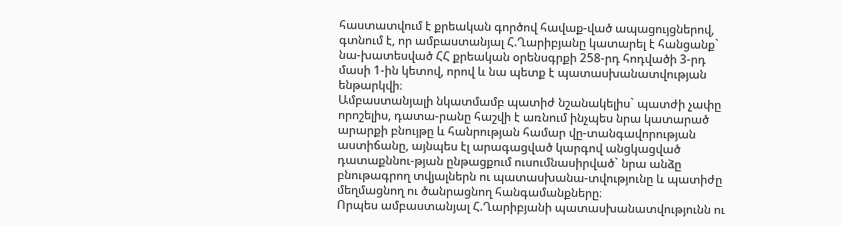հաստատվում է քրեական գործով հավաք-ված ապացույցներով, գտնում է, որ ամբաստանյալ Հ.Ղարիբյանը կատարել է հանցանք` նա-խատեսված ՀՀ քրեական օրենսգրքի 258-րդ հոդվածի 3-րդ մասի 1-ին կետով, որով և նա պետք է պատասխանատվության ենթարկվի։
Ամբաստանյալի նկատմամբ պատիժ նշանակելիս` պատժի չափը որոշելիս, դատա-րանը հաշվի է առնում ինչպես նրա կատարած արարքի բնույթը և հանրության համար վը-տանգավորության աստիճանը, այնպես էլ արագացված կարգով անցկացված դատաքննու-թյան ընթացքում ուսումնասիրված` նրա անձը բնութագրող տվյալներն ու պատասխանա-տվությունը և պատիժը մեղմացնող ու ծանրացնող հանգամանքները։
Որպես ամբաստանյալ Հ.Ղարիբյանի պատասխանատվությունն ու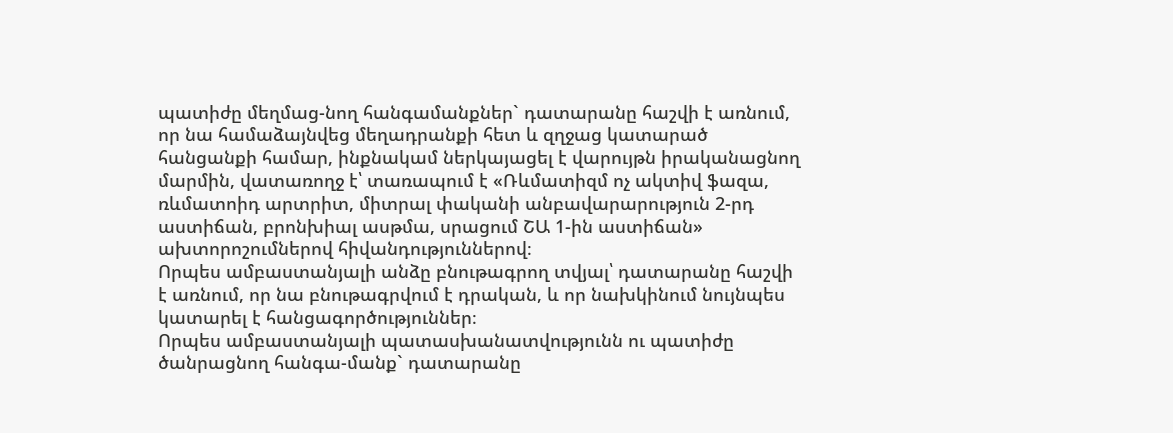պատիժը մեղմաց-նող հանգամանքներ` դատարանը հաշվի է առնում, որ նա համաձայնվեց մեղադրանքի հետ և զղջաց կատարած հանցանքի համար, ինքնակամ ներկայացել է վարույթն իրականացնող մարմին, վատառողջ է՝ տառապում է «Ռևմատիզմ ոչ ակտիվ ֆազա, ռևմատոիդ արտրիտ, միտրալ փականի անբավարարություն 2-րդ աստիճան, բրոնխիալ ասթմա, սրացում ՇԱ 1-ին աստիճան» ախտորոշումներով հիվանդություններով։
Որպես ամբաստանյալի անձը բնութագրող տվյալ՝ դատարանը հաշվի է առնում, որ նա բնութագրվում է դրական, և որ նախկինում նույնպես կատարել է հանցագործություններ։
Որպես ամբաստանյալի պատասխանատվությունն ու պատիժը ծանրացնող հանգա-մանք` դատարանը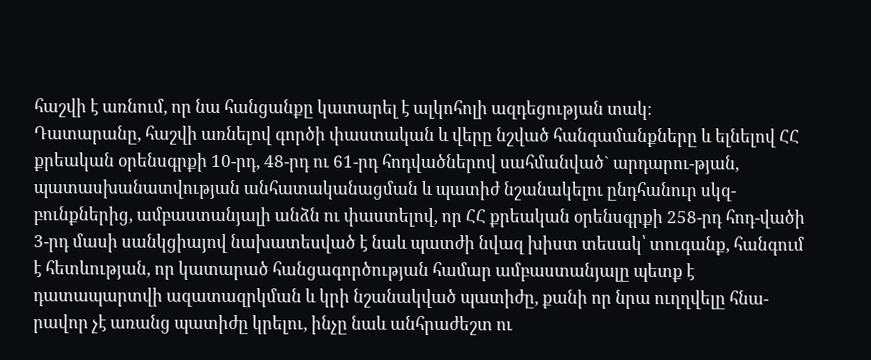հաշվի է առնում, որ նա հանցանքը կատարել է ալկոհոլի ազդեցության տակ։
Դատարանը, հաշվի առնելով գործի փաստական և վերը նշված հանգամանքները և ելնելով ՀՀ քրեական օրենսգրքի 10-րդ, 48-րդ ու 61-րդ հոդվածներով սահմանված` արդարու-թյան, պատասխանատվության անհատականացման և պատիժ նշանակելու ընդհանուր սկզ-բունքներից, ամբաստանյալի անձն ու փաստելով, որ ՀՀ քրեական օրենսգրքի 258-րդ հոդ-վածի 3-րդ մասի սանկցիայով նախատեսված է նաև պատժի նվազ խիստ տեսակ՝ տուգանք, հանգում է հետևության, որ կատարած հանցագործության համար ամբաստանյալը պետք է դատապարտվի ազատազրկման և կրի նշանակված պատիժը, քանի որ նրա ուղղվելը հնա-րավոր չէ առանց պատիժը կրելու, ինչը նաև անհրաժեշտ ու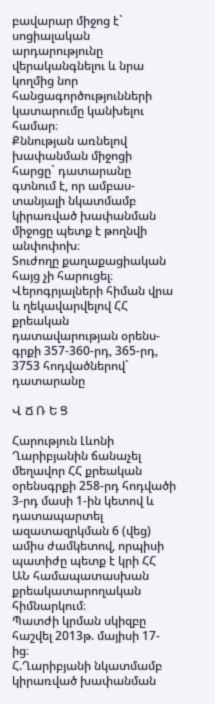բավարար միջոց է` սոցիալական արդարությունը վերականգնելու և նրա կողմից նոր հանցագործությունների կատարումը կանխելու համար։
Քննության առնելով խափանման միջոցի հարցը` դատարանը գտնում է, որ ամբաս-տանյալի նկատմամբ կիրառված խափանման միջոցը պետք է թողնվի անփոփոխ։
Տուժողը քաղաքացիական հայց չի հարուցել։
Վերոգրյալների հիման վրա և ղեկավարվելով ՀՀ քրեական դատավարության օրենս-գրքի 357-360-րդ, 365-րդ, 3753 հոդվածներով` դատարանը

Վ Ճ Ռ Ե Ց

Հարություն Լևոնի Ղարիբյանին ճանաչել մեղավոր ՀՀ քրեական օրենսգրքի 258-րդ հոդվածի 3-րդ մասի 1-ին կետով և դատապարտել ազատազրկման 6 (վեց) ամիս ժամկետով, որպիսի պատիժը պետք է կրի ՀՀ ԱՆ համապատասխան քրեակատարողական հիմնարկում։
Պատժի կրման սկիզբը հաշվել 2013թ. մայիսի 17-ից։
Հ.Ղարիբյանի նկատմամբ կիրառված խափանման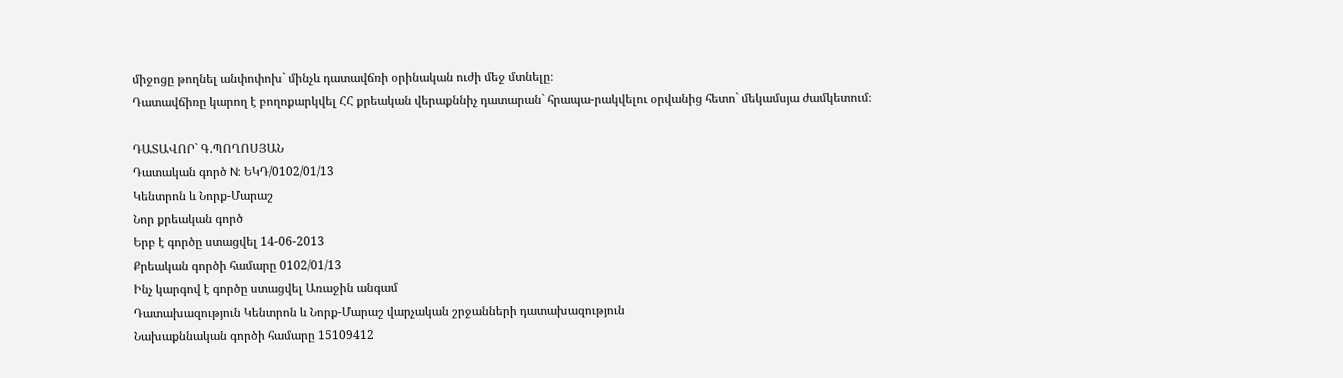միջոցը թողնել անփոփոխ` մինչև դատավճռի օրինական ուժի մեջ մտնելը։
Դատավճիռը կարող է բողոքարկվել ՀՀ քրեական վերաքննիչ դատարան` հրապա-րակվելու օրվանից հետո` մեկամսյա ժամկետում։

ԴԱՏԱՎՈՐ` Գ.ՊՈՂՈՍՅԱՆ
Դատական գործ N: ԵԿԴ/0102/01/13
Կենտրոն և Նորք-Մարաշ
Նոր քրեական գործ
Երբ է գործը ստացվել 14-06-2013
Քրեական գործի համարը 0102/01/13
Ինչ կարգով է գործը ստացվել Առաջին անգամ
Դատախազություն Կենտրոն և Նորք-Մարաշ վարչական շրջանների դատախազություն
Նախաքննական գործի համարը 15109412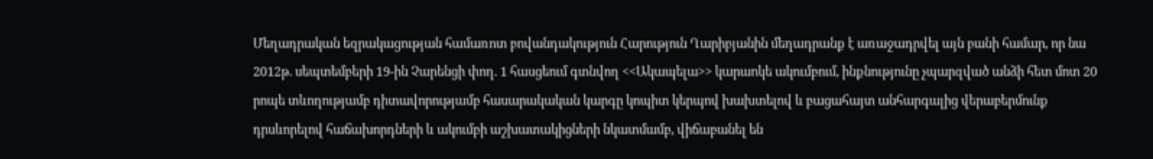Մեղադրական եզրակացության համառոտ բովանդակություն Հարություն Ղարիբյանին մեղադրանք է առաջադրվել այն բանի համար, որ նա 2012թ. սեպտեմբերի 19-ին Չարենցի փող. 1 հասցեում գտնվող <<Ակապելա>> կարաոկե ակումբում, ինքնությունը չպարզված անձի հետ մոտ 20 րոպե տևողությամբ դիտավորությամբ հասարակական կարգը կոպիտ կերպով խախտելով և բացահայտ անհարգալից վերաբերմունք դրսևորելով հաճախորդների և ակումբի աշխատակիցների նկատմամբ, վիճաբանել են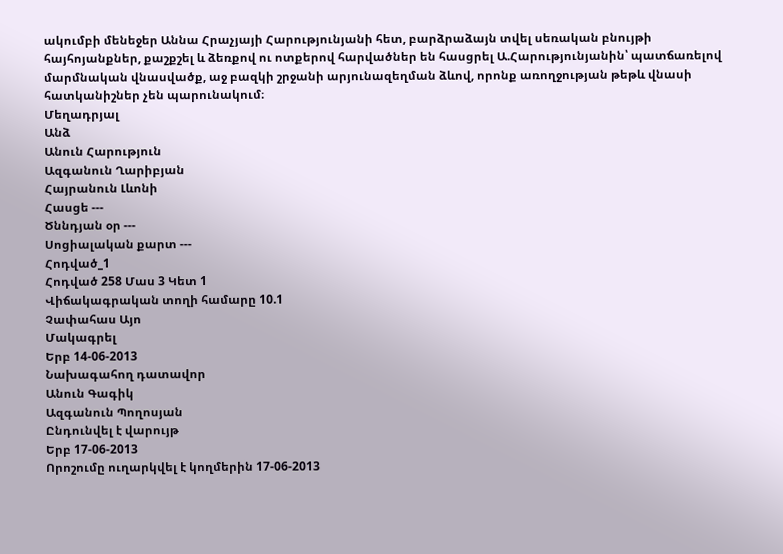ակումբի մենեջեր Աննա Հրաչյայի Հարությունյանի հետ, բարձրաձայն տվել սեռական բնույթի հայհոյանքներ, քաշքշել և ձեռքով ու ոտքերով հարվածներ են հասցրել Ա.Հարությունյանին՝ պատճառելով մարմնական վնասվածք, աջ բազկի շրջանի արյունազեղման ձևով, որոնք առողջության թեթև վնասի հատկանիշներ չեն պարունակում։
Մեղադրյալ
Անձ
Անուն Հարություն
Ազգանուն Ղարիբյան
Հայրանուն Լևոնի
Հասցե ---
Ծննդյան օր ---
Սոցիալական քարտ ---
Հոդված_1
Հոդված 258 Մաս 3 Կետ 1
Վիճակագրական տողի համարը 10.1
Չափահաս Այո
Մակագրել
Երբ 14-06-2013
Նախագահող դատավոր
Անուն Գագիկ
Ազգանուն Պողոսյան
Ընդունվել է վարույթ
Երբ 17-06-2013
Որոշումը ուղարկվել է կողմերին 17-06-2013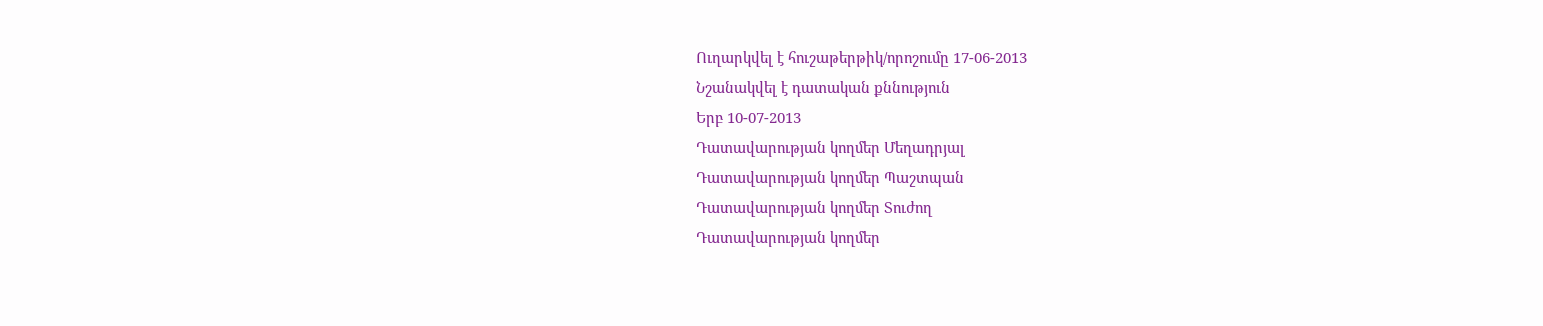Ուղարկվել է հուշաթերթիկ/որոշումը 17-06-2013
Նշանակվել է դատական քննություն
Երբ 10-07-2013
Դատավարության կողմեր Մեղադրյալ
Դատավարության կողմեր Պաշտպան
Դատավարության կողմեր Տուժող
Դատավարության կողմեր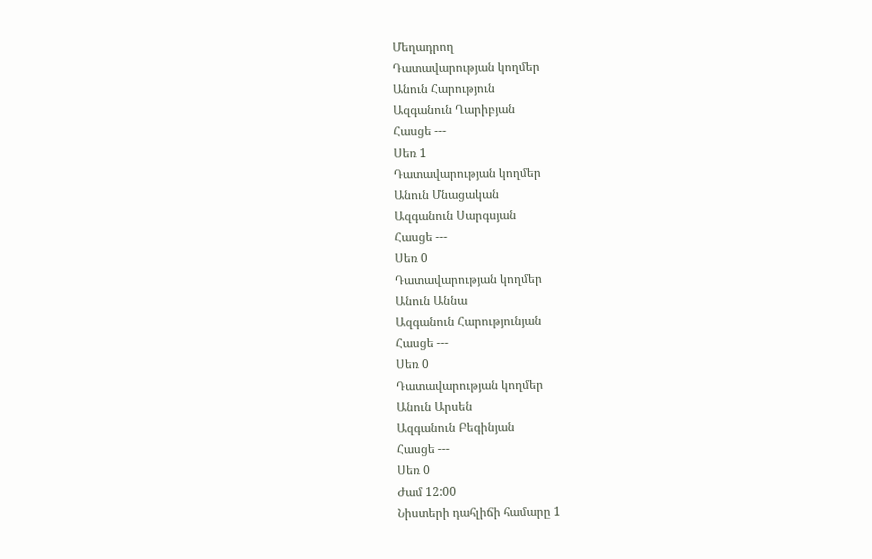Մեղադրող
Դատավարության կողմեր
Անուն Հարություն
Ազգանուն Ղարիբյան
Հասցե ---
Սեռ 1
Դատավարության կողմեր
Անուն Մնացական
Ազգանուն Սարգսյան
Հասցե ---
Սեռ 0
Դատավարության կողմեր
Անուն Աննա
Ազգանուն Հարությունյան
Հասցե ---
Սեռ 0
Դատավարության կողմեր
Անուն Արսեն
Ազգանուն Բեգինյան
Հասցե ---
Սեռ 0
Ժամ 12:00
Նիստերի դահլիճի համարը 1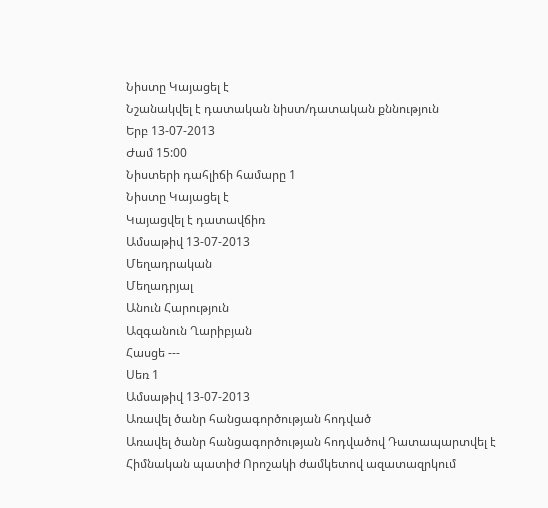Նիստը Կայացել է
Նշանակվել է դատական նիստ/դատական քննություն
Երբ 13-07-2013
Ժամ 15:00
Նիստերի դահլիճի համարը 1
Նիստը Կայացել է
Կայացվել է դատավճիռ
Ամսաթիվ 13-07-2013
Մեղադրական
Մեղադրյալ
Անուն Հարություն
Ազգանուն Ղարիբյան
Հասցե ---
Սեռ 1
Ամսաթիվ 13-07-2013
Առավել ծանր հանցագործության հոդված
Առավել ծանր հանցագործության հոդվածով Դատապարտվել է
Հիմնական պատիժ Որոշակի ժամկետով ազատազրկում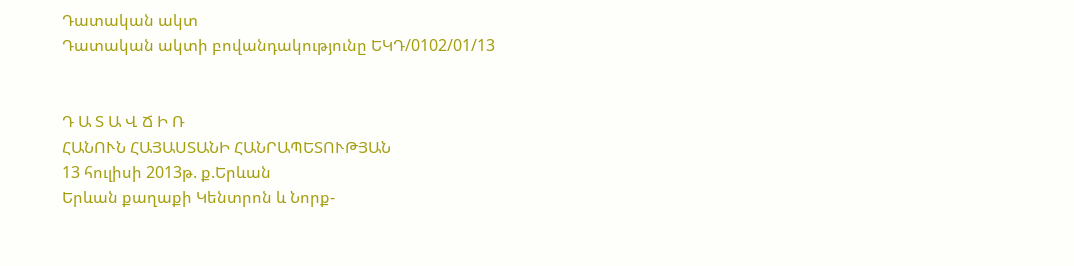Դատական ակտ
Դատական ակտի բովանդակությունը ԵԿԴ/0102/01/13


Դ Ա Տ Ա Վ Ճ Ի Ռ
ՀԱՆՈՒՆ ՀԱՅԱՍՏԱՆԻ ՀԱՆՐԱՊԵՏՈՒԹՅԱՆ
13 հուլիսի 2013թ. ք.Երևան
Երևան քաղաքի Կենտրոն և Նորք-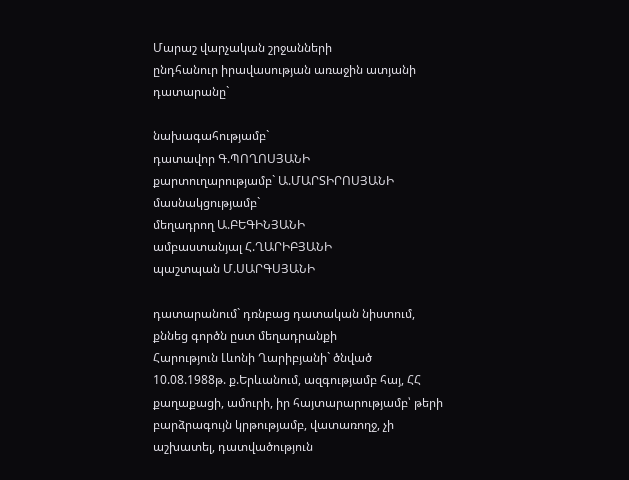Մարաշ վարչական շրջանների
ընդհանուր իրավասության առաջին ատյանի դատարանը`

նախագահությամբ`
դատավոր Գ.ՊՈՂՈՍՅԱՆԻ
քարտուղարությամբ` Ա.ՄԱՐՏԻՐՈՍՅԱՆԻ
մասնակցությամբ`
մեղադրող Ա.ԲԵԳԻՆՅԱՆԻ
ամբաստանյալ Հ.ՂԱՐԻԲՅԱՆԻ
պաշտպան Մ.ՍԱՐԳՍՅԱՆԻ

դատարանում` դռնբաց դատական նիստում, քննեց գործն ըստ մեղադրանքի
Հարություն Լևոնի Ղարիբյանի` ծնված 10.08.1988թ. ք.Երևանում, ազգությամբ հայ, ՀՀ քաղաքացի, ամուրի, իր հայտարարությամբ՝ թերի բարձրագույն կրթությամբ, վատառողջ, չի աշխատել, դատվածություն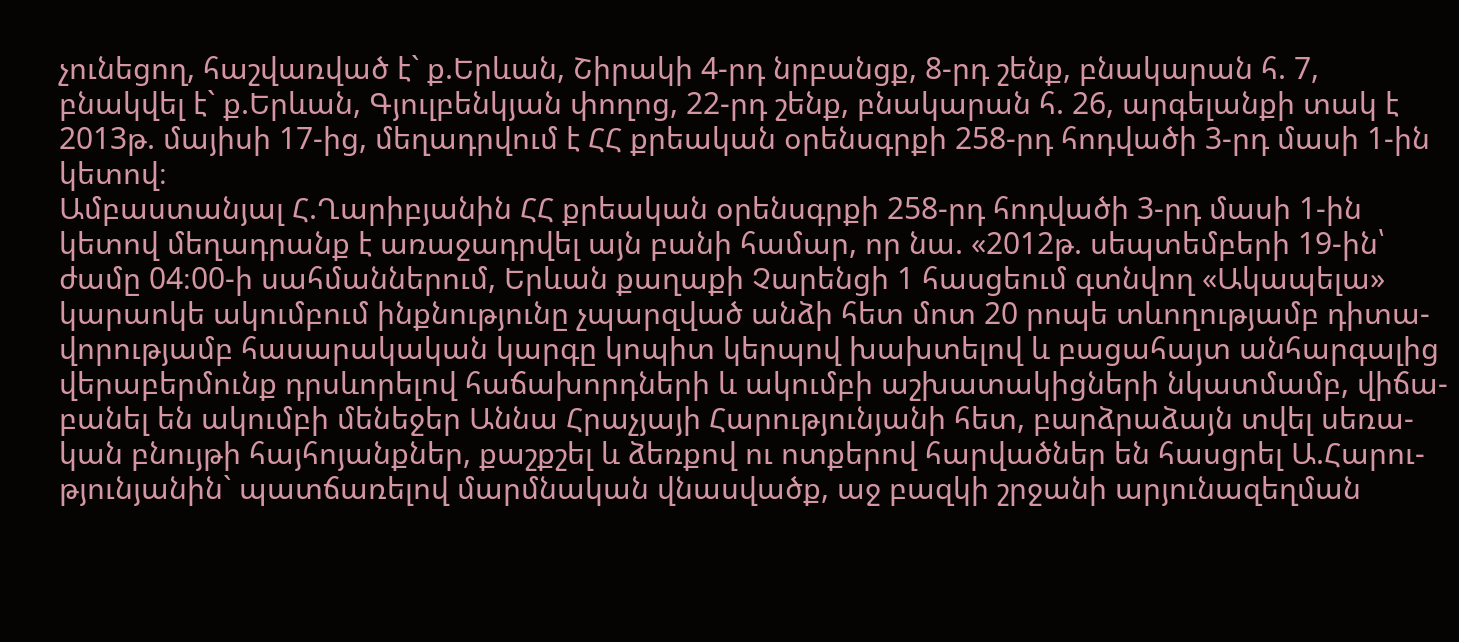չունեցող, հաշվառված է` ք.Երևան, Շիրակի 4-րդ նրբանցք, 8-րդ շենք, բնակարան հ. 7, բնակվել է` ք.Երևան, Գյուլբենկյան փողոց, 22-րդ շենք, բնակարան հ. 26, արգելանքի տակ է 2013թ. մայիսի 17-ից, մեղադրվում է ՀՀ քրեական օրենսգրքի 258-րդ հոդվածի 3-րդ մասի 1-ին կետով։
Ամբաստանյալ Հ.Ղարիբյանին ՀՀ քրեական օրենսգրքի 258-րդ հոդվածի 3-րդ մասի 1-ին կետով մեղադրանք է առաջադրվել այն բանի համար, որ նա. «2012թ. սեպտեմբերի 19-ին՝ ժամը 04։00-ի սահմաններում, Երևան քաղաքի Չարենցի 1 հասցեում գտնվող «Ակապելա» կարաոկե ակումբում ինքնությունը չպարզված անձի հետ մոտ 20 րոպե տևողությամբ դիտա-վորությամբ հասարակական կարգը կոպիտ կերպով խախտելով և բացահայտ անհարգալից վերաբերմունք դրսևորելով հաճախորդների և ակումբի աշխատակիցների նկատմամբ, վիճա-բանել են ակումբի մենեջեր Աննա Հրաչյայի Հարությունյանի հետ, բարձրաձայն տվել սեռա-կան բնույթի հայհոյանքներ, քաշքշել և ձեռքով ու ոտքերով հարվածներ են հասցրել Ա.Հարու-թյունյանին` պատճառելով մարմնական վնասվածք, աջ բազկի շրջանի արյունազեղման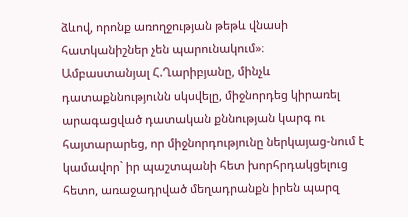ձևով, որոնք առողջության թեթև վնասի հատկանիշներ չեն պարունակում»։
Ամբաստանյալ Հ.Ղարիբյանը, մինչև դատաքննությունն սկսվելը, միջնորդեց կիրառել արագացված դատական քննության կարգ ու հայտարարեց, որ միջնորդությունը ներկայաց-նում է կամավոր` իր պաշտպանի հետ խորհրդակցելուց հետո, առաջադրված մեղադրանքն իրեն պարզ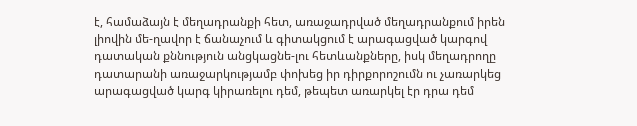է, համաձայն է մեղադրանքի հետ, առաջադրված մեղադրանքում իրեն լիովին մե-ղավոր է ճանաչում և գիտակցում է արագացված կարգով դատական քննություն անցկացնե-լու հետևանքները, իսկ մեղադրողը դատարանի առաջարկությամբ փոխեց իր դիրքորոշումն ու չառարկեց արագացված կարգ կիրառելու դեմ, թեպետ առարկել էր դրա դեմ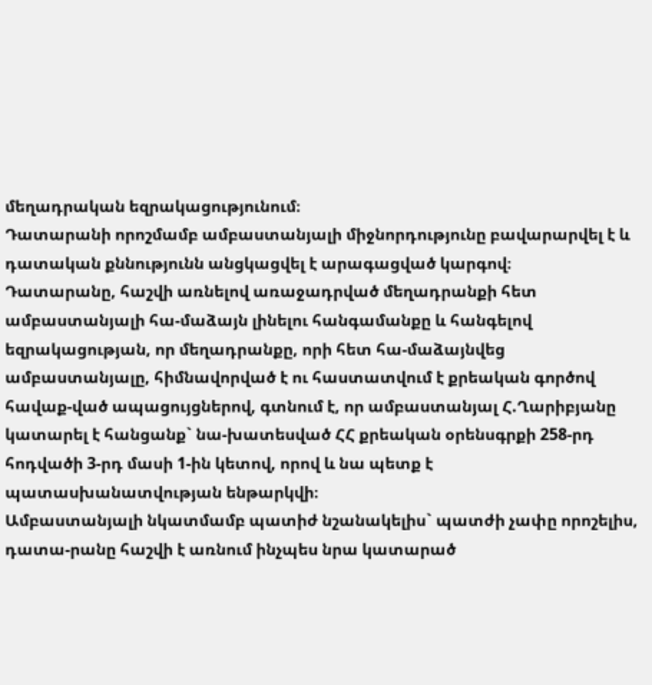մեղադրական եզրակացությունում։
Դատարանի որոշմամբ ամբաստանյալի միջնորդությունը բավարարվել է և դատական քննությունն անցկացվել է արագացված կարգով։
Դատարանը, հաշվի առնելով առաջադրված մեղադրանքի հետ ամբաստանյալի հա-մաձայն լինելու հանգամանքը և հանգելով եզրակացության, որ մեղադրանքը, որի հետ հա-մաձայնվեց ամբաստանյալը, հիմնավորված է ու հաստատվում է քրեական գործով հավաք-ված ապացույցներով, գտնում է, որ ամբաստանյալ Հ.Ղարիբյանը կատարել է հանցանք` նա-խատեսված ՀՀ քրեական օրենսգրքի 258-րդ հոդվածի 3-րդ մասի 1-ին կետով, որով և նա պետք է պատասխանատվության ենթարկվի։
Ամբաստանյալի նկատմամբ պատիժ նշանակելիս` պատժի չափը որոշելիս, դատա-րանը հաշվի է առնում ինչպես նրա կատարած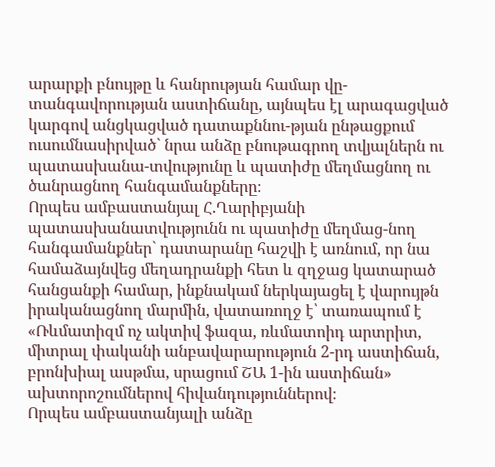արարքի բնույթը և հանրության համար վը-տանգավորության աստիճանը, այնպես էլ արագացված կարգով անցկացված դատաքննու-թյան ընթացքում ուսումնասիրված` նրա անձը բնութագրող տվյալներն ու պատասխանա-տվությունը և պատիժը մեղմացնող ու ծանրացնող հանգամանքները։
Որպես ամբաստանյալ Հ.Ղարիբյանի պատասխանատվությունն ու պատիժը մեղմաց-նող հանգամանքներ` դատարանը հաշվի է առնում, որ նա համաձայնվեց մեղադրանքի հետ և զղջաց կատարած հանցանքի համար, ինքնակամ ներկայացել է վարույթն իրականացնող մարմին, վատառողջ է՝ տառապում է «Ռևմատիզմ ոչ ակտիվ ֆազա, ռևմատոիդ արտրիտ, միտրալ փականի անբավարարություն 2-րդ աստիճան, բրոնխիալ ասթմա, սրացում ՇԱ 1-ին աստիճան» ախտորոշումներով հիվանդություններով։
Որպես ամբաստանյալի անձը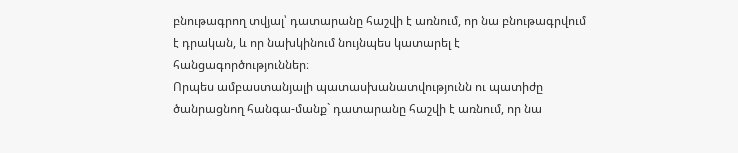բնութագրող տվյալ՝ դատարանը հաշվի է առնում, որ նա բնութագրվում է դրական, և որ նախկինում նույնպես կատարել է հանցագործություններ։
Որպես ամբաստանյալի պատասխանատվությունն ու պատիժը ծանրացնող հանգա-մանք` դատարանը հաշվի է առնում, որ նա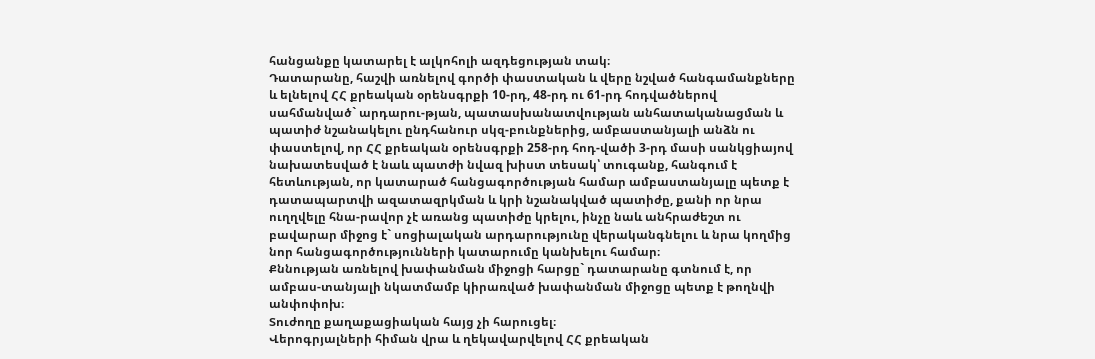հանցանքը կատարել է ալկոհոլի ազդեցության տակ։
Դատարանը, հաշվի առնելով գործի փաստական և վերը նշված հանգամանքները և ելնելով ՀՀ քրեական օրենսգրքի 10-րդ, 48-րդ ու 61-րդ հոդվածներով սահմանված` արդարու-թյան, պատասխանատվության անհատականացման և պատիժ նշանակելու ընդհանուր սկզ-բունքներից, ամբաստանյալի անձն ու փաստելով, որ ՀՀ քրեական օրենսգրքի 258-րդ հոդ-վածի 3-րդ մասի սանկցիայով նախատեսված է նաև պատժի նվազ խիստ տեսակ՝ տուգանք, հանգում է հետևության, որ կատարած հանցագործության համար ամբաստանյալը պետք է դատապարտվի ազատազրկման և կրի նշանակված պատիժը, քանի որ նրա ուղղվելը հնա-րավոր չէ առանց պատիժը կրելու, ինչը նաև անհրաժեշտ ու բավարար միջոց է` սոցիալական արդարությունը վերականգնելու և նրա կողմից նոր հանցագործությունների կատարումը կանխելու համար։
Քննության առնելով խափանման միջոցի հարցը` դատարանը գտնում է, որ ամբաս-տանյալի նկատմամբ կիրառված խափանման միջոցը պետք է թողնվի անփոփոխ։
Տուժողը քաղաքացիական հայց չի հարուցել։
Վերոգրյալների հիման վրա և ղեկավարվելով ՀՀ քրեական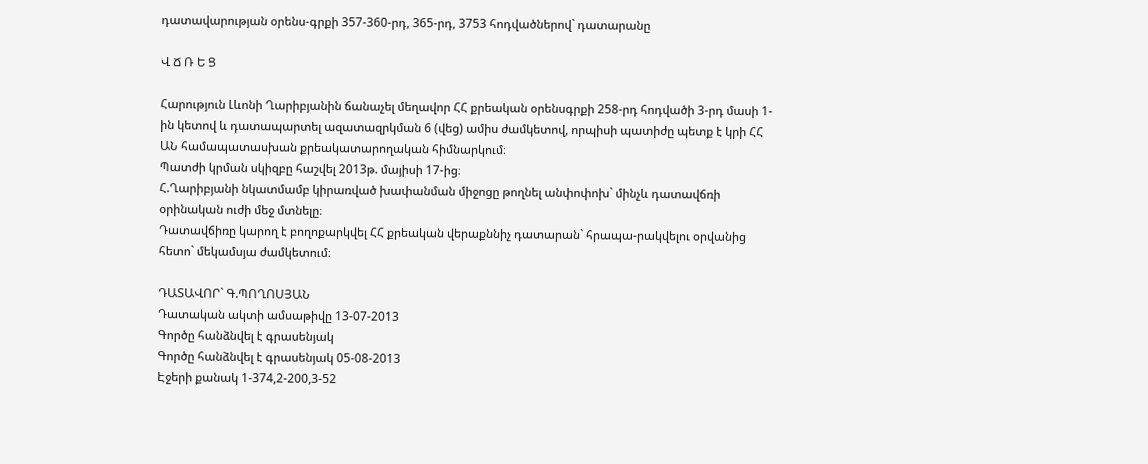դատավարության օրենս-գրքի 357-360-րդ, 365-րդ, 3753 հոդվածներով` դատարանը

Վ Ճ Ռ Ե Ց

Հարություն Լևոնի Ղարիբյանին ճանաչել մեղավոր ՀՀ քրեական օրենսգրքի 258-րդ հոդվածի 3-րդ մասի 1-ին կետով և դատապարտել ազատազրկման 6 (վեց) ամիս ժամկետով, որպիսի պատիժը պետք է կրի ՀՀ ԱՆ համապատասխան քրեակատարողական հիմնարկում։
Պատժի կրման սկիզբը հաշվել 2013թ. մայիսի 17-ից։
Հ.Ղարիբյանի նկատմամբ կիրառված խափանման միջոցը թողնել անփոփոխ` մինչև դատավճռի օրինական ուժի մեջ մտնելը։
Դատավճիռը կարող է բողոքարկվել ՀՀ քրեական վերաքննիչ դատարան` հրապա-րակվելու օրվանից հետո` մեկամսյա ժամկետում։

ԴԱՏԱՎՈՐ` Գ.ՊՈՂՈՍՅԱՆ
Դատական ակտի ամսաթիվը 13-07-2013
Գործը հանձնվել է գրասենյակ
Գործը հանձնվել է գրասենյակ 05-08-2013
Էջերի քանակ 1-374,2-200,3-52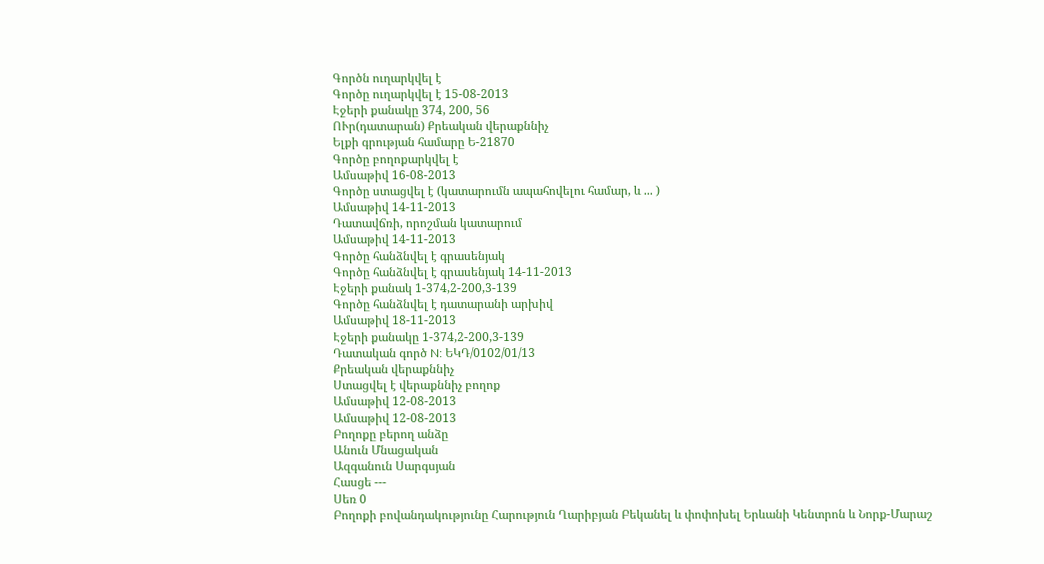Գործն ուղարկվել է
Գործը ուղարկվել է 15-08-2013
Էջերի քանակը 374, 200, 56
ՈՒր(դատարան) Քրեական վերաքննիչ
Ելքի գրության համարը Ե-21870
Գործը բողոքարկվել է
Ամսաթիվ 16-08-2013
Գործը ստացվել է (կատարումն ապահովելու համար, և ... )
Ամսաթիվ 14-11-2013
Դատավճռի, որոշման կատարում
Ամսաթիվ 14-11-2013
Գործը հանձնվել է գրասենյակ
Գործը հանձնվել է գրասենյակ 14-11-2013
Էջերի քանակ 1-374,2-200,3-139
Գործը հանձնվել է դատարանի արխիվ
Ամսաթիվ 18-11-2013
Էջերի քանակը 1-374,2-200,3-139
Դատական գործ N: ԵԿԴ/0102/01/13
Քրեական վերաքննիչ
Ստացվել է վերաքննիչ բողոք
Ամսաթիվ 12-08-2013
Ամսաթիվ 12-08-2013
Բողոքը բերող անձը
Անուն Մնացական
Ազգանուն Սարգսյան
Հասցե ---
Սեռ 0
Բողոքի բովանդակությունը Հարություն Ղարիբյան Բեկանել և փոփոխել Երևանի Կենտրոն և Նորք-Մարաշ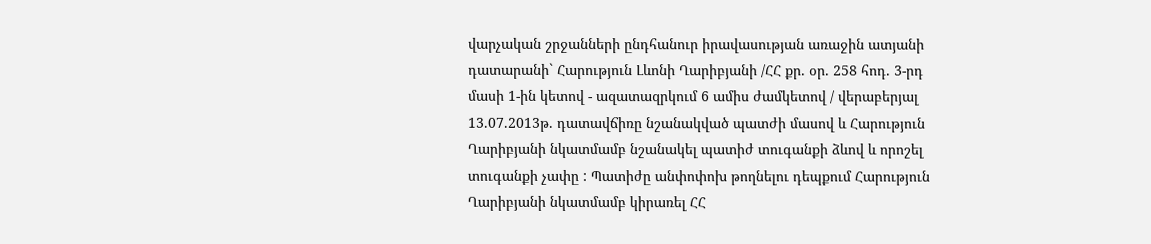վարչական շրջանների ընդհանուր իրավասության առաջին ատյանի դատարանի` Հարություն Լևոնի Ղարիբյանի /ՀՀ քր. օր. 258 հոդ. 3-րդ մասի 1-ին կետով - ազատազրկում 6 ամիս ժամկետով / վերաբերյալ 13.07.2013թ. դատավճիռը նշանակված պատժի մասով և Հարություն Ղարիբյանի նկատմամբ նշանակել պատիժ տուգանքի ձևով և որոշել տուգանքի չափը : Պատիժը անփոփոխ թողնելու դեպքում Հարություն Ղարիբյանի նկատմամբ կիրառել ՀՀ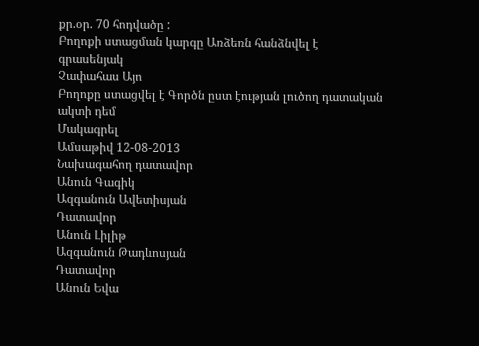քր.օր. 70 հոդվածը :
Բողոքի ստացման կարգը Առձեռն հանձնվել է գրասենյակ
Չափահաս Այո
Բողոքը ստացվել է Գործն ըստ էության լուծող դատական ակտի դեմ
Մակագրել
Ամսաթիվ 12-08-2013
Նախագահող դատավոր
Անուն Գագիկ
Ազգանուն Ավետիսյան
Դատավոր
Անուն Լիլիթ
Ազգանուն Թադևոսյան
Դատավոր
Անուն Եվա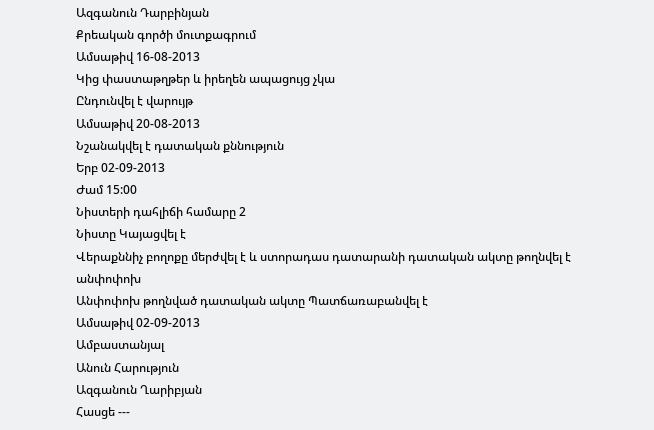Ազգանուն Դարբինյան
Քրեական գործի մուտքագրում
Ամսաթիվ 16-08-2013
Կից փաստաթղթեր և իրեղեն ապացույց չկա
Ընդունվել է վարույթ
Ամսաթիվ 20-08-2013
Նշանակվել է դատական քննություն
Երբ 02-09-2013
Ժամ 15:00
Նիստերի դահլիճի համարը 2
Նիստը Կայացվել է
Վերաքննիչ բողոքը մերժվել է և ստորադաս դատարանի դատական ակտը թողնվել է անփոփոխ
Անփոփոխ թողնված դատական ակտը Պատճառաբանվել է
Ամսաթիվ 02-09-2013
Ամբաստանյալ
Անուն Հարություն
Ազգանուն Ղարիբյան
Հասցե ---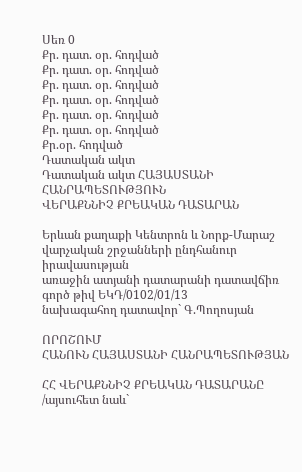Սեռ 0
Քր. դատ. օր. հոդված
Քր. դատ. օր. հոդված
Քր. դատ. օր. հոդված
Քր. դատ. օր. հոդված
Քր. դատ. օր. հոդված
Քր. դատ. օր. հոդված
Քր.օր. հոդված
Դատական ակտ
Դատական ակտ ՀԱՅԱՍՏԱՆԻ ՀԱՆՐԱՊԵՏՈՒԹՅՈՒՆ
ՎԵՐԱՔՆՆԻՉ ՔՐԵԱԿԱՆ ԴԱՏԱՐԱՆ

Երևան քաղաքի Կենտրոն և Նորք-Մարաշ
վարչական շրջանների ընդհանուր իրավասության
առաջին ատյանի դատարանի դատավճիռ
գործ թիվ ԵԿԴ/0102/01/13
նախագահող դատավոր` Գ.Պողոսյան

ՈՐՈՇՈՒՄ
ՀԱՆՈՒՆ ՀԱՅԱՍՏԱՆԻ ՀԱՆՐԱՊԵՏՈՒԹՅԱՆ

ՀՀ ՎԵՐԱՔՆՆԻՉ ՔՐԵԱԿԱՆ ԴԱՏԱՐԱՆԸ /այսուհետ նաև`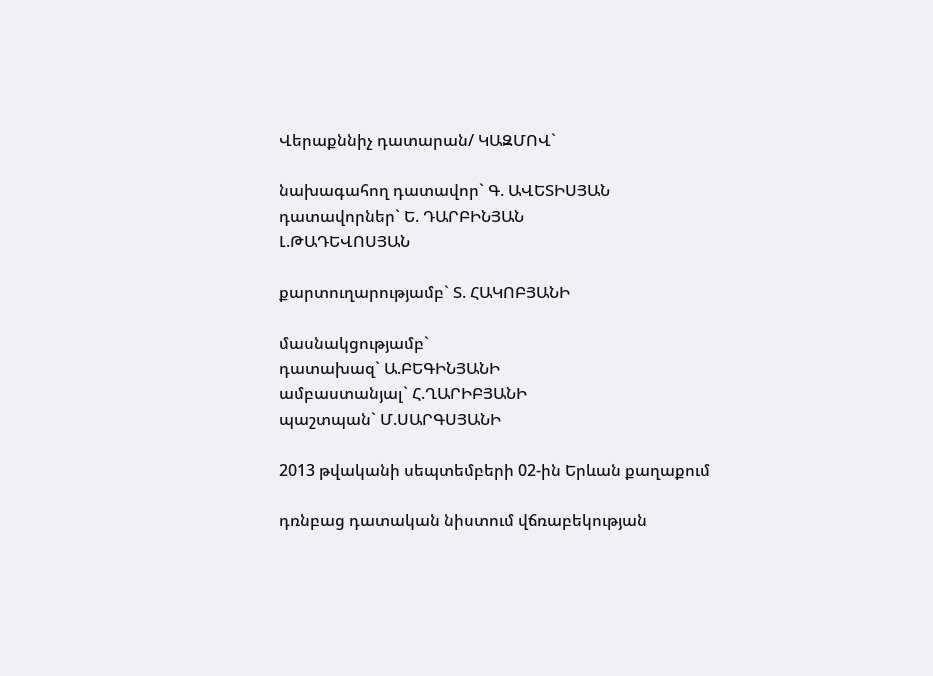Վերաքննիչ դատարան/ ԿԱԶՄՈՎ`

նախագահող դատավոր` Գ. ԱՎԵՏԻՍՅԱՆ
դատավորներ` Ե. ԴԱՐԲԻՆՅԱՆ
Լ.ԹԱԴԵՎՈՍՅԱՆ

քարտուղարությամբ` Տ. ՀԱԿՈԲՅԱՆԻ

մասնակցությամբ`
դատախազ` Ա.ԲԵԳԻՆՅԱՆԻ
ամբաստանյալ` Հ.ՂԱՐԻԲՅԱՆԻ
պաշտպան` Մ.ՍԱՐԳՍՅԱՆԻ

2013 թվականի սեպտեմբերի 02-ին Երևան քաղաքում

դռնբաց դատական նիստում վճռաբեկության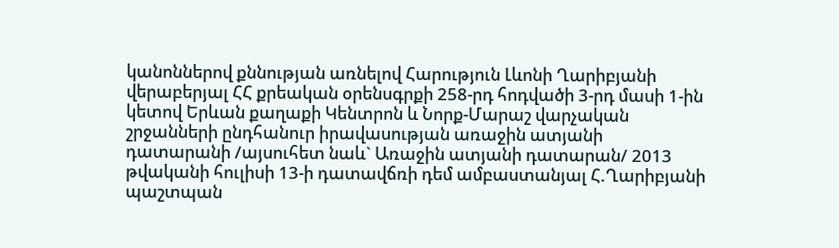կանոններով քննության առնելով Հարություն Լևոնի Ղարիբյանի վերաբերյալ ՀՀ քրեական օրենսգրքի 258-րդ հոդվածի 3-րդ մասի 1-ին կետով Երևան քաղաքի Կենտրոն և Նորք-Մարաշ վարչական շրջանների ընդհանուր իրավասության առաջին ատյանի դատարանի /այսուհետ նաև` Առաջին ատյանի դատարան/ 2013 թվականի հուլիսի 13-ի դատավճռի դեմ ամբաստանյալ Հ.Ղարիբյանի պաշտպան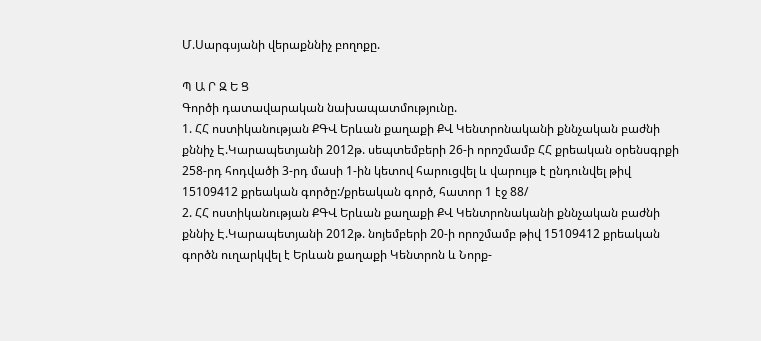Մ.Սարգսյանի վերաքննիչ բողոքը.

Պ Ա Ր Զ Ե Ց
Գործի դատավարական նախապատմությունը.
1. ՀՀ ոստիկանության ՔԳՎ Երևան քաղաքի ՔՎ Կենտրոնականի քննչական բաժնի քննիչ Է.Կարապետյանի 2012թ. սեպտեմբերի 26-ի որոշմամբ ՀՀ քրեական օրենսգրքի 258-րդ հոդվածի 3-րդ մասի 1-ին կետով հարուցվել և վարույթ է ընդունվել թիվ 15109412 քրեական գործը:/քրեական գործ, հատոր 1 էջ 88/
2. ՀՀ ոստիկանության ՔԳՎ Երևան քաղաքի ՔՎ Կենտրոնականի քննչական բաժնի քննիչ Է.Կարապետյանի 2012թ. նոյեմբերի 20-ի որոշմամբ թիվ 15109412 քրեական գործն ուղարկվել է Երևան քաղաքի Կենտրոն և Նորք-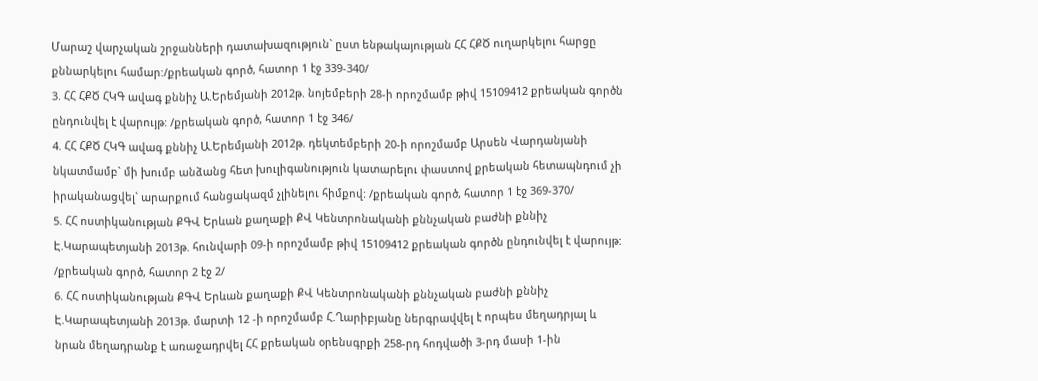Մարաշ վարչական շրջանների դատախազություն` ըստ ենթակայության ՀՀ ՀՔԾ ուղարկելու հարցը քննարկելու համար:/քրեական գործ, հատոր 1 էջ 339-340/
3. ՀՀ ՀՔԾ ՀԿԳ ավագ քննիչ Ա.Երեմյանի 2012թ. նոյեմբերի 28-ի որոշմամբ թիվ 15109412 քրեական գործն ընդունվել է վարույթ: /քրեական գործ, հատոր 1 էջ 346/
4. ՀՀ ՀՔԾ ՀԿԳ ավագ քննիչ Ա.Երեմյանի 2012թ. դեկտեմբերի 20-ի որոշմամբ Արսեն Վարդանյանի նկատմամբ` մի խումբ անձանց հետ խուլիգանություն կատարելու փաստով քրեական հետապնդում չի իրականացվել` արարքում հանցակազմ չլինելու հիմքով: /քրեական գործ, հատոր 1 էջ 369-370/
5. ՀՀ ոստիկանության ՔԳՎ Երևան քաղաքի ՔՎ Կենտրոնականի քննչական բաժնի քննիչ Է.Կարապետյանի 2013թ. հունվարի 09-ի որոշմամբ թիվ 15109412 քրեական գործն ընդունվել է վարույթ: /քրեական գործ, հատոր 2 էջ 2/
6. ՀՀ ոստիկանության ՔԳՎ Երևան քաղաքի ՔՎ Կենտրոնականի քննչական բաժնի քննիչ Է.Կարապետյանի 2013թ. մարտի 12 -ի որոշմամբ Հ.Ղարիբյանը ներգրավվել է որպես մեղադրյալ և նրան մեղադրանք է առաջադրվել ՀՀ քրեական օրենսգրքի 258-րդ հոդվածի 3-րդ մասի 1-ին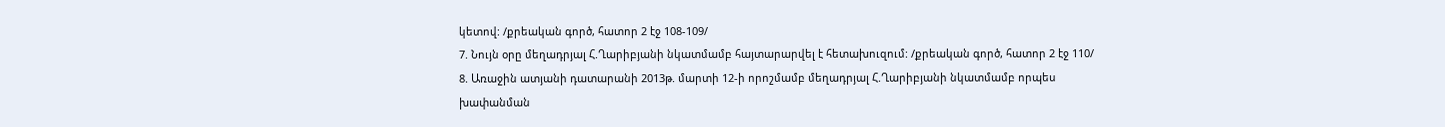կետով: /քրեական գործ, հատոր 2 էջ 108-109/
7. Նույն օրը մեղադրյալ Հ.Ղարիբյանի նկատմամբ հայտարարվել է հետախուզում: /քրեական գործ, հատոր 2 էջ 110/
8. Առաջին ատյանի դատարանի 2013թ. մարտի 12-ի որոշմամբ մեղադրյալ Հ.Ղարիբյանի նկատմամբ որպես խափանման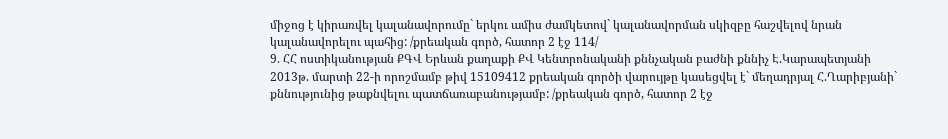միջոց է կիրառվել կալանավորումը` երկու ամիս ժամկետով` կալանավորման սկիզբը հաշվելով նրան կալանավորելու պահից: /քրեական գործ, հատոր 2 էջ 114/
9. ՀՀ ոստիկանության ՔԳՎ Երևան քաղաքի ՔՎ Կենտրոնականի քննչական բաժնի քննիչ Է.Կարապետյանի 2013թ. մարտի 22-ի որոշմամբ թիվ 15109412 քրեական գործի վարույթը կասեցվել է` մեղադրյալ Հ.Ղարիբյանի` քննությունից թաքնվելու պատճառաբանությամբ: /քրեական գործ, հատոր 2 էջ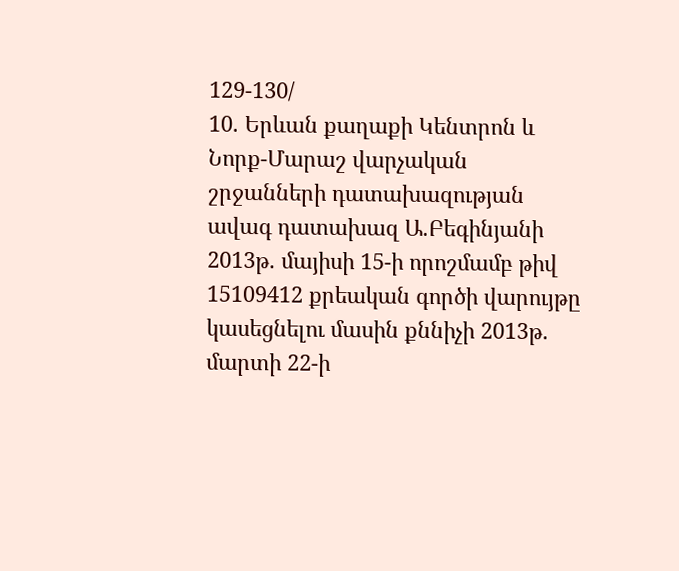129-130/
10. Երևան քաղաքի Կենտրոն և Նորք-Մարաշ վարչական շրջանների դատախազության ավագ դատախազ Ա.Բեգինյանի 2013թ. մայիսի 15-ի որոշմամբ թիվ 15109412 քրեական գործի վարույթը կասեցնելու մասին քննիչի 2013թ. մարտի 22-ի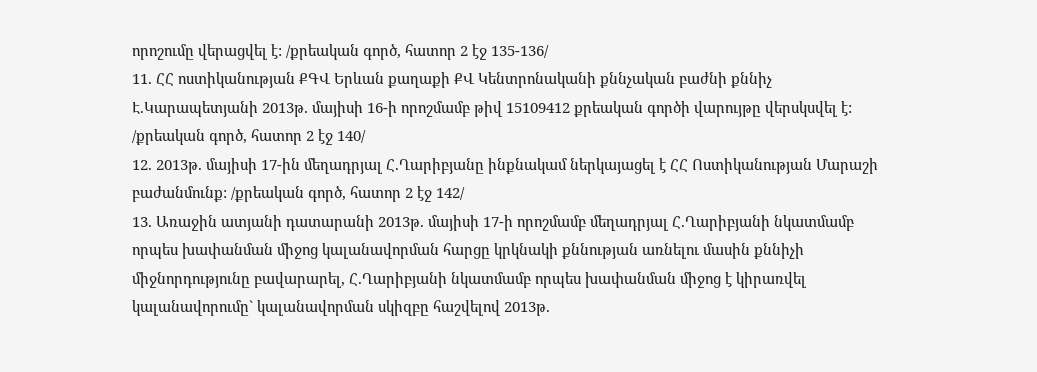որոշումը վերացվել է: /քրեական գործ, հատոր 2 էջ 135-136/
11. ՀՀ ոստիկանության ՔԳՎ Երևան քաղաքի ՔՎ Կենտրոնականի քննչական բաժնի քննիչ Է.Կարապետյանի 2013թ. մայիսի 16-ի որոշմամբ թիվ 15109412 քրեական գործի վարույթը վերսկսվել է: /քրեական գործ, հատոր 2 էջ 140/
12. 2013թ. մայիսի 17-ին մեղադրյալ Հ.Ղարիբյանը ինքնակամ ներկայացել է ՀՀ Ոստիկանության Մարաշի բաժանմունք: /քրեական գործ, հատոր 2 էջ 142/
13. Առաջին ատյանի դատարանի 2013թ. մայիսի 17-ի որոշմամբ մեղադրյալ Հ.Ղարիբյանի նկատմամբ որպես խափանման միջոց կալանավորման հարցը կրկնակի քննության առնելու մասին քննիչի միջնորդությունը բավարարել, Հ.Ղարիբյանի նկատմամբ որպես խափանման միջոց է կիրառվել կալանավորումը` կալանավորման սկիզբը հաշվելով 2013թ.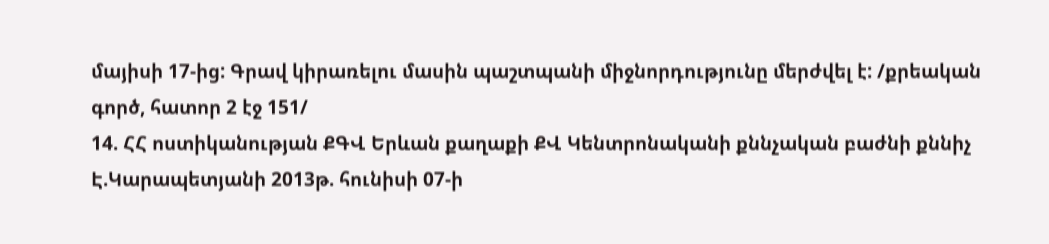մայիսի 17-ից: Գրավ կիրառելու մասին պաշտպանի միջնորդությունը մերժվել է: /քրեական գործ, հատոր 2 էջ 151/
14. ՀՀ ոստիկանության ՔԳՎ Երևան քաղաքի ՔՎ Կենտրոնականի քննչական բաժնի քննիչ Է.Կարապետյանի 2013թ. հունիսի 07-ի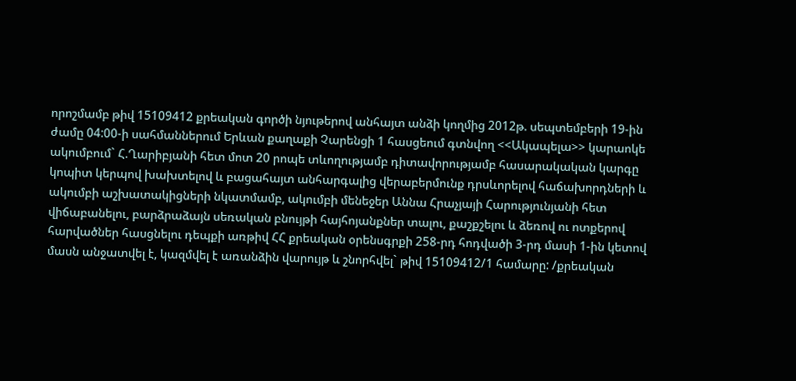որոշմամբ թիվ 15109412 քրեական գործի նյութերով անհայտ անձի կողմից 2012թ. սեպտեմբերի 19-ին ժամը 04:00-ի սահմաններում Երևան քաղաքի Չարենցի 1 հասցեում գտնվող <<Ակապելա>> կարաոկե ակումբում` Հ.Ղարիբյանի հետ մոտ 20 րոպե տևողությամբ դիտավորությամբ հասարակական կարգը կոպիտ կերպով խախտելով և բացահայտ անհարգալից վերաբերմունք դրսևորելով հաճախորդների և ակումբի աշխատակիցների նկատմամբ, ակումբի մենեջեր Աննա Հրաչյայի Հարությունյանի հետ վիճաբանելու, բարձրաձայն սեռական բնույթի հայհոյանքներ տալու, քաշքշելու և ձեռով ու ոտքերով հարվածներ հասցնելու դեպքի առթիվ ՀՀ քրեական օրենսգրքի 258-րդ հոդվածի 3-րդ մասի 1-ին կետով մասն անջատվել է, կազմվել է առանձին վարույթ և շնորհվել` թիվ 15109412/1 համարը: /քրեական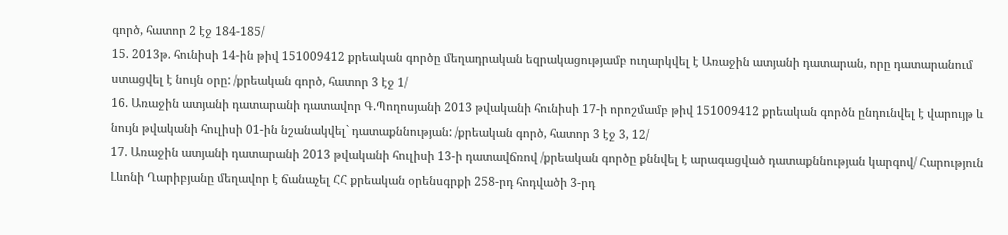գործ, հատոր 2 էջ 184-185/
15. 2013թ. հունիսի 14-ին թիվ 151009412 քրեական գործը մեղադրական եզրակացությամբ ուղարկվել է Առաջին ատյանի դատարան, որը դատարանում ստացվել է նույն օրը: /քրեական գործ, հատոր 3 էջ 1/
16. Առաջին ատյանի դատարանի դատավոր Գ.Պողոսյանի 2013 թվականի հունիսի 17-ի որոշմամբ թիվ 151009412 քրեական գործն ընդունվել է վարույթ և նույն թվականի հուլիսի 01-ին նշանակվել` դատաքննության: /քրեական գործ, հատոր 3 էջ 3, 12/
17. Առաջին ատյանի դատարանի 2013 թվականի հուլիսի 13-ի դատավճռով /քրեական գործը քննվել է արագացված դատաքննության կարգով/ Հարություն Լևոնի Ղարիբյանը մեղավոր է ճանաչել ՀՀ քրեական օրենսգրքի 258-րդ հոդվածի 3-րդ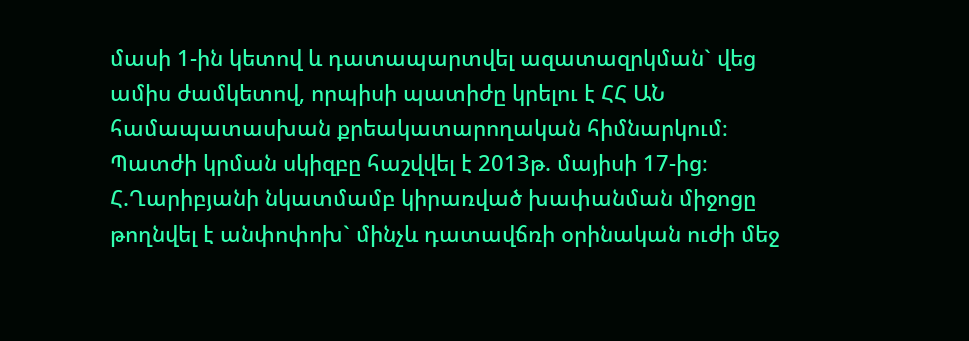մասի 1-ին կետով և դատապարտվել ազատազրկման` վեց ամիս ժամկետով, որպիսի պատիժը կրելու է ՀՀ ԱՆ համապատասխան քրեակատարողական հիմնարկում։
Պատժի կրման սկիզբը հաշվվել է 2013թ. մայիսի 17-ից։ Հ.Ղարիբյանի նկատմամբ կիրառված խափանման միջոցը թողնվել է անփոփոխ` մինչև դատավճռի օրինական ուժի մեջ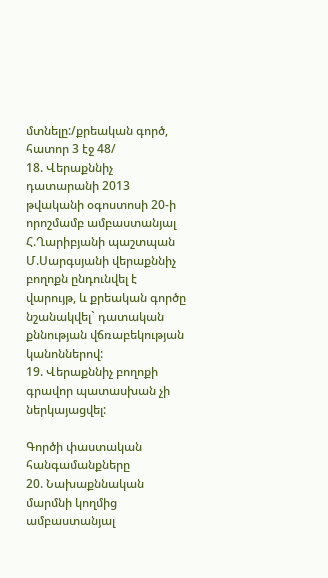մտնելը:/քրեական գործ, հատոր 3 էջ 48/
18. Վերաքննիչ դատարանի 2013 թվականի օգոստոսի 20-ի որոշմամբ ամբաստանյալ Հ.Ղարիբյանի պաշտպան Մ.Սարգսյանի վերաքննիչ բողոքն ընդունվել է վարույթ, և քրեական գործը նշանակվել` դատական քննության վճռաբեկության կանոններով:
19. Վերաքննիչ բողոքի գրավոր պատասխան չի ներկայացվել:

Գործի փաստական հանգամանքները
20. Նախաքննական մարմնի կողմից ամբաստանյալ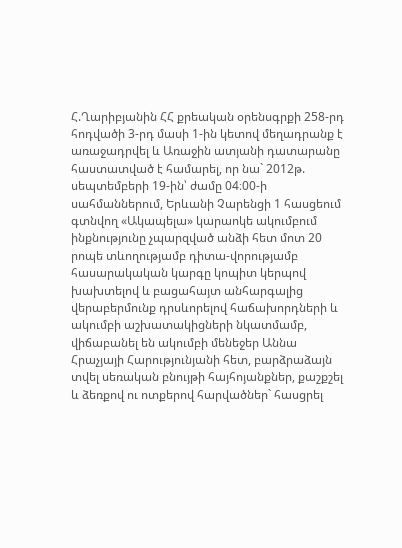Հ.Ղարիբյանին ՀՀ քրեական օրենսգրքի 258-րդ հոդվածի 3-րդ մասի 1-ին կետով մեղադրանք է առաջադրվել և Առաջին ատյանի դատարանը հաստատված է համարել, որ նա` 2012թ. սեպտեմբերի 19-ին՝ ժամը 04։00-ի սահմաններում, Երևանի Չարենցի 1 հասցեում գտնվող «Ակապելա» կարաոկե ակումբում ինքնությունը չպարզված անձի հետ մոտ 20 րոպե տևողությամբ դիտա-վորությամբ հասարակական կարգը կոպիտ կերպով խախտելով և բացահայտ անհարգալից վերաբերմունք դրսևորելով հաճախորդների և ակումբի աշխատակիցների նկատմամբ, վիճաբանել են ակումբի մենեջեր Աննա Հրաչյայի Հարությունյանի հետ, բարձրաձայն տվել սեռական բնույթի հայհոյանքներ, քաշքշել և ձեռքով ու ոտքերով հարվածներ` հասցրել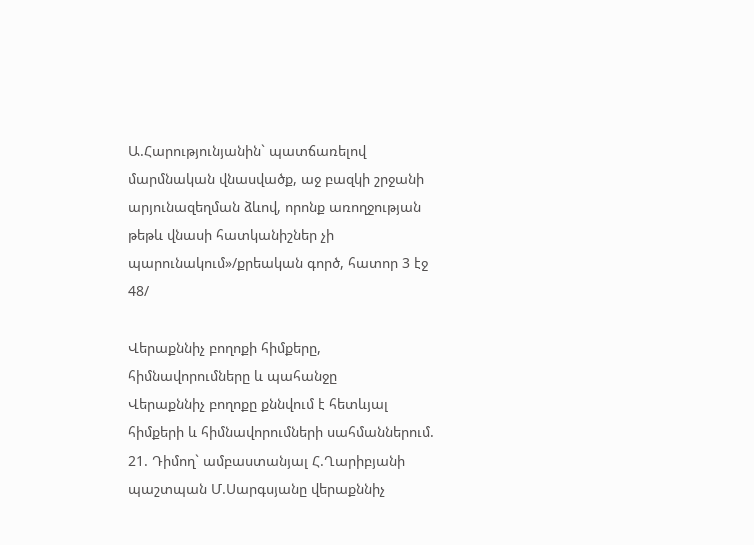Ա.Հարությունյանին` պատճառելով մարմնական վնասվածք, աջ բազկի շրջանի արյունազեղման ձևով, որոնք առողջության թեթև վնասի հատկանիշներ չի պարունակում»/քրեական գործ, հատոր 3 էջ 48/

Վերաքննիչ բողոքի հիմքերը, հիմնավորումները և պահանջը
Վերաքննիչ բողոքը քննվում է հետևյալ հիմքերի և հիմնավորումների սահմաններում.
21. Դիմող` ամբաստանյալ Հ.Ղարիբյանի պաշտպան Մ.Սարգսյանը վերաքննիչ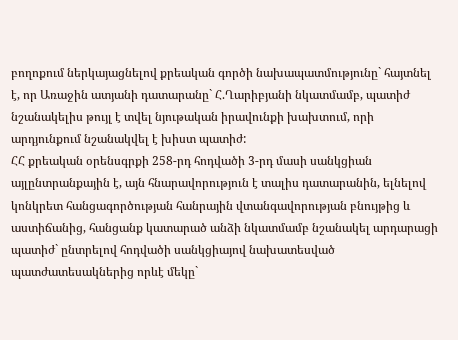բողոքում ներկայացնելով քրեական գործի նախապատմությունը` հայտնել է, որ Առաջին ատյանի դատարանը` Հ.Ղարիբյանի նկատմամբ, պատիժ նշանակելիս թույլ է տվել նյութական իրավունքի խախտում, որի արդյունքում նշանակվել է խիստ պատիժ:
ՀՀ քրեական օրենսգրքի 258-րդ հոդվածի 3-րդ մասի սանկցիան այլընտրանքային է, այն հնարավորություն է տալիս դատարանին, ելնելով կոնկրետ հանցագործության հանրային վտանգավորության բնույթից և աստիճանից, հանցանք կատարած անձի նկատմամբ նշանակել արդարացի պատիժ` ընտրելով հոդվածի սանկցիայով նախատեսված պատժատեսակներից որևէ մեկը`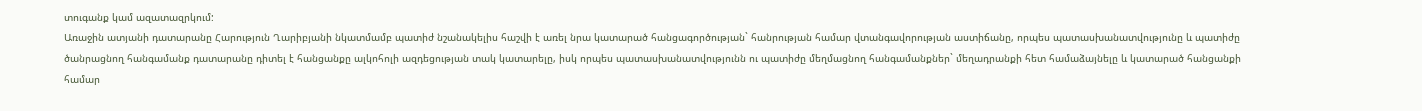տուգանք կամ ազատազրկում:
Առաջին ատյանի դատարանը Հարություն Ղարիբյանի նկատմամբ պատիժ նշանակելիս հաշվի է առել նրա կատարած հանցագործության` հանրության համար վտանգավորության աստիճանը, որպես պատասխանատվությունը և պատիժը ծանրացնող հանգամանք դատարանը դիտել է հանցանքը ալկոհոլի ազդեցության տակ կատարելը, իսկ որպես պատասխանատվությունն ու պատիժը մեղմացնող հանգամանքներ` մեղադրանքի հետ համաձայնելը և կատարած հանցանքի համար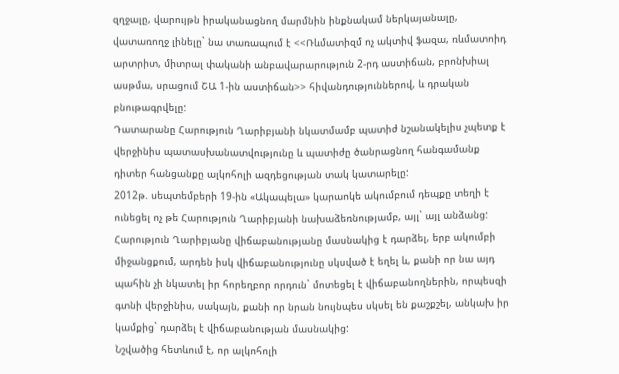զղջալը, վարույթն իրականացնող մարմնին ինքնակամ ներկայանալը, վատառողջ լինելը` նա տառապում է <<Ռևմատիզմ ոչ ակտիվ ֆազա, ռևմատոիդ արտրիտ, միտրալ փականի անբավարարություն 2-րդ աստիճան, բրոնխիալ ասթմա, սրացում ՇԱ 1-ին աստիճան>> հիվանդություններով, և դրական բնութագրվելը:
Դատարանը Հարություն Ղարիբյանի նկատմամբ պատիժ նշանակելիս չպետք է վերջինիս պատասխանատվությունը և պատիժը ծանրացնող հանգամանք դիտեր հանցանքը ալկոհոլի ազդեցության տակ կատարելը:
2012թ. սեպտեմբերի 19-ին «Ակապելա» կարաոկե ակումբում դեպքը տեղի է ունեցել ոչ թե Հարություն Ղարիբյանի նախաձեռնությամբ, այլ` այլ անձանց:
Հարություն Ղարիբյանը վիճաբանությանը մասնակից է դարձել, երբ ակումբի միջանցքում, արդեն իսկ վիճաբանությունը սկսված է եղել և, քանի որ նա այդ պահին չի նկատել իր հորեղբոր որդուն` մոտեցել է վիճաբանողներին, որպեսզի գտնի վերջինիս, սակայն, քանի որ նրան նույնպես սկսել են քաշքշել, անկախ իր կամքից` դարձել է վիճաբանության մասնակից:
Նշվածից հետևում է, որ ալկոհոլի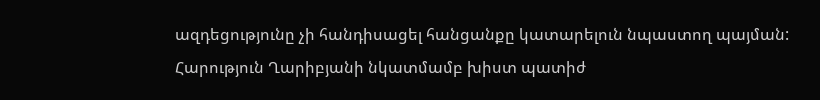ազդեցությունը չի հանդիսացել հանցանքը կատարելուն նպաստող պայման:
Հարություն Ղարիբյանի նկատմամբ խիստ պատիժ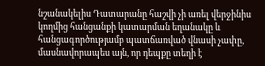նշանակելիս Դատարանը հաշվի չի առել վերջինիս կողմից հանցանքի կատարման եղանակը և հանցագործությամբ պատճառված վնասի չափը, մասնավորապես այն, որ դեպքը տեղի է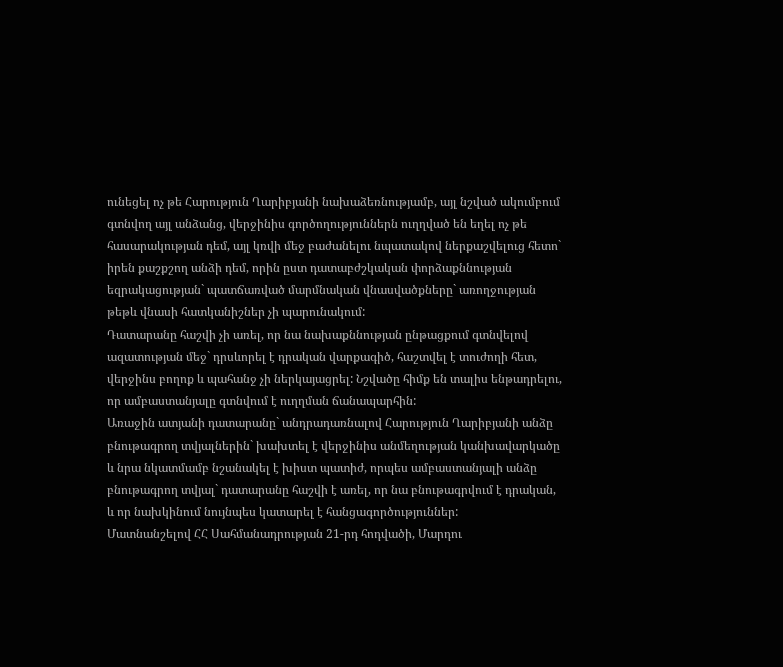ունեցել ոչ թե Հարություն Ղարիբյանի նախաձեռնությամբ, այլ նշված ակումբում գտնվող այլ անձանց, վերջինիս գործողություններն ուղղված են եղել ոչ թե հասարակության դեմ, այլ կռվի մեջ բաժանելու նպատակով ներքաշվելուց հետո` իրեն քաշքշող անձի դեմ, որին ըստ դատաբժշկական փորձաքննության եզրակացության` պատճառված մարմնական վնասվածքները` առողջության թեթև վնասի հատկանիշներ չի պարունակում:
Դատարանը հաշվի չի առել, որ նա նախաքննության ընթացքում գտնվելով ազատության մեջ` դրսևորել է դրական վարքագիծ, հաշտվել է տուժողի հետ, վերջինս բողոք և պահանջ չի ներկայացրել: Նշվածը հիմք են տալիս ենթադրելու, որ ամբաստանյալը գտնվում է ուղղման ճանապարհին:
Առաջին ատյանի դատարանը` անդրադառնալով Հարություն Ղարիբյանի անձը բնութագրող տվյալներին` խախտել է վերջինիս անմեղության կանխավարկածը և նրա նկատմամբ նշանակել է խիստ պատիժ, որպես ամբաստանյալի անձը բնութագրող տվյալ` դատարանը հաշվի է առել, որ նա բնութագրվում է դրական, և որ նախկինում նույնպես կատարել է հանցագործություններ:
Մատնանշելով ՀՀ Սահմանադրության 21-րդ հոդվածի, Մարդու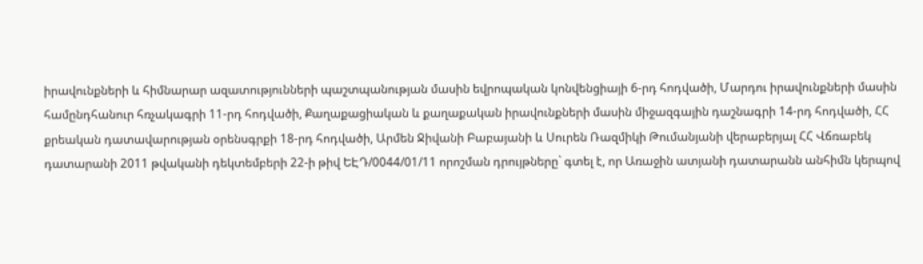իրավունքների և հիմնարար ազատությունների պաշտպանության մասին եվրոպական կոնվենցիայի 6-րդ հոդվածի, Մարդու իրավունքների մասին համընդհանուր հռչակագրի 11-րդ հոդվածի, Քաղաքացիական և քաղաքական իրավունքների մասին միջազգային դաշնագրի 14-րդ հոդվածի, ՀՀ քրեական դատավարության օրենսգրքի 18-րդ հոդվածի, Արմեն Ջիվանի Բաբայանի և Սուրեն Ռազմիկի Թումանյանի վերաբերյալ ՀՀ Վճռաբեկ դատարանի 2011 թվականի դեկտեմբերի 22-ի թիվ ԵԷԴ/0044/01/11 որոշման դրույթները` գտել է, որ Առաջին ատյանի դատարանն անհիմն կերպով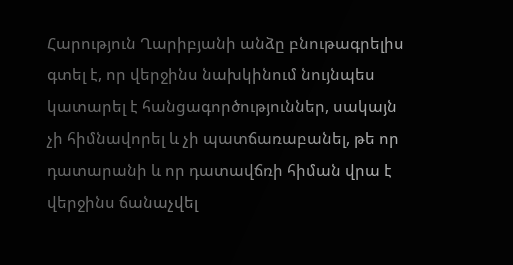Հարություն Ղարիբյանի անձը բնութագրելիս գտել է, որ վերջինս նախկինում նույնպես կատարել է հանցագործություններ, սակայն չի հիմնավորել և չի պատճառաբանել, թե որ դատարանի և որ դատավճռի հիման վրա է վերջինս ճանաչվել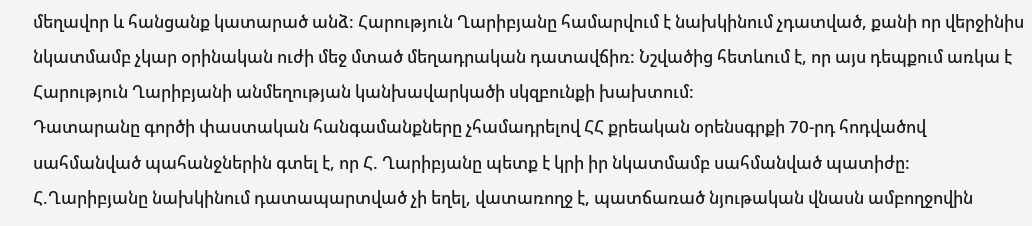մեղավոր և հանցանք կատարած անձ: Հարություն Ղարիբյանը համարվում է նախկինում չդատված, քանի որ վերջինիս նկատմամբ չկար օրինական ուժի մեջ մտած մեղադրական դատավճիռ: Նշվածից հետևում է, որ այս դեպքում առկա է Հարություն Ղարիբյանի անմեղության կանխավարկածի սկզբունքի խախտում:
Դատարանը գործի փաստական հանգամանքները չհամադրելով ՀՀ քրեական օրենսգրքի 70-րդ հոդվածով սահմանված պահանջներին գտել է, որ Հ. Ղարիբյանը պետք է կրի իր նկատմամբ սահմանված պատիժը:
Հ.Ղարիբյանը նախկինում դատապարտված չի եղել, վատառողջ է, պատճառած նյութական վնասն ամբողջովին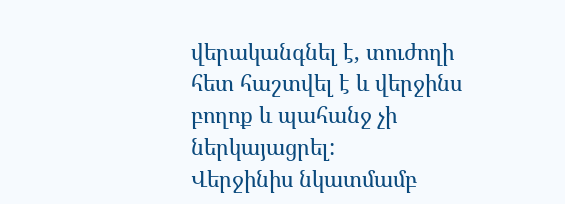վերականգնել է, տուժողի հետ հաշտվել է և վերջինս բողոք և պահանջ չի ներկայացրել:
Վերջինիս նկատմամբ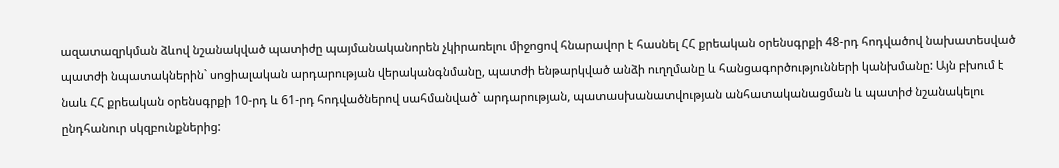ազատազրկման ձևով նշանակված պատիժը պայմանականորեն չկիրառելու միջոցով հնարավոր է հասնել ՀՀ քրեական օրենսգրքի 48-րդ հոդվածով նախատեսված պատժի նպատակներին` սոցիալական արդարության վերականգնմանը, պատժի ենթարկված անձի ուղղմանը և հանցագործությունների կանխմանը: Այն բխում է նաև ՀՀ քրեական օրենսգրքի 10-րդ և 61-րդ հոդվածներով սահմանված` արդարության, պատասխանատվության անհատականացման և պատիժ նշանակելու ընդհանուր սկզբունքներից: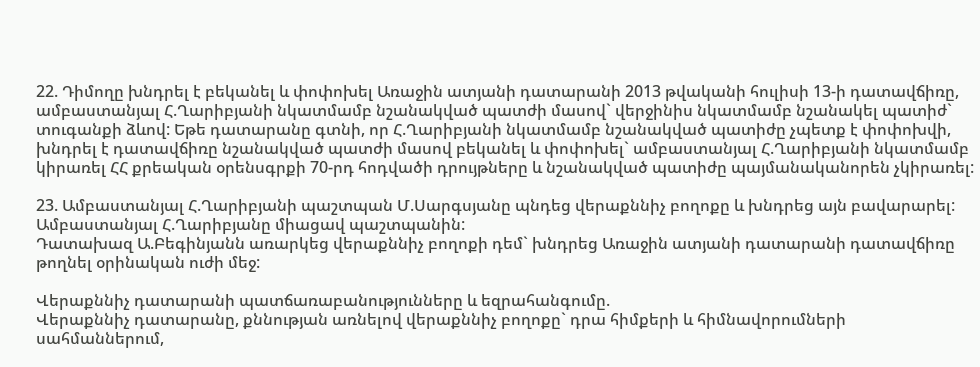22. Դիմողը խնդրել է բեկանել և փոփոխել Առաջին ատյանի դատարանի 2013 թվականի հուլիսի 13-ի դատավճիռը, ամբաստանյալ Հ.Ղարիբյանի նկատմամբ նշանակված պատժի մասով` վերջինիս նկատմամբ նշանակել պատիժ` տուգանքի ձևով: Եթե դատարանը գտնի, որ Հ.Ղարիբյանի նկատմամբ նշանակված պատիժը չպետք է փոփոխվի, խնդրել է դատավճիռը նշանակված պատժի մասով բեկանել և փոփոխել` ամբաստանյալ Հ.Ղարիբյանի նկատմամբ կիրառել ՀՀ քրեական օրենսգրքի 70-րդ հոդվածի դրույթները և նշանակված պատիժը պայմանականորեն չկիրառել:

23. Ամբաստանյալ Հ.Ղարիբյանի պաշտպան Մ.Սարգսյանը պնդեց վերաքննիչ բողոքը և խնդրեց այն բավարարել: Ամբաստանյալ Հ.Ղարիբյանը միացավ պաշտպանին:
Դատախազ Ա.Բեգինյանն առարկեց վերաքննիչ բողոքի դեմ` խնդրեց Առաջին ատյանի դատարանի դատավճիռը թողնել օրինական ուժի մեջ:

Վերաքննիչ դատարանի պատճառաբանությունները և եզրահանգումը.
Վերաքննիչ դատարանը, քննության առնելով վերաքննիչ բողոքը` դրա հիմքերի և հիմնավորումների սահմաններում,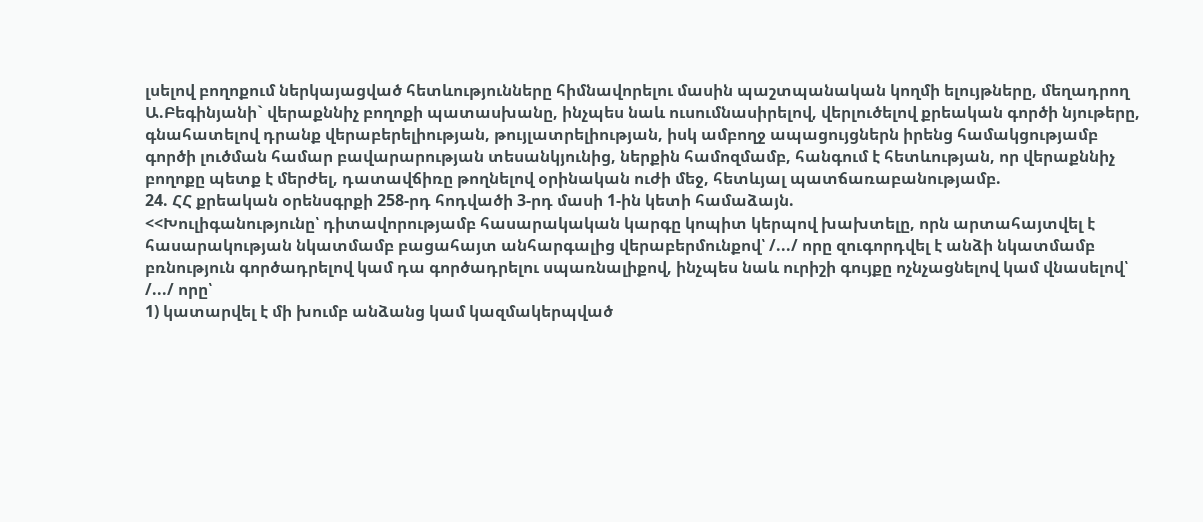լսելով բողոքում ներկայացված հետևությունները հիմնավորելու մասին պաշտպանական կողմի ելույթները, մեղադրող Ա.Բեգինյանի` վերաքննիչ բողոքի պատասխանը, ինչպես նաև ուսումնասիրելով, վերլուծելով քրեական գործի նյութերը, գնահատելով դրանք վերաբերելիության, թույլատրելիության, իսկ ամբողջ ապացույցներն իրենց համակցությամբ գործի լուծման համար բավարարության տեսանկյունից, ներքին համոզմամբ, հանգում է հետևության, որ վերաքննիչ բողոքը պետք է մերժել, դատավճիռը թողնելով օրինական ուժի մեջ, հետևյալ պատճառաբանությամբ.
24. ՀՀ քրեական օրենսգրքի 258-րդ հոդվածի 3-րդ մասի 1-ին կետի համաձայն.
<<Խուլիգանությունը՝ դիտավորությամբ հասարակական կարգը կոպիտ կերպով խախտելը, որն արտահայտվել է հասարակության նկատմամբ բացահայտ անհարգալից վերաբերմունքով՝ /.../ որը զուգորդվել է անձի նկատմամբ բռնություն գործադրելով կամ դա գործադրելու սպառնալիքով, ինչպես նաև ուրիշի գույքը ոչնչացնելով կամ վնասելով՝ /.../ որը՝
1) կատարվել է մի խումբ անձանց կամ կազմակերպված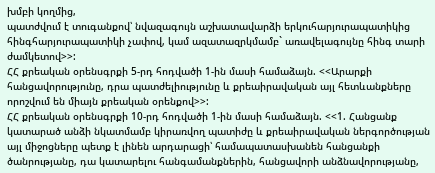խմբի կողմից,
պատժվում է տուգանքով՝ նվազագույն աշխատավարձի երկուհարյուրապատիկից հինգհարյուրապատիկի չափով, կամ ազատազրկմամբ` առավելագույնը հինգ տարի ժամկետով>>:
ՀՀ քրեական օրենսգրքի 5-րդ հոդվածի 1-ին մասի համաձայն. <<Արարքի հանցավորությունը, դրա պատժելիությունը և քրեաիրավական այլ հետևանքները որոշվում են միայն քրեական օրենքով>>:
ՀՀ քրեական օրենսգրքի 10-րդ հոդվածի 1-ին մասի համաձայն. <<1. Հանցանք կատարած անձի նկատմամբ կիրառվող պատիժը և քրեաիրավական ներգործության այլ միջոցները պետք է լինեն արդարացի՝ համապատասխանեն հանցանքի ծանրությանը, դա կատարելու հանգամանքներին, հանցավորի անձնավորությանը,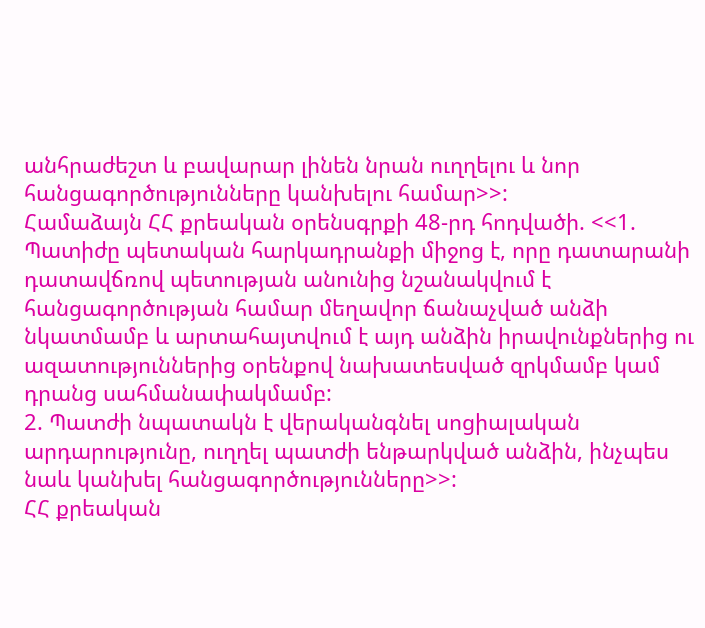անհրաժեշտ և բավարար լինեն նրան ուղղելու և նոր հանցագործությունները կանխելու համար>>:
Համաձայն ՀՀ քրեական օրենսգրքի 48-րդ հոդվածի. <<1. Պատիժը պետական հարկադրանքի միջոց է, որը դատարանի դատավճռով պետության անունից նշանակվում է հանցագործության համար մեղավոր ճանաչված անձի նկատմամբ և արտահայտվում է այդ անձին իրավունքներից ու ազատություններից օրենքով նախատեսված զրկմամբ կամ դրանց սահմանափակմամբ:
2. Պատժի նպատակն է վերականգնել սոցիալական արդարությունը, ուղղել պատժի ենթարկված անձին, ինչպես նաև կանխել հանցագործությունները>>:
ՀՀ քրեական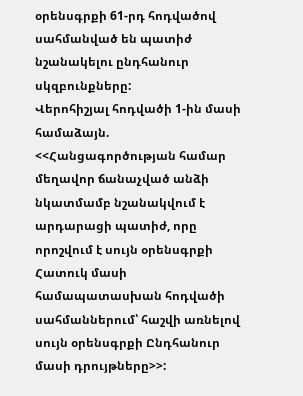օրենսգրքի 61-րդ հոդվածով սահմանված են պատիժ նշանակելու ընդհանուր սկզբունքները:
Վերոհիշյալ հոդվածի 1-ին մասի համաձայն. <<Հանցագործության համար մեղավոր ճանաչված անձի նկատմամբ նշանակվում է արդարացի պատիժ, որը որոշվում է սույն օրենսգրքի Հատուկ մասի համապատասխան հոդվածի սահմաններում՝ հաշվի առնելով սույն օրենսգրքի Ընդհանուր մասի դրույթները>>: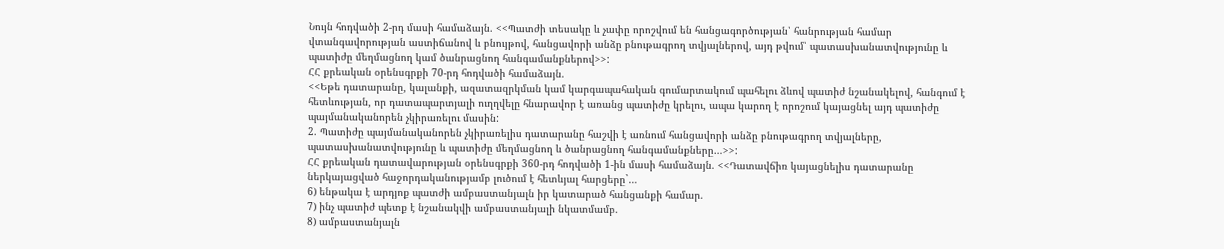Նույն հոդվածի 2-րդ մասի համաձայն. <<Պատժի տեսակը և չափը որոշվում են հանցագործության՝ հանրության համար վտանգավորության աստիճանով և բնույթով, հանցավորի անձը բնութագրող տվյալներով, այդ թվում՝ պատասխանատվությունը և պատիժը մեղմացնող կամ ծանրացնող հանգամանքներով>>:
ՀՀ քրեական օրենսգրքի 70-րդ հոդվածի համաձայն.
<<Եթե դատարանը, կալանքի, ազատազրկման կամ կարգապահական գումարտակում պահելու ձևով պատիժ նշանակելով, հանգում է հետևության, որ դատապարտյալի ուղղվելը հնարավոր է առանց պատիժը կրելու, ապա կարող է որոշում կայացնել այդ պատիժը պայմանականորեն չկիրառելու մասին:
2. Պատիժը պայմանականորեն չկիրառելիս դատարանը հաշվի է առնում հանցավորի անձը բնութագրող տվյալները, պատասխանատվությունը և պատիժը մեղմացնող և ծանրացնող հանգամանքները…>>:
ՀՀ քրեական դատավարության օրենսգրքի 360-րդ հոդվածի 1-ին մասի համաձայն. <<Դատավճիռ կայացնելիս դատարանը ներկայացված հաջորդականությամբ լուծում է հետևյալ հարցերը`…
6) ենթակա է արդյոք պատժի ամբաստանյալն իր կատարած հանցանքի համար.
7) ինչ պատիժ պետք է նշանակվի ամբաստանյալի նկատմամբ.
8) ամբաստանյալն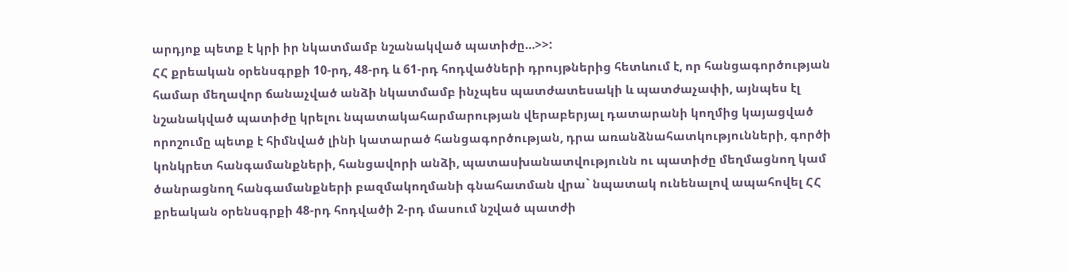արդյոք պետք է կրի իր նկատմամբ նշանակված պատիժը…>>:
ՀՀ քրեական օրենսգրքի 10-րդ, 48-րդ և 61-րդ հոդվածների դրույթներից հետևում է, որ հանցագործության համար մեղավոր ճանաչված անձի նկատմամբ ինչպես պատժատեսակի և պատժաչափի, այնպես էլ նշանակված պատիժը կրելու նպատակահարմարության վերաբերյալ դատարանի կողմից կայացված որոշումը պետք է հիմնված լինի կատարած հանցագործության, դրա առանձնահատկությունների, գործի կոնկրետ հանգամանքների, հանցավորի անձի, պատասխանատվությունն ու պատիժը մեղմացնող կամ ծանրացնող հանգամանքների բազմակողմանի գնահատման վրա` նպատակ ունենալով ապահովել ՀՀ քրեական օրենսգրքի 48-րդ հոդվածի 2-րդ մասում նշված պատժի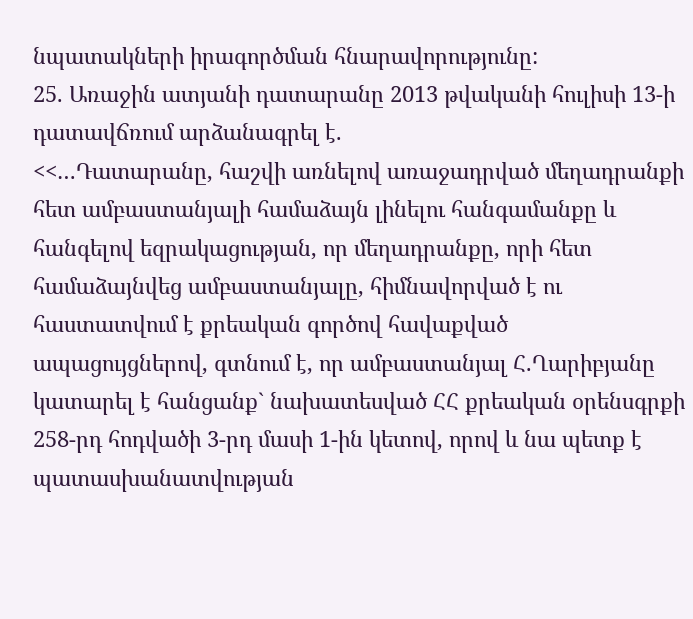նպատակների իրագործման հնարավորությունը:
25. Առաջին ատյանի դատարանը 2013 թվականի հուլիսի 13-ի դատավճռում արձանագրել է.
<<…Դատարանը, հաշվի առնելով առաջադրված մեղադրանքի հետ ամբաստանյալի համաձայն լինելու հանգամանքը և հանգելով եզրակացության, որ մեղադրանքը, որի հետ համաձայնվեց ամբաստանյալը, հիմնավորված է ու հաստատվում է քրեական գործով հավաքված ապացույցներով, գտնում է, որ ամբաստանյալ Հ.Ղարիբյանը կատարել է հանցանք` նախատեսված ՀՀ քրեական օրենսգրքի 258-րդ հոդվածի 3-րդ մասի 1-ին կետով, որով և նա պետք է պատասխանատվության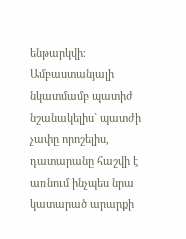ենթարկվի։
Ամբաստանյալի նկատմամբ պատիժ նշանակելիս` պատժի չափը որոշելիս, դատարանը հաշվի է առնում ինչպես նրա կատարած արարքի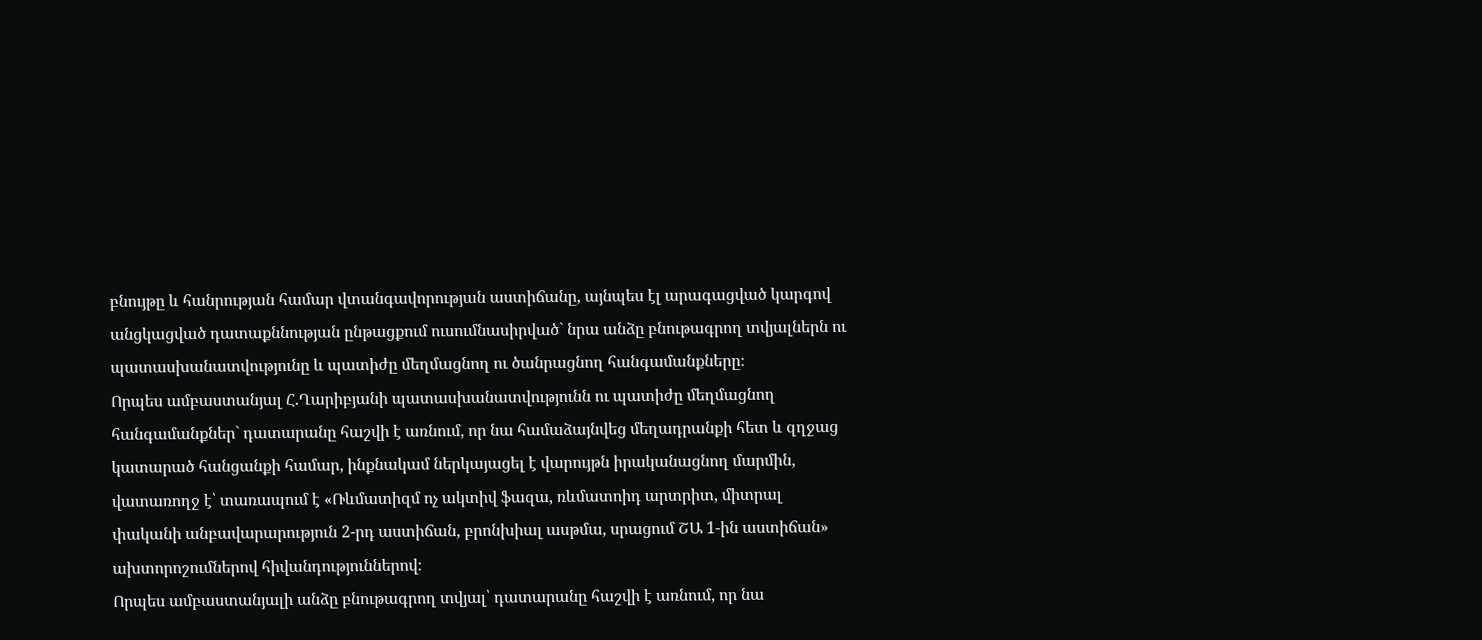բնույթը և հանրության համար վտանգավորության աստիճանը, այնպես էլ արագացված կարգով անցկացված դատաքննության ընթացքում ուսումնասիրված` նրա անձը բնութագրող տվյալներն ու պատասխանատվությունը և պատիժը մեղմացնող ու ծանրացնող հանգամանքները։
Որպես ամբաստանյալ Հ.Ղարիբյանի պատասխանատվությունն ու պատիժը մեղմացնող հանգամանքներ` դատարանը հաշվի է առնում, որ նա համաձայնվեց մեղադրանքի հետ և զղջաց կատարած հանցանքի համար, ինքնակամ ներկայացել է վարույթն իրականացնող մարմին, վատառողջ է՝ տառապում է «Ռևմատիզմ ոչ ակտիվ ֆազա, ռևմատոիդ արտրիտ, միտրալ փականի անբավարարություն 2-րդ աստիճան, բրոնխիալ ասթմա, սրացում ՇԱ 1-ին աստիճան» ախտորոշումներով հիվանդություններով։
Որպես ամբաստանյալի անձը բնութագրող տվյալ՝ դատարանը հաշվի է առնում, որ նա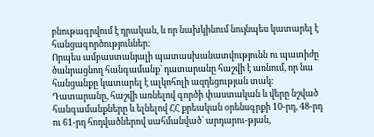բնութագրվում է դրական, և որ նախկինում նույնպես կատարել է հանցագործություններ։
Որպես ամբաստանյալի պատասխանատվությունն ու պատիժը ծանրացնող հանգամանք` դատարանը հաշվի է առնում, որ նա հանցանքը կատարել է ալկոհոլի ազդեցության տակ։
Դատարանը, հաշվի առնելով գործի փաստական և վերը նշված հանգամանքները և ելնելով ՀՀ քրեական օրենսգրքի 10-րդ, 48-րդ ու 61-րդ հոդվածներով սահմանված` արդարու-թյան,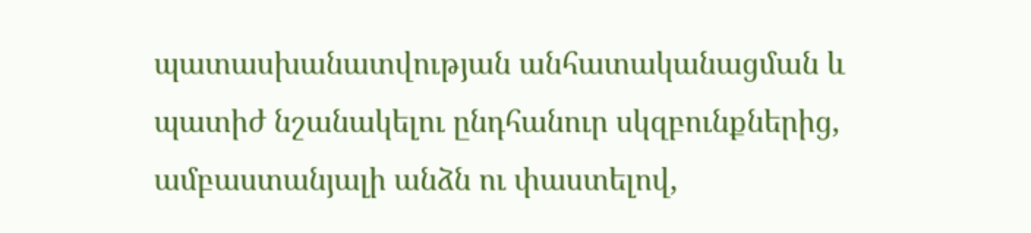պատասխանատվության անհատականացման և պատիժ նշանակելու ընդհանուր սկզբունքներից, ամբաստանյալի անձն ու փաստելով,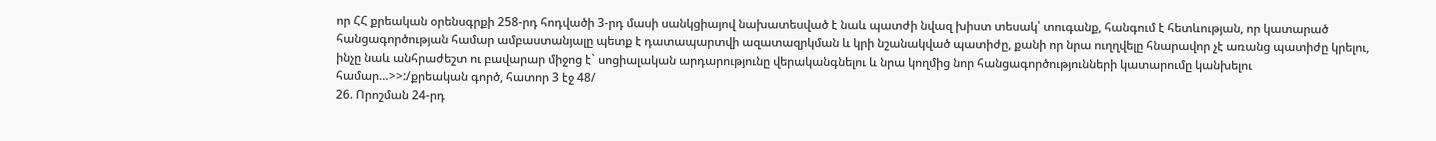որ ՀՀ քրեական օրենսգրքի 258-րդ հոդվածի 3-րդ մասի սանկցիայով նախատեսված է նաև պատժի նվազ խիստ տեսակ՝ տուգանք, հանգում է հետևության, որ կատարած հանցագործության համար ամբաստանյալը պետք է դատապարտվի ազատազրկման և կրի նշանակված պատիժը, քանի որ նրա ուղղվելը հնարավոր չէ առանց պատիժը կրելու, ինչը նաև անհրաժեշտ ու բավարար միջոց է` սոցիալական արդարությունը վերականգնելու և նրա կողմից նոր հանցագործությունների կատարումը կանխելու համար…>>:/քրեական գործ, հատոր 3 էջ 48/
26. Որոշման 24-րդ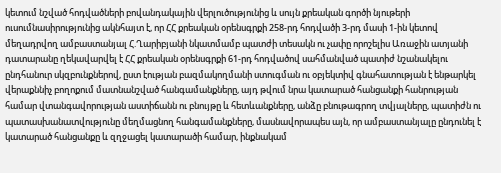կետում նշված հոդվածների բովանդակային վերլուծությունից և սույն քրեական գործի նյութերի ուսումնասիրությունից ակնհայտ է, որ ՀՀ քրեական օրենսգրքի 258-րդ հոդվածի 3-րդ մասի 1-ին կետով մեղադրվող ամբաստանյալ Հ.Ղարիբյանի նկատմամբ պատժի տեսակն ու չափը որոշելիս Առաջին ատյանի դատարանը ղեկավարվել է ՀՀ քրեական օրենսգրքի 61-րդ հոդվածով սահմանված պատիժ նշանակելու ընդհանուր սկզբունքներով, ըստ էության բազմակողմանի ստուգման ու օբյեկտիվ գնահատության է ենթարկել վերաքննիչ բողոքում մատնանշված հանգամանքները, այդ թվում նրա կատարած հանցանքի հանրության համար վտանգավորության աստիճանն ու բնույթը և հետևանքները, անձը բնութագրող տվյալները, պատիժն ու պատասխանատվությունը մեղմացնող հանգամանքները, մասնավորապես այն, որ ամբաստանյալը ընդունել է կատարած հանցանքը և զղջացել կատարածի համար, ինքնակամ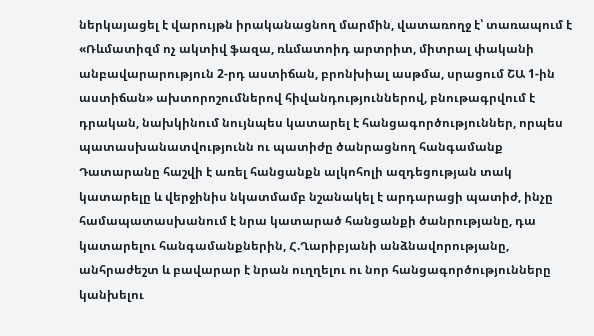ներկայացել է վարույթն իրականացնող մարմին, վատառողջ է՝ տառապում է «Ռևմատիզմ ոչ ակտիվ ֆազա, ռևմատոիդ արտրիտ, միտրալ փականի անբավարարություն 2-րդ աստիճան, բրոնխիալ ասթմա, սրացում ՇԱ 1-ին աստիճան» ախտորոշումներով հիվանդություններով, բնութագրվում է դրական, նախկինում նույնպես կատարել է հանցագործություններ, որպես պատասխանատվությունն ու պատիժը ծանրացնող հանգամանք Դատարանը հաշվի է առել հանցանքն ալկոհոլի ազդեցության տակ կատարելը և վերջինիս նկատմամբ նշանակել է արդարացի պատիժ, ինչը համապատասխանում է նրա կատարած հանցանքի ծանրությանը, դա կատարելու հանգամանքներին, Հ.Ղարիբյանի անձնավորությանը, անհրաժեշտ և բավարար է նրան ուղղելու ու նոր հանցագործությունները կանխելու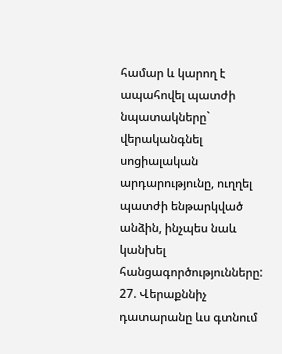համար և կարող է ապահովել պատժի նպատակները` վերականգնել սոցիալական արդարությունը, ուղղել պատժի ենթարկված անձին, ինչպես նաև կանխել հանցագործությունները:
27. Վերաքննիչ դատարանը ևս գտնում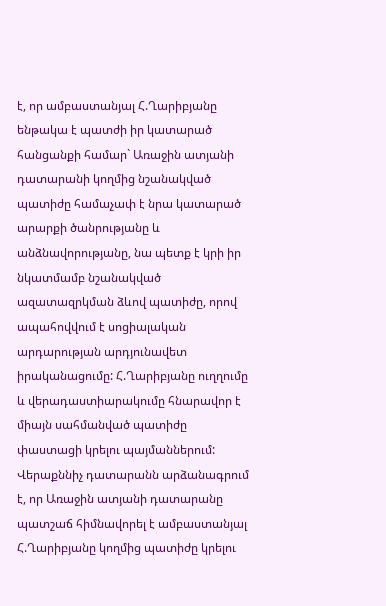է, որ ամբաստանյալ Հ.Ղարիբյանը ենթակա է պատժի իր կատարած հանցանքի համար` Առաջին ատյանի դատարանի կողմից նշանակված պատիժը համաչափ է նրա կատարած արարքի ծանրությանը և անձնավորությանը, նա պետք է կրի իր նկատմամբ նշանակված ազատազրկման ձևով պատիժը, որով ապահովվում է սոցիալական արդարության արդյունավետ իրականացումը: Հ.Ղարիբյանը ուղղումը և վերադաստիարակումը հնարավոր է միայն սահմանված պատիժը փաստացի կրելու պայմաններում: Վերաքննիչ դատարանն արձանագրում է, որ Առաջին ատյանի դատարանը պատշաճ հիմնավորել է ամբաստանյալ Հ.Ղարիբյանը կողմից պատիժը կրելու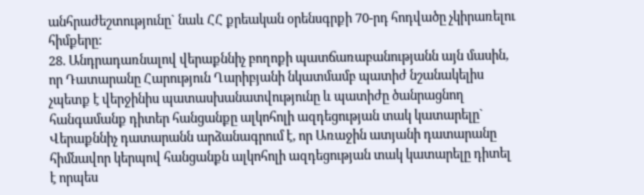անհրաժեշտությունը` նաև ՀՀ քրեական օրենսգրքի 70-րդ հոդվածը չկիրառելու հիմքերը:
28. Անդրադառնալով վերաքննիչ բողոքի պատճառաբանությանն այն մասին, որ Դատարանը Հարություն Ղարիբյանի նկատմամբ պատիժ նշանակելիս չպետք է վերջինիս պատասխանատվությունը և պատիժը ծանրացնող հանգամանք դիտեր հանցանքը ալկոհոլի ազդեցության տակ կատարելը` Վերաքննիչ դատարանն արձանագրում է, որ Առաջին ատյանի դատարանը հիմնավոր կերպով հանցանքն ալկոհոլի ազդեցության տակ կատարելը դիտել է որպես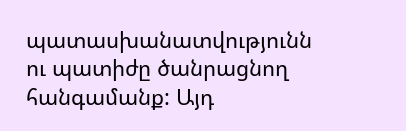պատասխանատվությունն ու պատիժը ծանրացնող հանգամանք: Այդ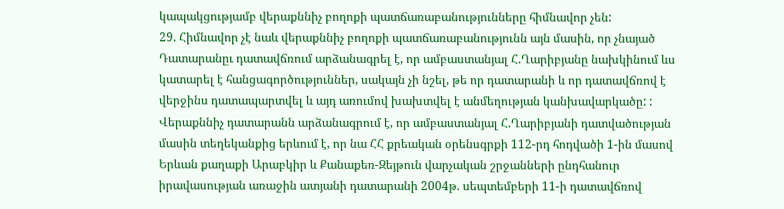կապակցությամբ վերաքննիչ բողոքի պատճառաբանությունները հիմնավոր չեն:
29. Հիմնավոր չէ նաև վերաքննիչ բողոքի պատճառաբանությունն այն մասին, որ չնայած Դատարանըւ դատավճռում արձանագրել է, որ ամբաստանյալ Հ.Ղարիբյանը նախկինում ևս կատարել է հանցագործություններ, սակայն չի նշել, թե որ դատարանի և որ դատավճռով է վերջինս դատապարտվել և այդ առումով խախտվել է անմեղության կանխավարկածը: :
Վերաքննիչ դատարանն արձանագրում է, որ ամբաստանյալ Հ.Ղարիբյանի դատվածության մասին տեղեկանքից երևում է, որ նա ՀՀ քրեական օրենսգրքի 112-րդ հոդվածի 1-ին մասով Երևան քաղաքի Արաբկիր և Քանաքեռ-Զեյթուն վարչական շրջանների ընդհանուր իրավասության առաջին ատյանի դատարանի 2004թ. սեպտեմբերի 11-ի դատավճռով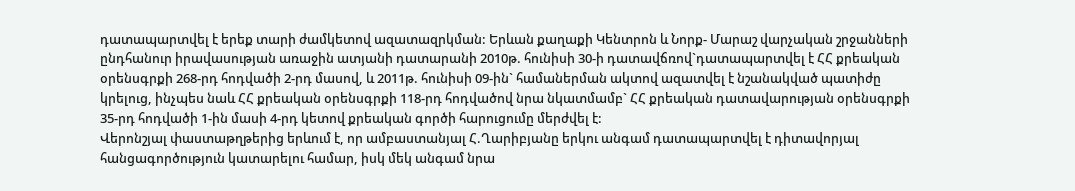դատապարտվել է երեք տարի ժամկետով ազատազրկման: Երևան քաղաքի Կենտրոն և Նորք- Մարաշ վարչական շրջանների ընդհանուր իրավասության առաջին ատյանի դատարանի 2010թ. հունիսի 30-ի դատավճռով`դատապարտվել է ՀՀ քրեական օրենսգրքի 268-րդ հոդվածի 2-րդ մասով, և 2011թ. հունիսի 09-ին` համաներման ակտով ազատվել է նշանակված պատիժը կրելուց, ինչպես նաև ՀՀ քրեական օրենսգրքի 118-րդ հոդվածով նրա նկատմամբ` ՀՀ քրեական դատավարության օրենսգրքի 35-րդ հոդվածի 1-ին մասի 4-րդ կետով քրեական գործի հարուցումը մերժվել է:
Վերոնշյալ փաստաթղթերից երևում է, որ ամբաստանյալ Հ.Ղարիբյանը երկու անգամ դատապարտվել է դիտավորյալ հանցագործություն կատարելու համար, իսկ մեկ անգամ նրա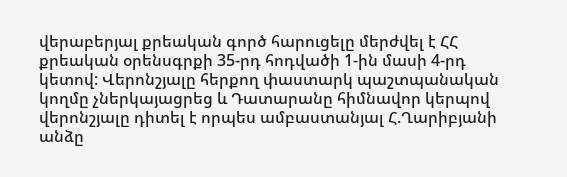վերաբերյալ քրեական գործ հարուցելը մերժվել է ՀՀ քրեական օրենսգրքի 35-րդ հոդվածի 1-ին մասի 4-րդ կետով: Վերոնշյալը հերքող փաստարկ պաշտպանական կողմը չներկայացրեց և Դատարանը հիմնավոր կերպով վերոնշյալը դիտել է որպես ամբաստանյալ Հ.Ղարիբյանի անձը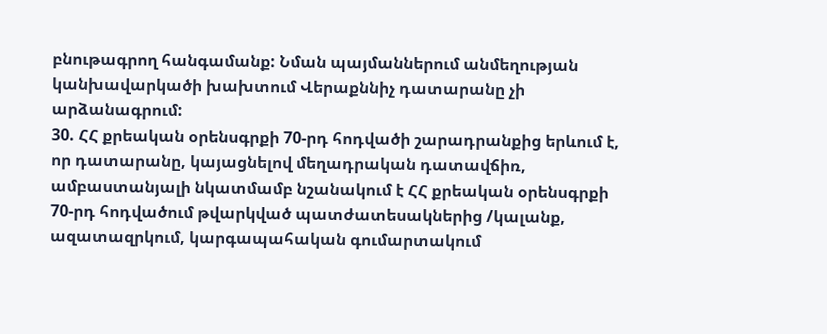բնութագրող հանգամանք: Նման պայմաններում անմեղության կանխավարկածի խախտում Վերաքննիչ դատարանը չի արձանագրում:
30. ՀՀ քրեական օրենսգրքի 70-րդ հոդվածի շարադրանքից երևում է, որ դատարանը, կայացնելով մեղադրական դատավճիռ, ամբաստանյալի նկատմամբ նշանակում է ՀՀ քրեական օրենսգրքի 70-րդ հոդվածում թվարկված պատժատեսակներից /կալանք, ազատազրկում, կարգապահական գումարտակում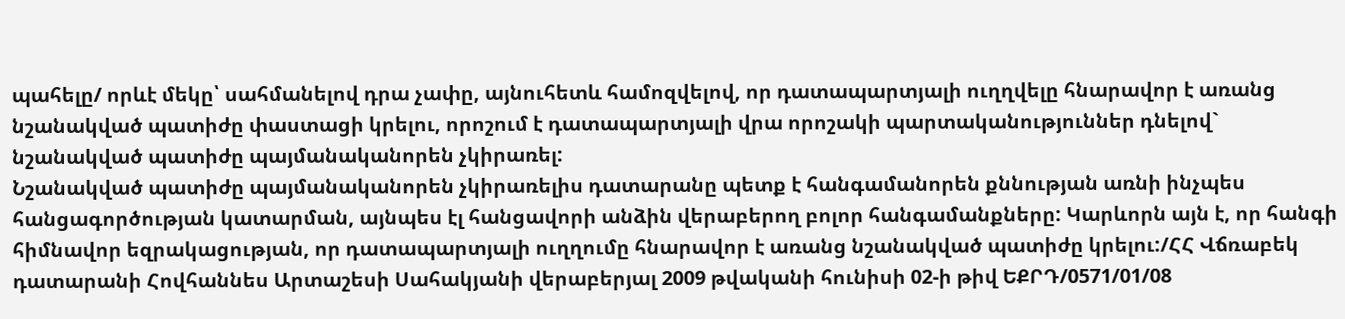պահելը/ որևէ մեկը՝ սահմանելով դրա չափը, այնուհետև համոզվելով, որ դատապարտյալի ուղղվելը հնարավոր է առանց նշանակված պատիժը փաստացի կրելու, որոշում է դատապարտյալի վրա որոշակի պարտականություններ դնելով` նշանակված պատիժը պայմանականորեն չկիրառել:
Նշանակված պատիժը պայմանականորեն չկիրառելիս դատարանը պետք է հանգամանորեն քննության առնի ինչպես հանցագործության կատարման, այնպես էլ հանցավորի անձին վերաբերող բոլոր հանգամանքները: Կարևորն այն է, որ հանգի հիմնավոր եզրակացության, որ դատապարտյալի ուղղումը հնարավոր է առանց նշանակված պատիժը կրելու:/ՀՀ Վճռաբեկ դատարանի Հովհաննես Արտաշեսի Սահակյանի վերաբերյալ 2009 թվականի հունիսի 02-ի թիվ ԵՔՐԴ/0571/01/08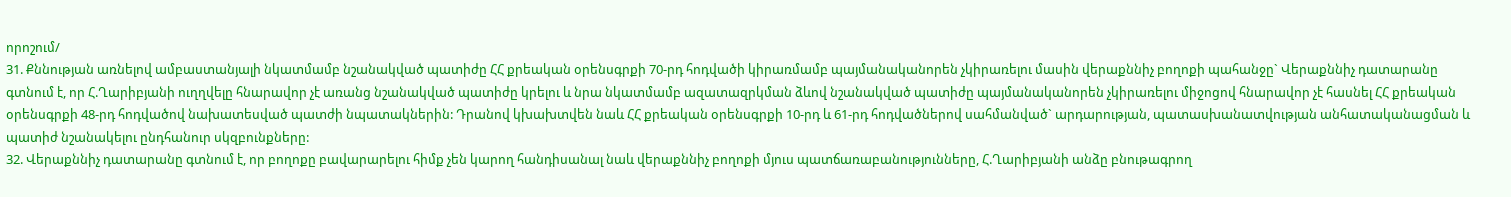որոշում/
31. Քննության առնելով ամբաստանյալի նկատմամբ նշանակված պատիժը ՀՀ քրեական օրենսգրքի 70-րդ հոդվածի կիրառմամբ պայմանականորեն չկիրառելու մասին վերաքննիչ բողոքի պահանջը` Վերաքննիչ դատարանը գտնում է, որ Հ.Ղարիբյանի ուղղվելը հնարավոր չէ առանց նշանակված պատիժը կրելու և նրա նկատմամբ ազատազրկման ձևով նշանակված պատիժը պայմանականորեն չկիրառելու միջոցով հնարավոր չէ հասնել ՀՀ քրեական օրենսգրքի 48-րդ հոդվածով նախատեսված պատժի նպատակներին: Դրանով կխախտվեն նաև ՀՀ քրեական օրենսգրքի 10-րդ և 61-րդ հոդվածներով սահմանված` արդարության, պատասխանատվության անհատականացման և պատիժ նշանակելու ընդհանուր սկզբունքները:
32. Վերաքննիչ դատարանը գտնում է, որ բողոքը բավարարելու հիմք չեն կարող հանդիսանալ նաև վերաքննիչ բողոքի մյուս պատճառաբանությունները, Հ.Ղարիբյանի անձը բնութագրող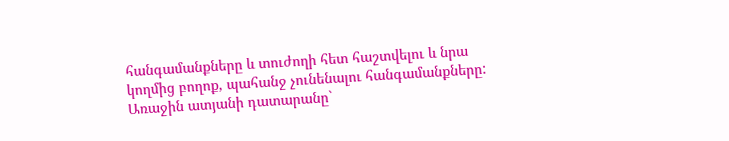հանգամանքները և տուժողի հետ հաշտվելու և նրա կողմից բողոք, պահանջ չունենալու հանգամանքները:
Առաջին ատյանի դատարանը`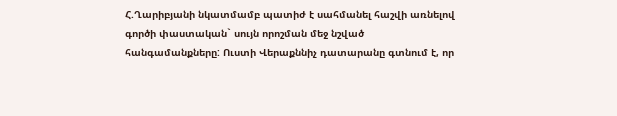Հ.Ղարիբյանի նկատմամբ պատիժ է սահմանել հաշվի առնելով գործի փաստական` սույն որոշման մեջ նշված հանգամանքները: Ուստի Վերաքննիչ դատարանը գտնում է, որ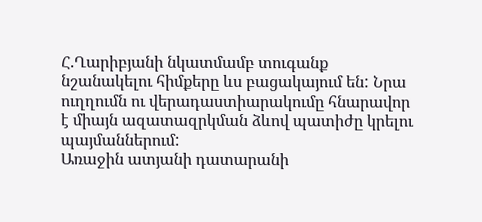Հ.Ղարիբյանի նկատմամբ տուգանք նշանակելու հիմքերը ևս բացակայում են: Նրա ուղղումն ու վերադաստիարակումը հնարավոր է միայն ազատազրկման ձևով պատիժը կրելու պայմաններում:
Առաջին ատյանի դատարանի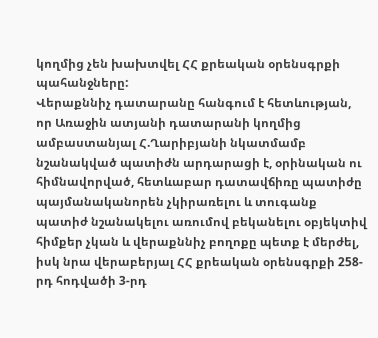կողմից չեն խախտվել ՀՀ քրեական օրենսգրքի պահանջները:
Վերաքննիչ դատարանը հանգում է հետևության, որ Առաջին ատյանի դատարանի կողմից ամբաստանյալ Հ.Ղարիբյանի նկատմամբ նշանակված պատիժն արդարացի է, օրինական ու հիմնավորված, հետևաբար դատավճիռը պատիժը պայմանականորեն չկիրառելու և տուգանք պատիժ նշանակելու առումով բեկանելու օբյեկտիվ հիմքեր չկան և վերաքննիչ բողոքը պետք է մերժել, իսկ նրա վերաբերյալ ՀՀ քրեական օրենսգրքի 258-րդ հոդվածի 3-րդ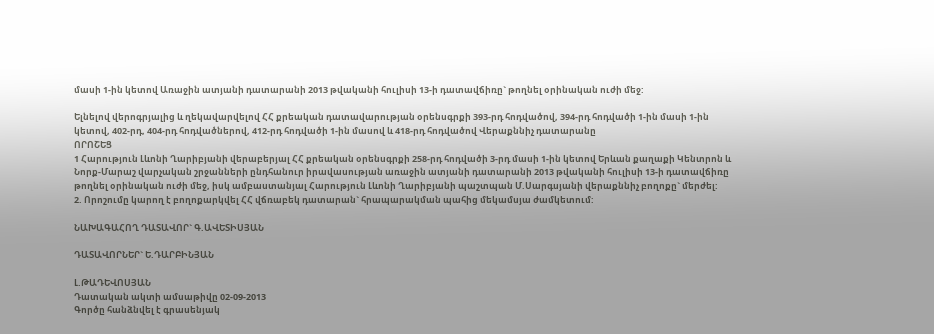մասի 1-ին կետով Առաջին ատյանի դատարանի 2013 թվականի հուլիսի 13-ի դատավճիռը` թողնել օրինական ուժի մեջ:

Ելնելով վերոգրյալից և ղեկավարվելով ՀՀ քրեական դատավարության օրենսգրքի 393-րդ հոդվածով, 394-րդ հոդվածի 1-ին մասի 1-ին կետով, 402-րդ, 404-րդ հոդվածներով, 412-րդ հոդվածի 1-ին մասով և 418-րդ հոդվածով Վերաքննիչ դատարանը
ՈՐՈՇԵՑ
1 Հարություն Լևոնի Ղարիբյանի վերաբերյալ ՀՀ քրեական օրենսգրքի 258-րդ հոդվածի 3-րդ մասի 1-ին կետով Երևան քաղաքի Կենտրոն և Նորք-Մարաշ վարչական շրջանների ընդհանուր իրավասության առաջին ատյանի դատարանի 2013 թվականի հուլիսի 13-ի դատավճիռը թողնել օրինական ուժի մեջ, իսկ ամբաստանյալ Հարություն Լևոնի Ղարիբյանի պաշտպան Մ.Սարգսյանի վերաքննիչ բողոքը` մերժել:
2. Որոշումը կարող է բողոքարկվել ՀՀ վճռաբեկ դատարան` հրապարակման պահից մեկամսյա ժամկետում:

ՆԱԽԱԳԱՀՈՂ ԴԱՏԱՎՈՐ` Գ.ԱՎԵՏԻՍՅԱՆ

ԴԱՏԱՎՈՐՆԵՐ` Ե.ԴԱՐԲԻՆՅԱՆ

Լ.ԹԱԴԵՎՈՍՅԱՆ
Դատական ակտի ամսաթիվը 02-09-2013
Գործը հանձնվել է գրասենյակ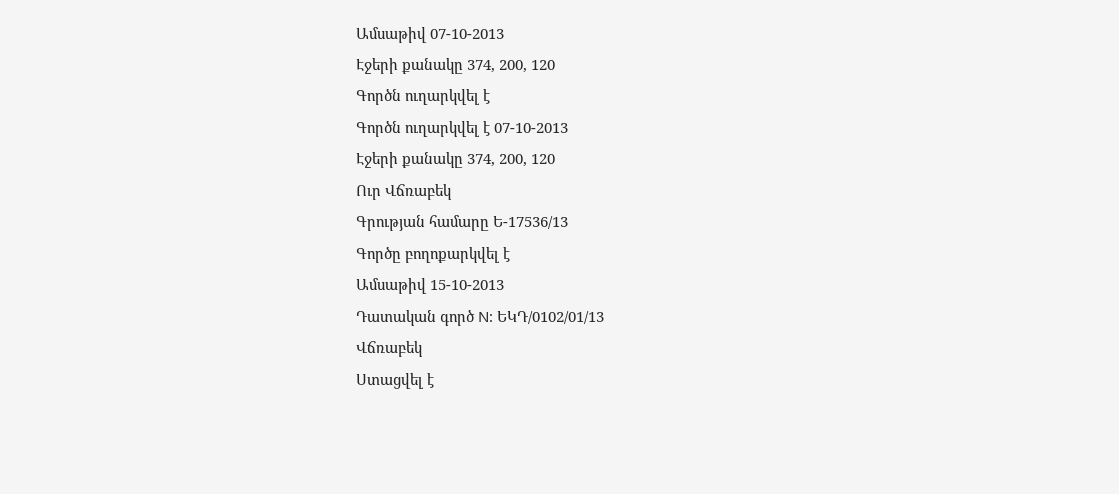Ամսաթիվ 07-10-2013
Էջերի քանակը 374, 200, 120
Գործն ուղարկվել է
Գործն ուղարկվել է 07-10-2013
Էջերի քանակը 374, 200, 120
Ուր Վճռաբեկ
Գրության համարը Ե-17536/13
Գործը բողոքարկվել է
Ամսաթիվ 15-10-2013
Դատական գործ N: ԵԿԴ/0102/01/13
Վճռաբեկ
Ստացվել է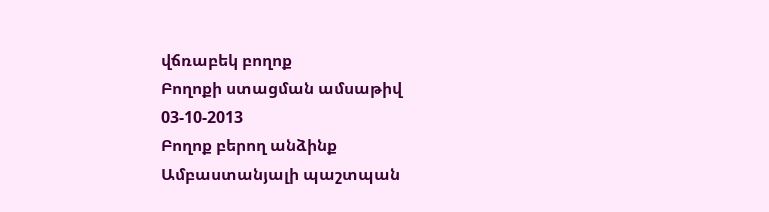վճռաբեկ բողոք
Բողոքի ստացման ամսաթիվ 03-10-2013
Բողոք բերող անձինք Ամբաստանյալի պաշտպան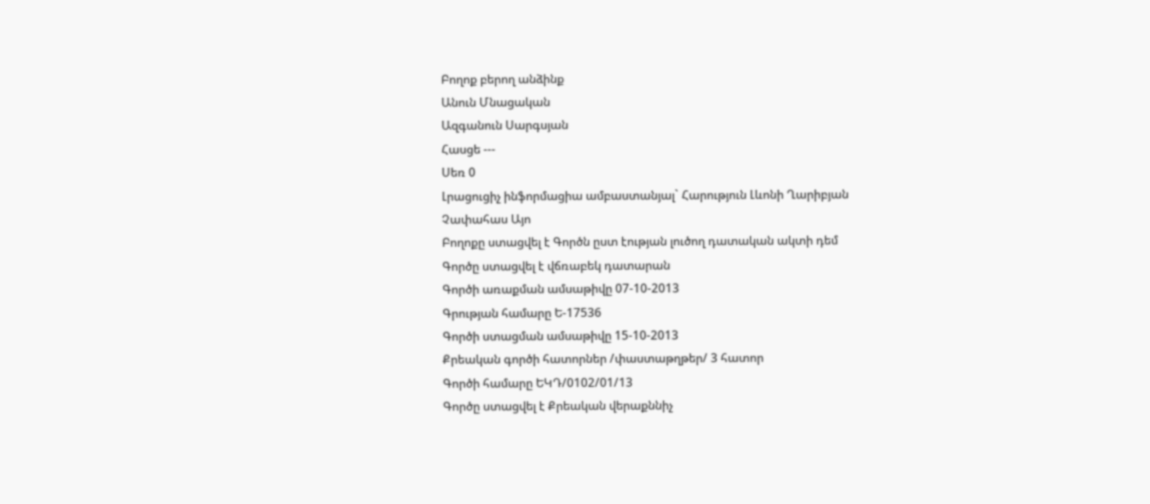Բողոք բերող անձինք
Անուն Մնացական
Ազգանուն Սարգսյան
Հասցե ---
Սեռ 0
Լրացուցիչ ինֆորմացիա ամբաստանյալ` Հարություն Լևոնի Ղարիբյան
Չափահաս Այո
Բողոքը ստացվել է Գործն ըստ էության լուծող դատական ակտի դեմ
Գործը ստացվել է վճռաբեկ դատարան
Գործի առաքման ամսաթիվը 07-10-2013
Գրության համարը Ե-17536
Գործի ստացման ամսաթիվը 15-10-2013
Քրեական գործի հատորներ /փաստաթղթեր/ 3 հատոր
Գործի համարը ԵԿԴ/0102/01/13
Գործը ստացվել է Քրեական վերաքննիչ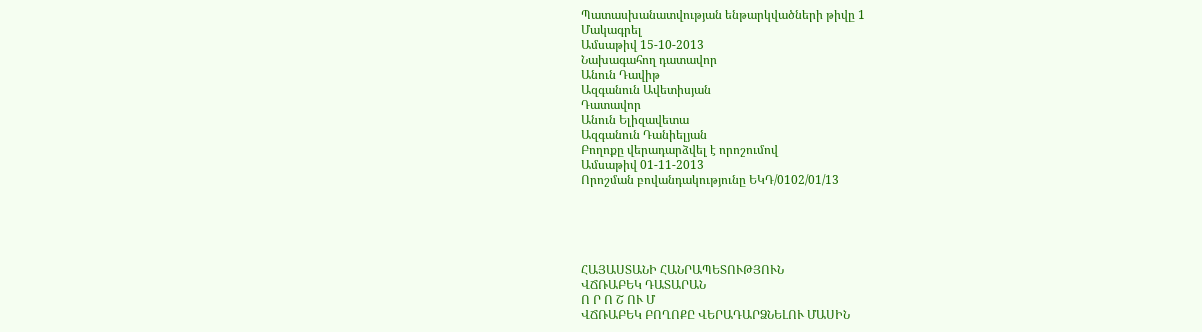Պատասխանատվության ենթարկվածների թիվը 1
Մակագրել
Ամսաթիվ 15-10-2013
Նախագահող դատավոր
Անուն Դավիթ
Ազգանուն Ավետիսյան
Դատավոր
Անուն Ելիզավետա
Ազգանուն Դանիելյան
Բողոքը վերադարձվել է որոշումով
Ամսաթիվ 01-11-2013
Որոշման բովանդակությունը ԵԿԴ/0102/01/13





ՀԱՅԱՍՏԱՆԻ ՀԱՆՐԱՊԵՏՈՒԹՅՈՒՆ
ՎՃՌԱԲԵԿ ԴԱՏԱՐԱՆ
Ո Ր Ո Շ ՈՒ Մ
ՎՃՌԱԲԵԿ ԲՈՂՈՔԸ ՎԵՐԱԴԱՐՁՆԵԼՈՒ ՄԱՍԻՆ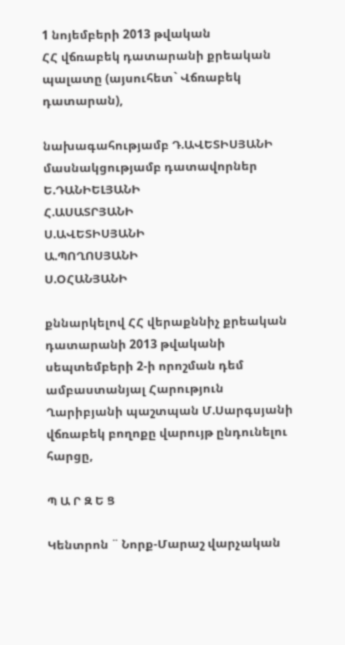1 նոյեմբերի 2013 թվական
ՀՀ վճռաբեկ դատարանի քրեական պալատը (այսուհետ` Վճռաբեկ դատարան),

նախագահությամբ Դ.ԱՎԵՏԻՍՅԱՆԻ
մասնակցությամբ դատավորներ Ե.ԴԱՆԻԵԼՅԱՆԻ
Հ.ԱՍԱՏՐՅԱՆԻ
Ս.ԱՎԵՏԻՍՅԱՆԻ
Ա.ՊՈՂՈՍՅԱՆԻ
Ս.ՕՀԱՆՅԱՆԻ

քննարկելով ՀՀ վերաքննիչ քրեական դատարանի 2013 թվականի սեպտեմբերի 2-ի որոշման դեմ ամբաստանյալ Հարություն Ղարիբյանի պաշտպան Մ.Սարգսյանի վճռաբեկ բողոքը վարույթ ընդունելու հարցը,

Պ Ա Ր Զ Ե Ց

Կենտրոն ¨ Նորք-Մարաշ վարչական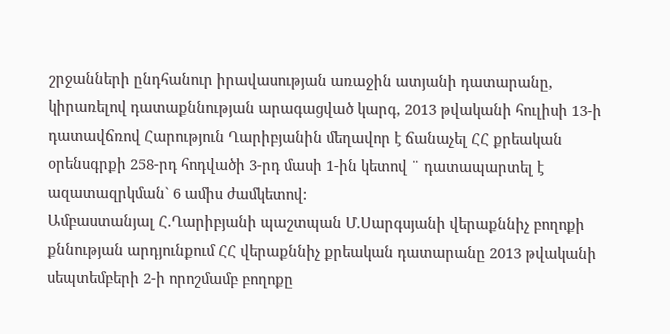շրջանների ընդհանուր իրավասության առաջին ատյանի դատարանը, կիրառելով դատաքննության արագացված կարգ, 2013 թվականի հուլիսի 13-ի դատավճռով Հարություն Ղարիբյանին մեղավոր է ճանաչել ՀՀ քրեական օրենսգրքի 258-րդ հոդվածի 3-րդ մասի 1-ին կետով ¨ դատապարտել է ազատազրկման` 6 ամիս ժամկետով:
Ամբաստանյալ Հ.Ղարիբյանի պաշտպան Մ.Սարգսյանի վերաքննիչ բողոքի քննության արդյունքում ՀՀ վերաքննիչ քրեական դատարանը 2013 թվականի սեպտեմբերի 2-ի որոշմամբ բողոքը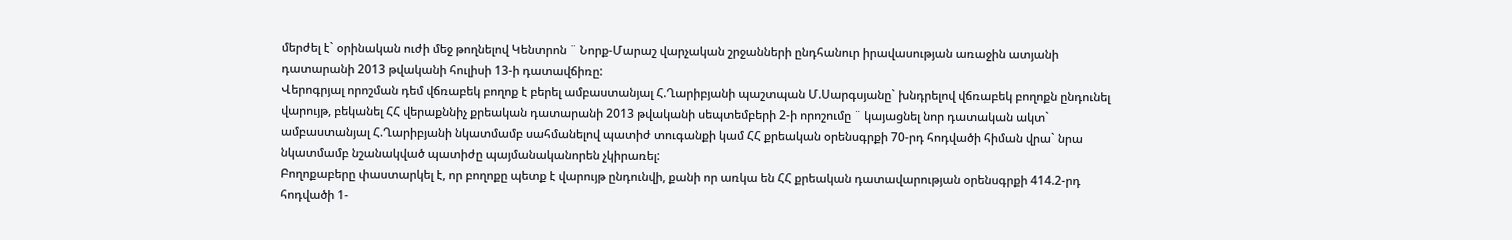մերժել է` օրինական ուժի մեջ թողնելով Կենտրոն ¨ Նորք-Մարաշ վարչական շրջանների ընդհանուր իրավասության առաջին ատյանի դատարանի 2013 թվականի հուլիսի 13-ի դատավճիռը:
Վերոգրյալ որոշման դեմ վճռաբեկ բողոք է բերել ամբաստանյալ Հ.Ղարիբյանի պաշտպան Մ.Սարգսյանը` խնդրելով վճռաբեկ բողոքն ընդունել վարույթ, բեկանել ՀՀ վերաքննիչ քրեական դատարանի 2013 թվականի սեպտեմբերի 2-ի որոշումը ¨ կայացնել նոր դատական ակտ` ամբաստանյալ Հ.Ղարիբյանի նկատմամբ սահմանելով պատիժ տուգանքի կամ ՀՀ քրեական օրենսգրքի 70-րդ հոդվածի հիման վրա` նրա նկատմամբ նշանակված պատիժը պայմանականորեն չկիրառել:
Բողոքաբերը փաստարկել է, որ բողոքը պետք է վարույթ ընդունվի, քանի որ առկա են ՀՀ քրեական դատավարության օրենսգրքի 414.2-րդ հոդվածի 1-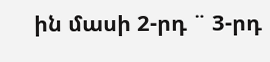ին մասի 2-րդ ¨ 3-րդ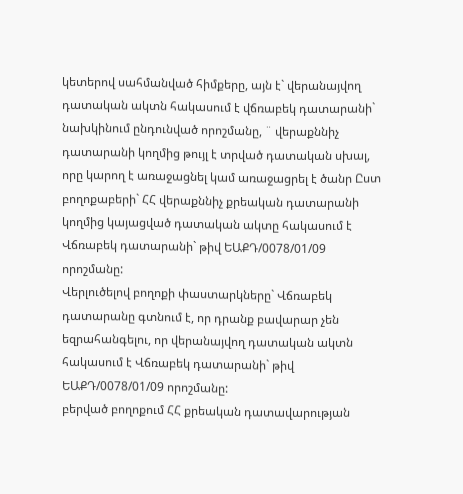կետերով սահմանված հիմքերը, այն է` վերանայվող դատական ակտն հակասում է վճռաբեկ դատարանի` նախկինում ընդունված որոշմանը, ¨ վերաքննիչ դատարանի կողմից թույլ է տրված դատական սխալ, որը կարող է առաջացնել կամ առաջացրել է ծանր Ըստ բողոքաբերի` ՀՀ վերաքննիչ քրեական դատարանի կողմից կայացված դատական ակտը հակասում է Վճռաբեկ դատարանի` թիվ ԵԱՔԴ/0078/01/09 որոշմանը:
Վերլուծելով բողոքի փաստարկները` Վճռաբեկ դատարանը գտնում է, որ դրանք բավարար չեն եզրահանգելու, որ վերանայվող դատական ակտն հակասում է Վճռաբեկ դատարանի` թիվ ԵԱՔԴ/0078/01/09 որոշմանը:
բերված բողոքում ՀՀ քրեական դատավարության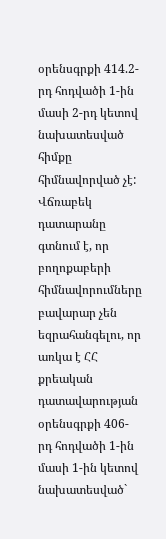օրենսգրքի 414.2-րդ հոդվածի 1-ին մասի 2-րդ կետով նախատեսված հիմքը հիմնավորված չէ:
Վճռաբեկ դատարանը գտնում է, որ բողոքաբերի հիմնավորումները բավարար չեն եզրահանգելու, որ առկա է ՀՀ քրեական դատավարության օրենսգրքի 406-րդ հոդվածի 1-ին մասի 1-ին կետով նախատեսված`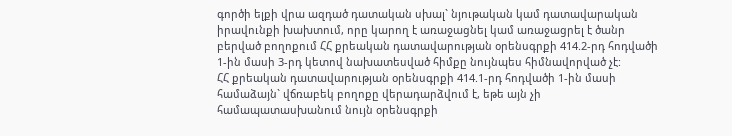գործի ելքի վրա ազդած դատական սխալ` նյութական կամ դատավարական իրավունքի խախտում, որը կարող է առաջացնել կամ առաջացրել է ծանր
բերված բողոքում ՀՀ քրեական դատավարության օրենսգրքի 414.2-րդ հոդվածի 1-ին մասի 3-րդ կետով նախատեսված հիմքը նույնպես հիմնավորված չէ:
ՀՀ քրեական դատավարության օրենսգրքի 414.1-րդ հոդվածի 1-ին մասի համաձայն` վճռաբեկ բողոքը վերադարձվում է, եթե այն չի համապատասխանում նույն օրենսգրքի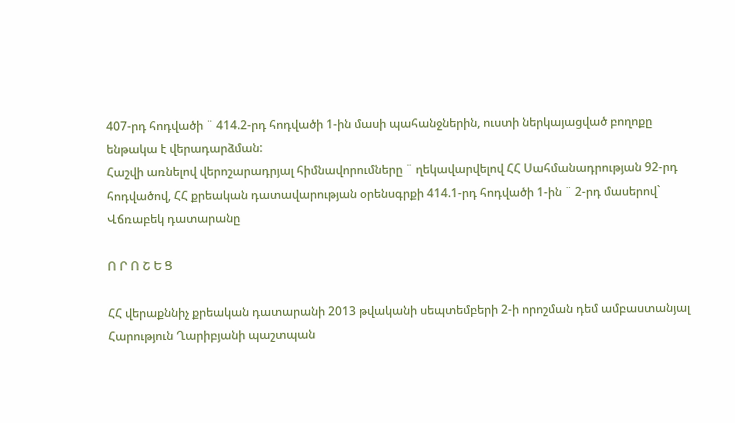407-րդ հոդվածի ¨ 414.2-րդ հոդվածի 1-ին մասի պահանջներին, ուստի ներկայացված բողոքը ենթակա է վերադարձման:
Հաշվի առնելով վերոշարադրյալ հիմնավորումները ¨ ղեկավարվելով ՀՀ Սահմանադրության 92-րդ հոդվածով, ՀՀ քրեական դատավարության օրենսգրքի 414.1-րդ հոդվածի 1-ին ¨ 2-րդ մասերով` Վճռաբեկ դատարանը

Ո Ր Ո Շ Ե Ց

ՀՀ վերաքննիչ քրեական դատարանի 2013 թվականի սեպտեմբերի 2-ի որոշման դեմ ամբաստանյալ Հարություն Ղարիբյանի պաշտպան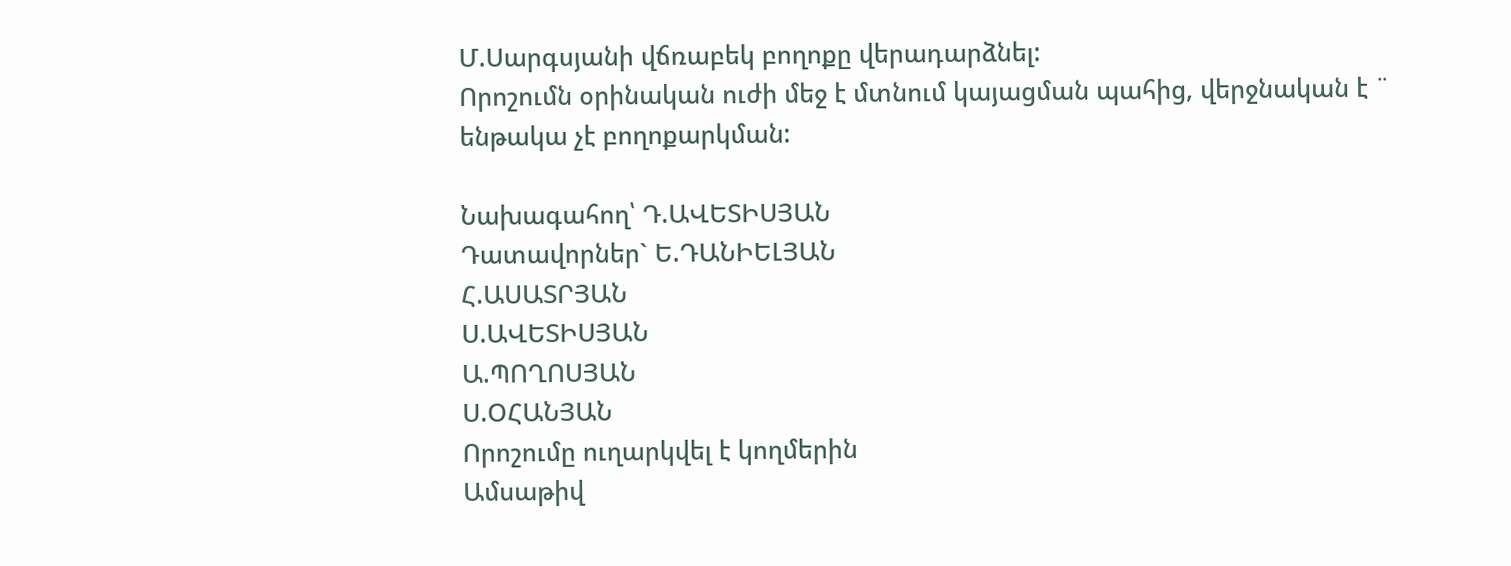Մ.Սարգսյանի վճռաբեկ բողոքը վերադարձնել:
Որոշումն օրինական ուժի մեջ է մտնում կայացման պահից, վերջնական է ¨ ենթակա չէ բողոքարկման:

Նախագահող՝ Դ.ԱՎԵՏԻՍՅԱՆ
Դատավորներ` Ե.ԴԱՆԻԵԼՅԱՆ
Հ.ԱՍԱՏՐՅԱՆ
Ս.ԱՎԵՏԻՍՅԱՆ
Ա.ՊՈՂՈՍՅԱՆ
Ս.ՕՀԱՆՅԱՆ
Որոշումը ուղարկվել է կողմերին
Ամսաթիվ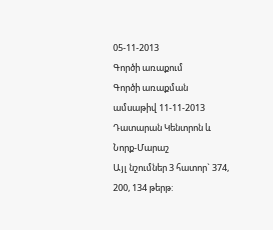05-11-2013
Գործի առաքում
Գործի առաքման ամսաթիվ 11-11-2013
Դատարան Կենտրոն և Նորք-Մարաշ
Այլ նշումներ 3 հատոր` 374, 200, 134 թերթ: